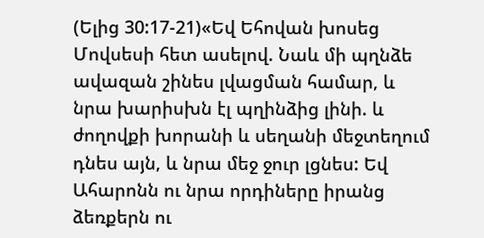(Ելից 30:17-21)«Եվ Եհովան խոսեց Մովսեսի հետ ասելով. Նաև մի պղնձե ավազան շինես լվացման համար, և նրա խարիսխն էլ պղինձից լինի. և ժողովքի խորանի և սեղանի մեջտեղում դնես այն, և նրա մեջ ջուր լցնես: Եվ Ահարոնն ու նրա որդիները իրանց ձեռքերն ու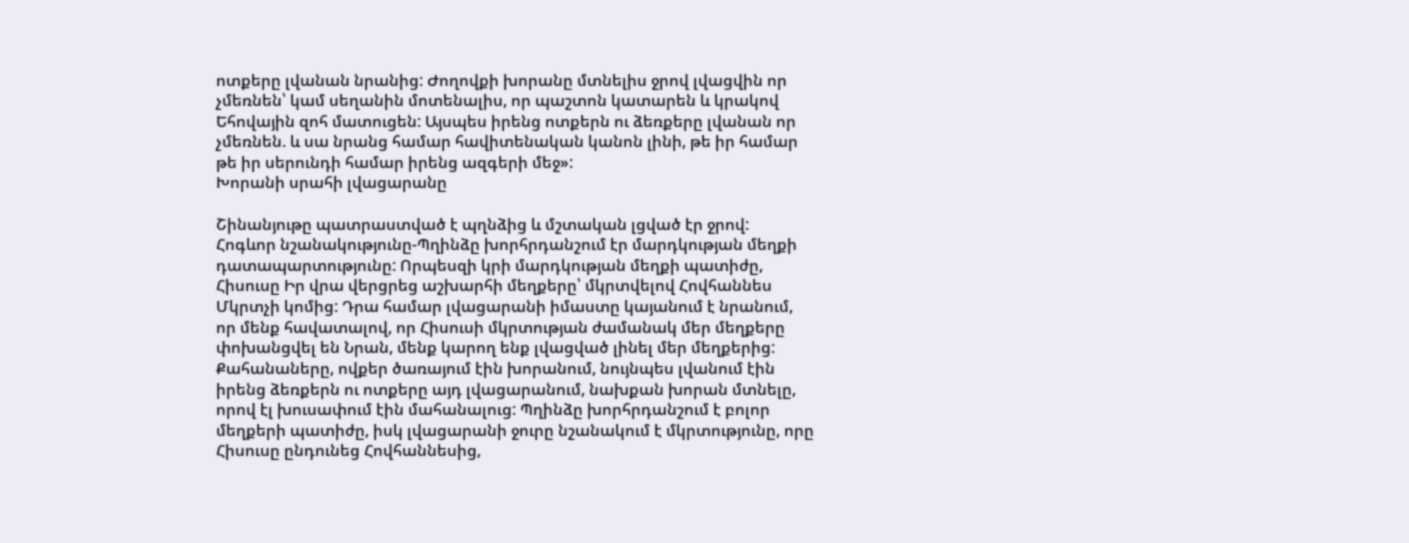ոտքերը լվանան նրանից: Ժողովքի խորանը մտնելիս ջրով լվացվին որ չմեռնեն՝ կամ սեղանին մոտենալիս, որ պաշտոն կատարեն և կրակով Եհովային զոհ մատուցեն: Այսպես իրենց ոտքերն ու ձեռքերը լվանան որ չմեռնեն. և սա նրանց համար հավիտենական կանոն լինի, թե իր համար թե իր սերունդի համար իրենց ազգերի մեջ»:
Խորանի սրահի լվացարանը

Շինանյութը պատրաստված է պղնձից և մշտական լցված էր ջրով:
Հոգևոր նշանակությունը-Պղինձը խորհրդանշում էր մարդկության մեղքի դատապարտությունը: Որպեսզի կրի մարդկության մեղքի պատիժը, Հիսուսը Իր վրա վերցրեց աշխարհի մեղքերը՝ մկրտվելով Հովհաննես Մկրտչի կոմից: Դրա համար լվացարանի իմաստը կայանում է նրանում, որ մենք հավատալով, որ Հիսուսի մկրտության ժամանակ մեր մեղքերը փոխանցվել են Նրան, մենք կարող ենք լվացված լինել մեր մեղքերից:
Քահանաները, ովքեր ծառայում էին խորանում, նույնպես լվանում էին իրենց ձեռքերն ու ոտքերը այդ լվացարանում, նախքան խորան մտնելը, որով էլ խուսափում էին մահանալուց: Պղինձը խորհրդանշում է բոլոր մեղքերի պատիժը, իսկ լվացարանի ջուրը նշանակում է մկրտությունը, որը Հիսուսը ընդունեց Հովհաննեսից,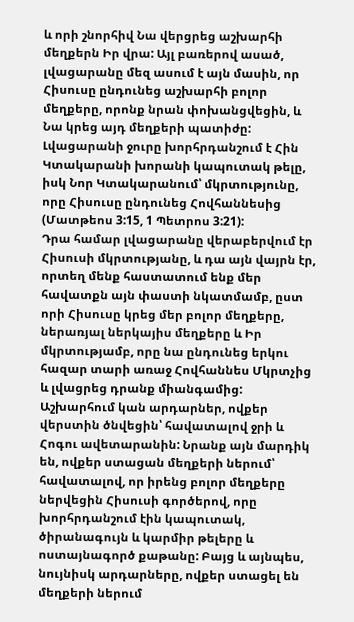և որի շնորհիվ Նա վերցրեց աշխարհի մեղքերն Իր վրա: Այլ բառերով ասած, լվացարանը մեզ ասում է այն մասին, որ Հիսուսը ընդունեց աշխարհի բոլոր մեղքերը, որոնք նրան փոխանցվեցին, և Նա կրեց այդ մեղքերի պատիժը: Լվացարանի ջուրը խորհրդանշում է Հին Կտակարանի խորանի կապուտակ թելը, իսկ Նոր Կտակարանում՝ մկրտությունը, որը Հիսուսը ընդունեց Հովհաննեսից (Մատթեոս 3:15, 1 Պետրոս 3:21):
Դրա համար լվացարանը վերաբերվում էր Հիսուսի մկրտությանը, և դա այն վայրն էր, որտեղ մենք հաստատում ենք մեր հավատքն այն փաստի նկատմամբ, ըստ որի Հիսուսը կրեց մեր բոլոր մեղքերը, ներառյալ ներկայիս մեղքերը և Իր մկրտությամբ, որը նա ընդունեց երկու հազար տարի առաջ Հովհաննես Մկրտչից և լվացրեց դրանք միանգամից:
Աշխարհում կան արդարներ, ովքեր վերստին ծնվեցին՝ հավատալով ջրի և Հոգու ավետարանին: Նրանք այն մարդիկ են, ովքեր ստացան մեղքերի ներում՝ հավատալով, որ իրենց բոլոր մեղքերը ներվեցին Հիսուսի գործերով, որը խորհրդանշում էին կապուտակ, ծիրանագույն և կարմիր թելերը և ոստայնագործ քաթանը: Բայց և այնպես, նույնիսկ արդարները, ովքեր ստացել են մեղքերի ներում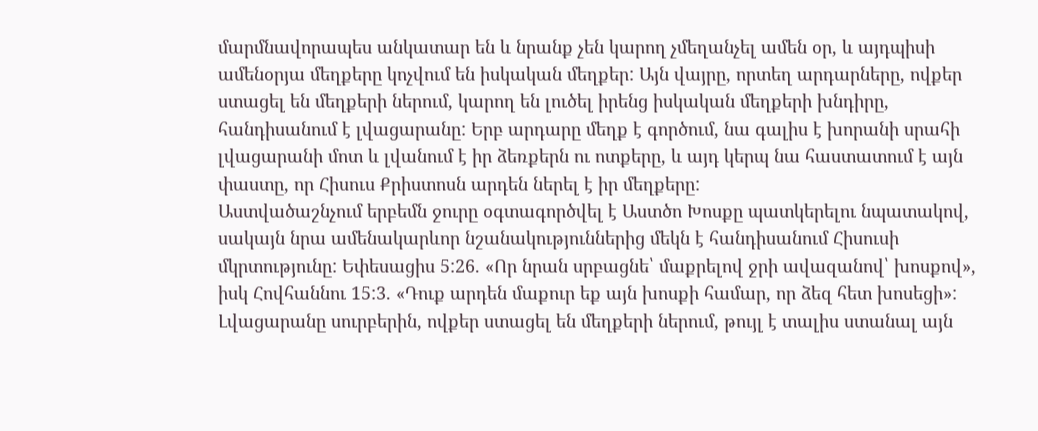մարմնավորապես անկատար են և նրանք չեն կարող չմեղանչել ամեն օր, և այդպիսի ամենօրյա մեղքերը կոչվում են իսկական մեղքեր: Այն վայրը, որտեղ արդարները, ովքեր ստացել են մեղքերի ներում, կարող են լուծել իրենց իսկական մեղքերի խնդիրը, հանդիսանում է լվացարանը: Երբ արդարը մեղք է գործում, նա գալիս է խորանի սրահի լվացարանի մոտ և լվանում է իր ձեռքերն ու ոտքերը, և այդ կերպ նա հաստատում է այն փաստը, որ Հիսուս Քրիստոսն արդեն ներել է իր մեղքերը:
Աստվածաշնչում երբեմն ջուրը օգտագործվել է Աստծո Խոսքը պատկերելու նպատակով, սակայն նրա ամենակարևոր նշանակություններից մեկն է հանդիսանում Հիսուսի մկրտությունը: Եփեսացիս 5:26. «Որ նրան սրբացնե՝ մաքրելով ջրի ավազանով՝ խոսքով», իսկ Հովհաննու 15:3. «Դուք արդեն մաքուր եք այն խոսքի համար, որ ձեզ հետ խոսեցի»: Լվացարանը սուրբերին, ովքեր ստացել են մեղքերի ներում, թույլ է տալիս ստանալ այն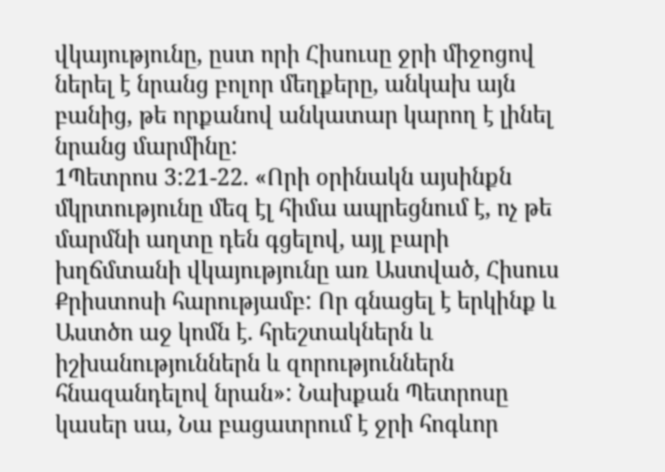վկայությունը, ըստ որի Հիսուսը ջրի միջոցով ներել է նրանց բոլոր մեղքերը, անկախ այն բանից, թե որքանով անկատար կարող է լինել նրանց մարմինը:
1Պետրոս 3:21-22. «Որի օրինակն այսինքն մկրտությունը մեզ էլ հիմա ապրեցնում է, ոչ թե մարմնի աղտը դեն գցելով, այլ բարի խղճմտանի վկայությունը առ Աստված, Հիսուս Քրիստոսի հարությամբ: Որ գնացել է երկինք և Աստծո աջ կոմն է. հրեշտակներն և իշխանություններն և զորություններն հնազանդելով նրան»: Նախքան Պետրոսը կասեր սա, Նա բացատրում է ջրի հոգևոր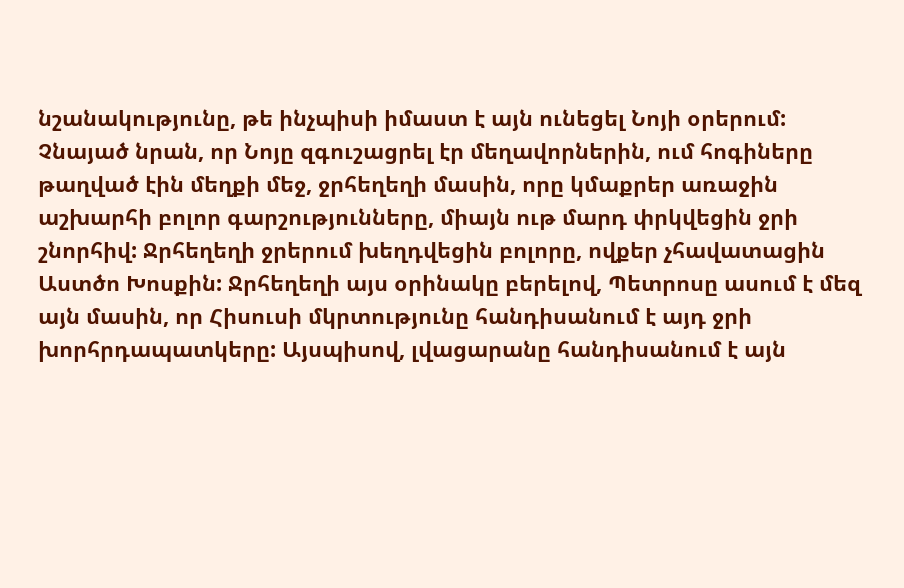նշանակությունը, թե ինչպիսի իմաստ է այն ունեցել Նոյի օրերում: Չնայած նրան, որ Նոյը զգուշացրել էր մեղավորներին, ում հոգիները թաղված էին մեղքի մեջ, ջրհեղեղի մասին, որը կմաքրեր առաջին աշխարհի բոլոր գարշությունները, միայն ութ մարդ փրկվեցին ջրի շնորհիվ: Ջրհեղեղի ջրերում խեղդվեցին բոլորը, ովքեր չհավատացին Աստծո Խոսքին: Ջրհեղեղի այս օրինակը բերելով, Պետրոսը ասում է մեզ այն մասին, որ Հիսուսի մկրտությունը հանդիսանում է այդ ջրի խորհրդապատկերը: Այսպիսով, լվացարանը հանդիսանում է այն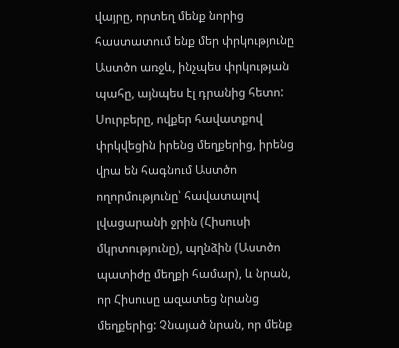վայրը, որտեղ մենք նորից հաստատում ենք մեր փրկությունը Աստծո առջև, ինչպես փրկության պահը, այնպես էլ դրանից հետո:
Սուրբերը, ովքեր հավատքով փրկվեցին իրենց մեղքերից, իրենց վրա են հագնում Աստծո ողորմությունը՝ հավատալով լվացարանի ջրին (Հիսուսի մկրտությունը), պղնձին (Աստծո պատիժը մեղքի համար), և նրան, որ Հիսուսը ազատեց նրանց մեղքերից: Չնայած նրան, որ մենք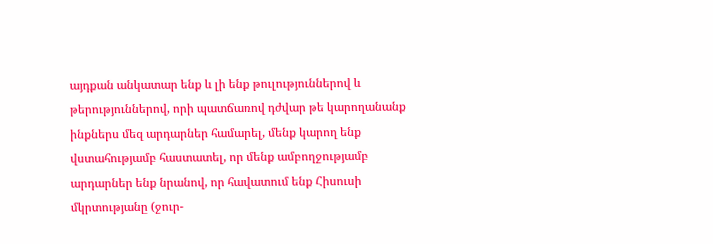այդքան անկատար ենք և լի ենք թուլություններով և թերություններով, որի պատճառով դժվար թե կարողանանք ինքներս մեզ արդարներ համարել, մենք կարող ենք վստահությամբ հաստատել, որ մենք ամբողջությամբ արդարներ ենք նրանով, որ հավատում ենք Հիսուսի մկրտությանը (ջուր-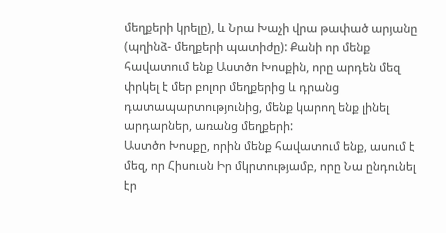մեղքերի կրելը), և Նրա Խաչի վրա թափած արյանը (պղինձ- մեղքերի պատիժը): Քանի որ մենք հավատում ենք Աստծո Խոսքին, որը արդեն մեզ փրկել է մեր բոլոր մեղքերից և դրանց դատապարտությունից, մենք կարող ենք լինել արդարներ, առանց մեղքերի:
Աստծո Խոսքը, որին մենք հավատում ենք, ասում է մեզ, որ Հիսուսն Իր մկրտությամբ, որը Նա ընդունել էր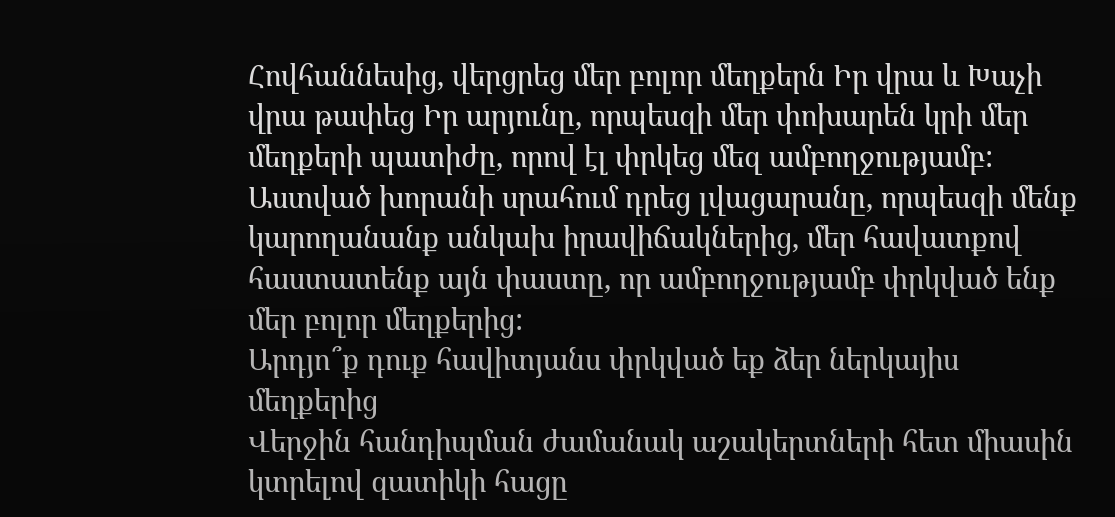Հովհաննեսից, վերցրեց մեր բոլոր մեղքերն Իր վրա և Խաչի վրա թափեց Իր արյունը, որպեսզի մեր փոխարեն կրի մեր մեղքերի պատիժը, որով էլ փրկեց մեզ ամբողջությամբ: Աստված խորանի սրահում դրեց լվացարանը, որպեսզի մենք կարողանանք անկախ իրավիճակներից, մեր հավատքով հաստատենք այն փաստը, որ ամբողջությամբ փրկված ենք մեր բոլոր մեղքերից:
Արդյո՞ք դուք հավիտյանս փրկված եք ձեր ներկայիս մեղքերից
Վերջին հանդիպման ժամանակ աշակերտների հետ միասին կտրելով զատիկի հացը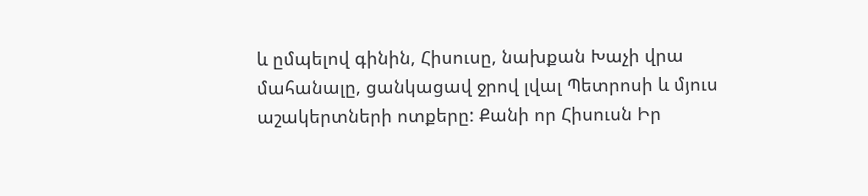և ըմպելով գինին, Հիսուսը, նախքան Խաչի վրա մահանալը, ցանկացավ ջրով լվալ Պետրոսի և մյուս աշակերտների ոտքերը: Քանի որ Հիսուսն Իր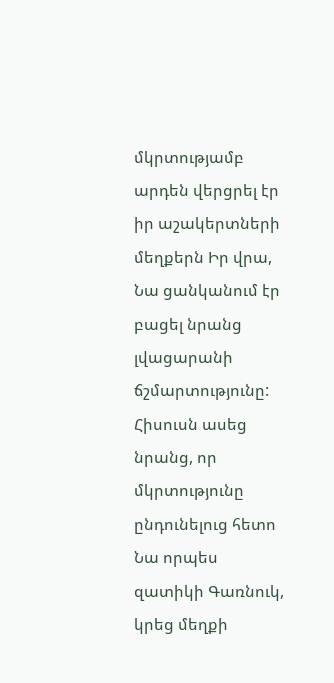մկրտությամբ արդեն վերցրել էր իր աշակերտների մեղքերն Իր վրա, Նա ցանկանում էր բացել նրանց լվացարանի ճշմարտությունը: Հիսուսն ասեց նրանց, որ մկրտությունը ընդունելուց հետո Նա որպես զատիկի Գառնուկ, կրեց մեղքի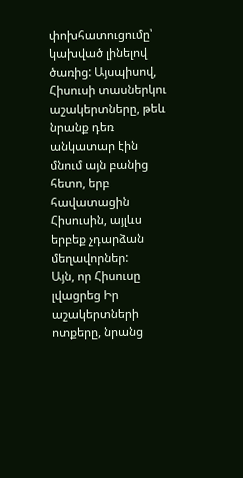փոխհատուցումը՝ կախված լինելով ծառից: Այսպիսով, Հիսուսի տասներկու աշակերտները, թեև նրանք դեռ անկատար էին մնում այն բանից հետո, երբ հավատացին Հիսուսին, այլևս երբեք չդարձան մեղավորներ:
Այն, որ Հիսուսը լվացրեց Իր աշակերտների ոտքերը, նրանց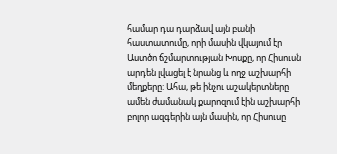համար դա դարձավ այն բանի հաստատումը, որի մասին վկայում էր Աստծո ճշմարտության Խոսքը, որ Հիսուսն արդեն լվացել է նրանց և ողջ աշխարհի մեղքերը: Ահա, թե ինչու աշակերտները ամեն ժամանակ քարոզում էին աշխարհի բոլոր ազգերին այն մասին, որ Հիսուսը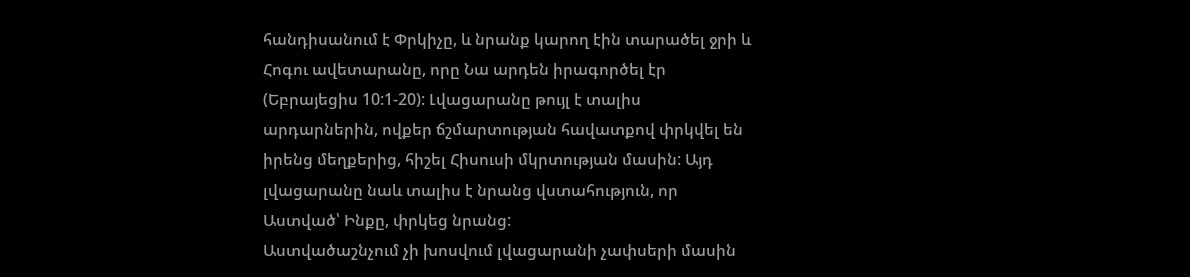հանդիսանում է Փրկիչը, և նրանք կարող էին տարածել ջրի և Հոգու ավետարանը, որը Նա արդեն իրագործել էր (Եբրայեցիս 10:1-20): Լվացարանը թույլ է տալիս արդարներին, ովքեր ճշմարտության հավատքով փրկվել են իրենց մեղքերից, հիշել Հիսուսի մկրտության մասին: Այդ լվացարանը նաև տալիս է նրանց վստահություն, որ Աստված՝ Ինքը, փրկեց նրանց:
Աստվածաշնչում չի խոսվում լվացարանի չափսերի մասին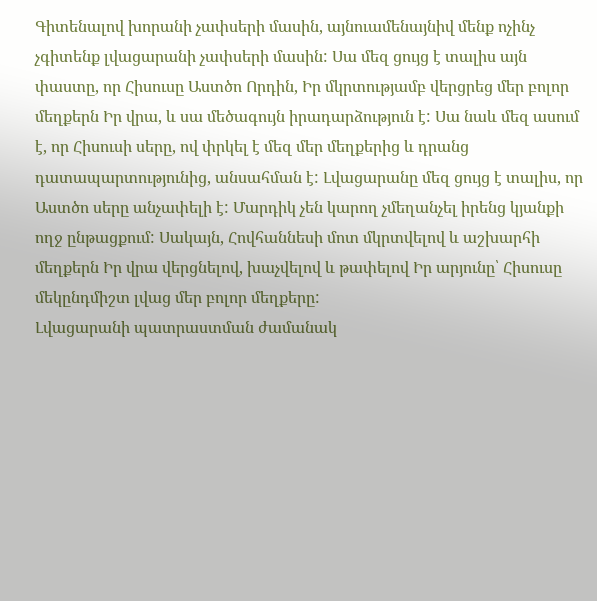Գիտենալով խորանի չափսերի մասին, այնուամենայնիվ մենք ոչինչ չգիտենք լվացարանի չափսերի մասին: Սա մեզ ցույց է տալիս այն փաստը, որ Հիսուսը Աստծո Որդին, Իր մկրտությամբ վերցրեց մեր բոլոր մեղքերն Իր վրա, և սա մեծագույն իրադարձություն է: Սա նաև մեզ ասում է, որ Հիսուսի սերը, ով փրկել է մեզ մեր մեղքերից և դրանց դատապարտությունից, անսահման է: Լվացարանը մեզ ցույց է տալիս, որ Աստծո սերը անչափելի է: Մարդիկ չեն կարող չմեղանչել իրենց կյանքի ողջ ընթացքում: Սակայն, Հովհաննեսի մոտ մկրտվելով և աշխարհի մեղքերն Իր վրա վերցնելով, խաչվելով և թափելով Իր արյունը՝ Հիսուսը մեկընդմիշտ լվաց մեր բոլոր մեղքերը:
Լվացարանի պատրաստման ժամանակ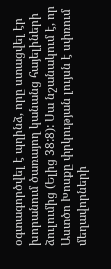օգտագործվել է պղինձ, որը ստացվել էր խորանում ծառայող կանանց հայելիների ձուլումից (Ելից 38:8): Սա նշանակում է, որ Աստծո Խոսքը փրկության լույսն է սփռում մեղավորների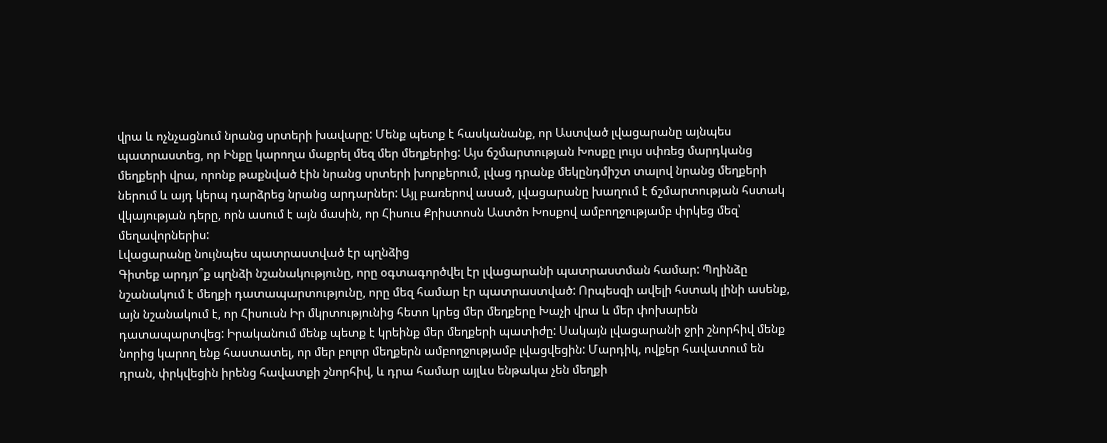վրա և ոչնչացնում նրանց սրտերի խավարը: Մենք պետք է հասկանանք, որ Աստված լվացարանը այնպես պատրաստեց, որ Ինքը կարողա մաքրել մեզ մեր մեղքերից: Այս ճշմարտության Խոսքը լույս սփռեց մարդկանց մեղքերի վրա, որոնք թաքնված էին նրանց սրտերի խորքերում, լվաց դրանք մեկընդմիշտ տալով նրանց մեղքերի ներում և այդ կերպ դարձրեց նրանց արդարներ: Այլ բառերով ասած, լվացարանը խաղում է ճշմարտության հստակ վկայության դերը, որն ասում է այն մասին, որ Հիսուս Քրիստոսն Աստծո Խոսքով ամբողջությամբ փրկեց մեզ՝ մեղավորներիս:
Լվացարանը նույնպես պատրաստված էր պղնձից
Գիտեք արդյո՞ք պղնձի նշանակությունը, որը օգտագործվել էր լվացարանի պատրաստման համար: Պղինձը նշանակում է մեղքի դատապարտությունը, որը մեզ համար էր պատրաստված: Որպեսզի ավելի հստակ լինի ասենք, այն նշանակում է, որ Հիսուսն Իր մկրտությունից հետո կրեց մեր մեղքերը Խաչի վրա և մեր փոխարեն դատապարտվեց: Իրականում մենք պետք է կրեինք մեր մեղքերի պատիժը: Սակայն լվացարանի ջրի շնորհիվ մենք նորից կարող ենք հաստատել, որ մեր բոլոր մեղքերն ամբողջությամբ լվացվեցին: Մարդիկ, ովքեր հավատում են դրան, փրկվեցին իրենց հավատքի շնորհիվ, և դրա համար այլևս ենթակա չեն մեղքի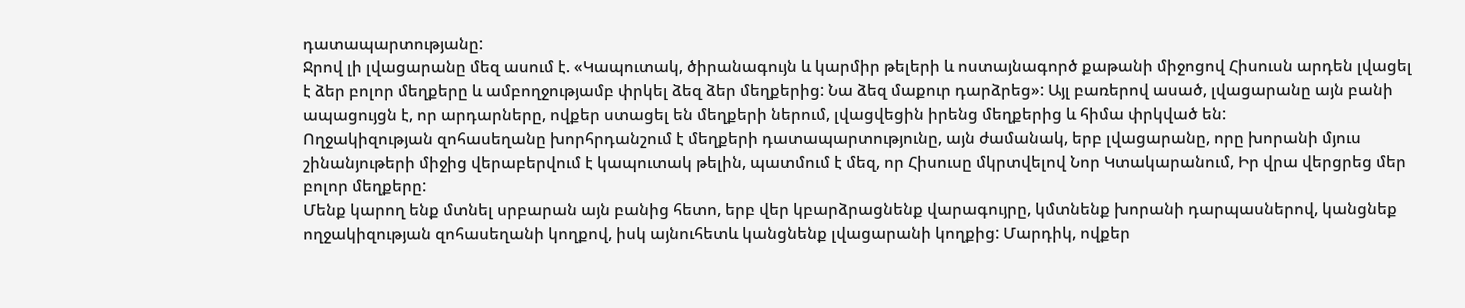դատապարտությանը:
Ջրով լի լվացարանը մեզ ասում է. «Կապուտակ, ծիրանագույն և կարմիր թելերի և ոստայնագործ քաթանի միջոցով Հիսուսն արդեն լվացել է ձեր բոլոր մեղքերը և ամբողջությամբ փրկել ձեզ ձեր մեղքերից: Նա ձեզ մաքուր դարձրեց»: Այլ բառերով ասած, լվացարանը այն բանի ապացույցն է, որ արդարները, ովքեր ստացել են մեղքերի ներում, լվացվեցին իրենց մեղքերից և հիմա փրկված են:
Ողջակիզության զոհասեղանը խորհրդանշում է մեղքերի դատապարտությունը, այն ժամանակ, երբ լվացարանը, որը խորանի մյուս շինանյութերի միջից վերաբերվում է կապուտակ թելին, պատմում է մեզ, որ Հիսուսը մկրտվելով Նոր Կտակարանում, Իր վրա վերցրեց մեր բոլոր մեղքերը:
Մենք կարող ենք մտնել սրբարան այն բանից հետո, երբ վեր կբարձրացնենք վարագույրը, կմտնենք խորանի դարպասներով, կանցնեք ողջակիզության զոհասեղանի կողքով, իսկ այնուհետև կանցնենք լվացարանի կողքից: Մարդիկ, ովքեր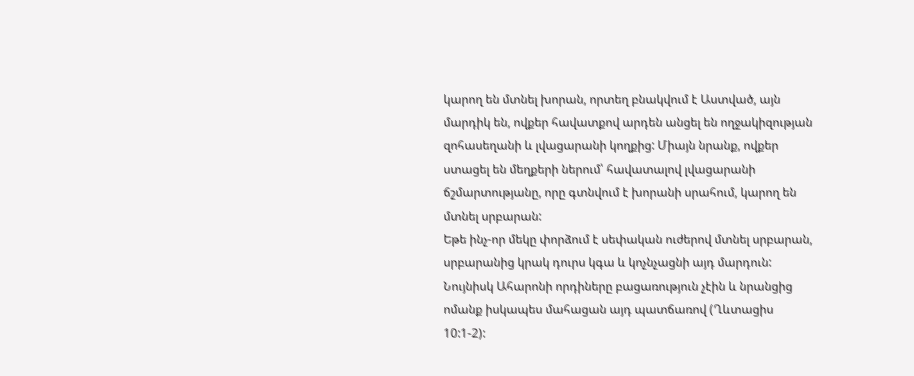կարող են մտնել խորան, որտեղ բնակվում է Աստված, այն մարդիկ են, ովքեր հավատքով արդեն անցել են ողջակիզության զոհասեղանի և լվացարանի կողքից: Միայն նրանք, ովքեր ստացել են մեղքերի ներում՝ հավատալով լվացարանի ճշմարտությանը, որը գտնվում է խորանի սրահում, կարող են մտնել սրբարան:
Եթե ինչ-որ մեկը փորձում է սեփական ուժերով մտնել սրբարան, սրբարանից կրակ դուրս կգա և կոչնչացնի այդ մարդուն: Նույնիսկ Ահարոնի որդիները բացառություն չէին և նրանցից ոմանք իսկապես մահացան այդ պատճառով (Ղևտացիս 10:1-2):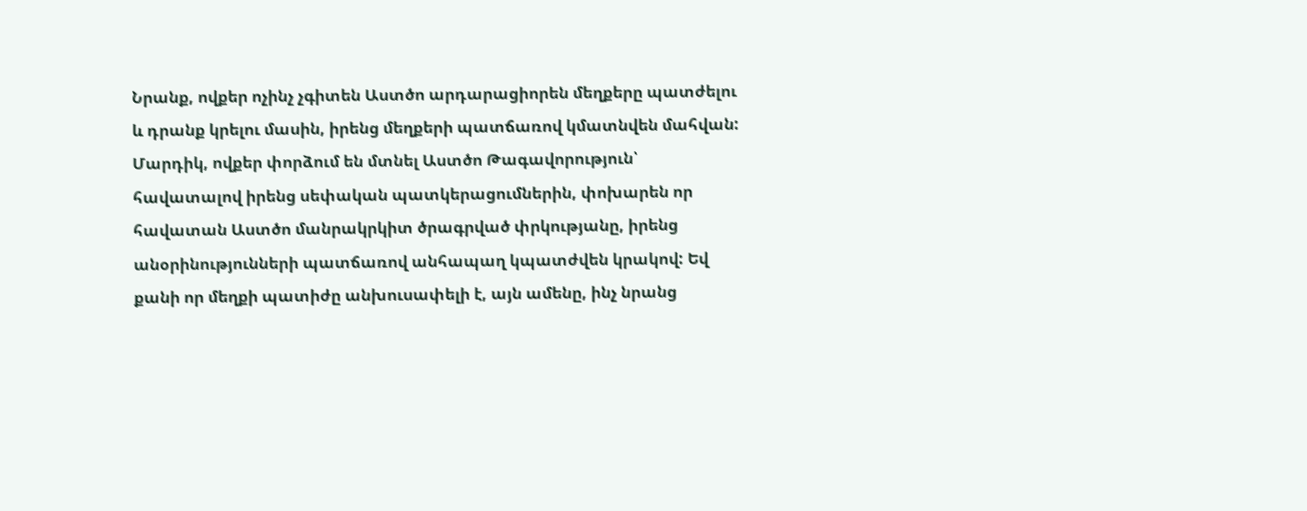Նրանք, ովքեր ոչինչ չգիտեն Աստծո արդարացիորեն մեղքերը պատժելու և դրանք կրելու մասին, իրենց մեղքերի պատճառով կմատնվեն մահվան: Մարդիկ, ովքեր փորձում են մտնել Աստծո Թագավորություն՝ հավատալով իրենց սեփական պատկերացումներին, փոխարեն որ հավատան Աստծո մանրակրկիտ ծրագրված փրկությանը, իրենց անօրինությունների պատճառով անհապաղ կպատժվեն կրակով: Եվ քանի որ մեղքի պատիժը անխուսափելի է, այն ամենը, ինչ նրանց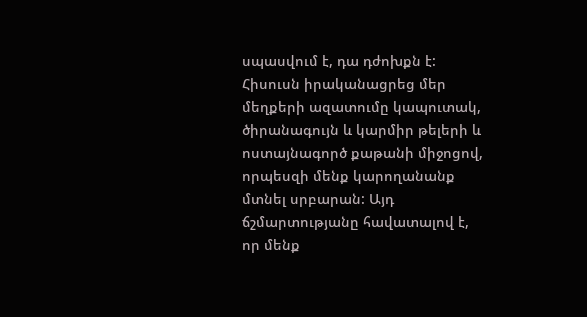սպասվում է, դա դժոխքն է:
Հիսուսն իրականացրեց մեր մեղքերի ազատումը կապուտակ, ծիրանագույն և կարմիր թելերի և ոստայնագործ քաթանի միջոցով, որպեսզի մենք կարողանանք մտնել սրբարան: Այդ ճշմարտությանը հավատալով է, որ մենք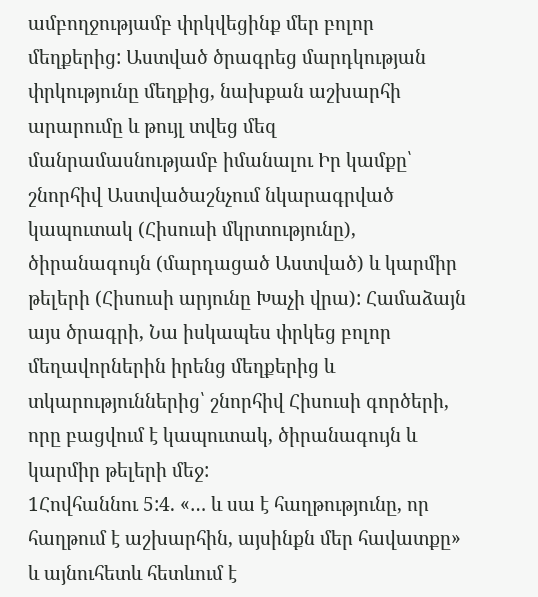ամբողջությամբ փրկվեցինք մեր բոլոր մեղքերից: Աստված ծրագրեց մարդկության փրկությունը մեղքից, նախքան աշխարհի արարումը և թույլ տվեց մեզ մանրամասնությամբ իմանալու Իր կամքը՝ շնորհիվ Աստվածաշնչում նկարագրված կապուտակ (Հիսուսի մկրտությունը), ծիրանագույն (մարդացած Աստված) և կարմիր թելերի (Հիսուսի արյունը Խաչի վրա): Համաձայն այս ծրագրի, Նա իսկապես փրկեց բոլոր մեղավորներին իրենց մեղքերից և տկարություններից՝ շնորհիվ Հիսուսի գործերի, որը բացվում է կապուտակ, ծիրանագույն և կարմիր թելերի մեջ:
1Հովհաննու 5:4. «… և սա է հաղթությունը, որ հաղթում է աշխարհին, այսինքն մեր հավատքը» և այնուհետև հետևում է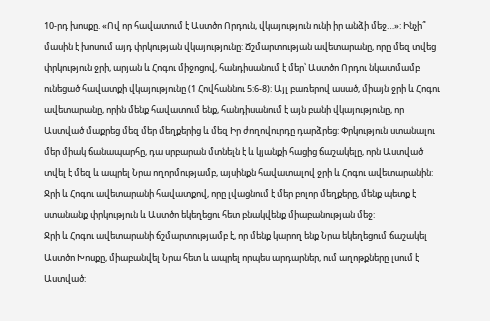10-րդ խոսքը. «Ով որ հավատում է Աստծո Որդուն, վկայություն ունի իր անձի մեջ…»: Ինչի՞ մասին է խոսում այդ փրկության վկայությունը: Ճշմարտության ավետարանը, որը մեզ տվեց փրկություն ջրի, արյան և Հոգու միջոցով, հանդիսանում է մեր՝ Աստծո Որդու նկատմամբ ունեցած հավատքի վկայությունը (1 Հովհաննու 5:6-8): Այլ բառերով ասած, միայն ջրի և Հոգու ավետարանը, որին մենք հավատում ենք, հանդիսանում է այն բանի վկայությունը, որ Աստված մաքրեց մեզ մեր մեղքերից և մեզ Իր ժողովուրդը դարձրեց: Փրկություն ստանալու մեր միակ ճանապարհը, դա սրբարան մտնելն է և կյանքի հացից ճաշակելը, որն Աստված տվել է մեզ և ապրել Նրա ողորմությամբ, այսինքն հավատալով ջրի և Հոգու ավետարանին: Ջրի և Հոգու ավետարանի հավատքով, որը լվացնում է մեր բոլոր մեղքերը, մենք պետք է ստանանք փրկություն և Աստծո եկեղեցու հետ բնակվենք միաբանության մեջ:
Ջրի և Հոգու ավետարանի ճշմարտությամբ է, որ մենք կարող ենք Նրա եկեղեցում ճաշակել Աստծո Խոսքը, միաբանվել Նրա հետ և ապրել որպես արդարներ, ում աղոթքները լսում է Աստված: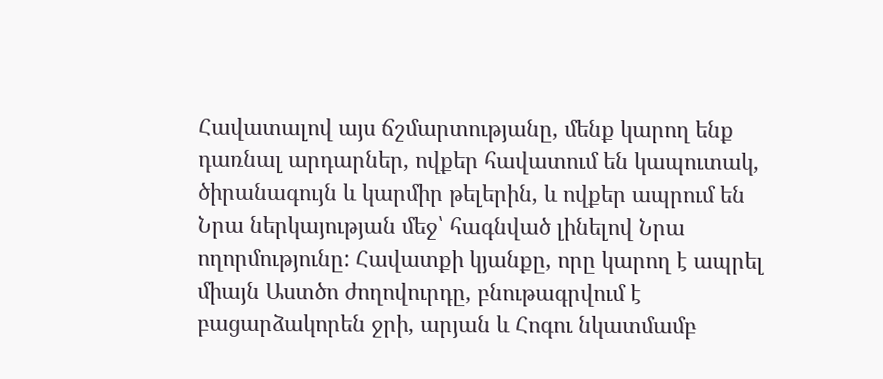Հավատալով այս ճշմարտությանը, մենք կարող ենք դառնալ արդարներ, ովքեր հավատում են կապուտակ, ծիրանագույն և կարմիր թելերին, և ովքեր ապրում են Նրա ներկայության մեջ՝ հագնված լինելով Նրա ողորմությունը: Հավատքի կյանքը, որը կարող է ապրել միայն Աստծո ժողովուրդը, բնութագրվում է բացարձակորեն ջրի, արյան և Հոգու նկատմամբ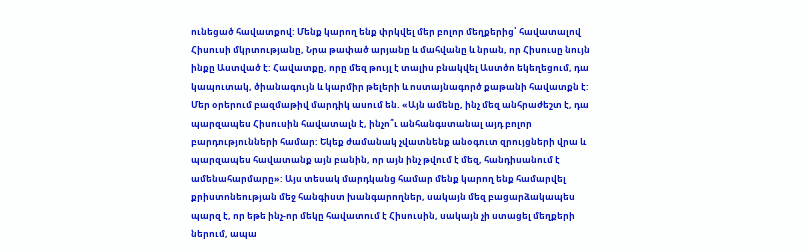ունեցած հավատքով: Մենք կարող ենք փրկվել մեր բոլոր մեղքերից՝ հավատալով Հիսուսի մկրտությանը, Նրա թափած արյանը և մահվանը և նրան, որ Հիսուսը նույն ինքը Աստված է: Հավատքը, որը մեզ թույլ է տալիս բնակվել Աստծո եկեղեցում, դա կապուտակ, ծիանագույն և կարմիր թելերի և ոստայնագործ քաթանի հավատքն է:
Մեր օրերում բազմաթիվ մարդիկ ասում են. «Այն ամենը, ինչ մեզ անհրաժեշտ է, դա պարզապես Հիսուսին հավատալն է, ինչո՞ւ անհանգստանալ այդ բոլոր բարդությունների համար: Եկեք ժամանակ չվատնենք անօգուտ զրույցների վրա և պարզապես հավատանք այն բանին, որ այն ինչ թվում է մեզ, հանդիսանում է ամենահարմարը»: Այս տեսակ մարդկանց համար մենք կարող ենք համարվել քրիստոնեության մեջ հանգիստ խանգարողներ, սակայն մեզ բացարձակապես պարզ է, որ եթե ինչ-որ մեկը հավատում է Հիսուսին, սակայն չի ստացել մեղքերի ներում, ապա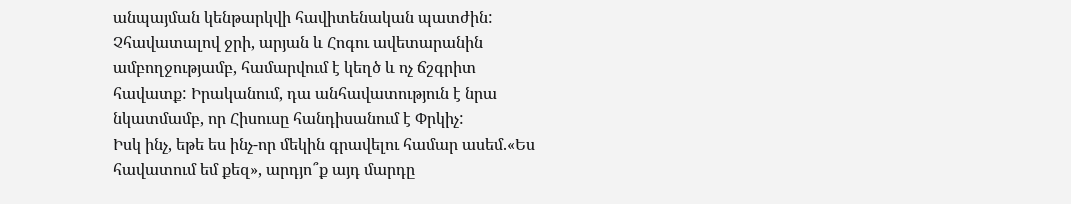անպայման կենթարկվի հավիտենական պատժին: Չհավատալով ջրի, արյան և Հոգու ավետարանին ամբողջությամբ, համարվում է կեղծ և ոչ ճշգրիտ հավատք: Իրականում, դա անհավատություն է նրա նկատմամբ, որ Հիսուսը հանդիսանում է Փրկիչ:
Իսկ ինչ, եթե ես ինչ-որ մեկին գրավելու համար ասեմ.«Ես հավատում եմ քեզ», արդյո՞ք այդ մարդը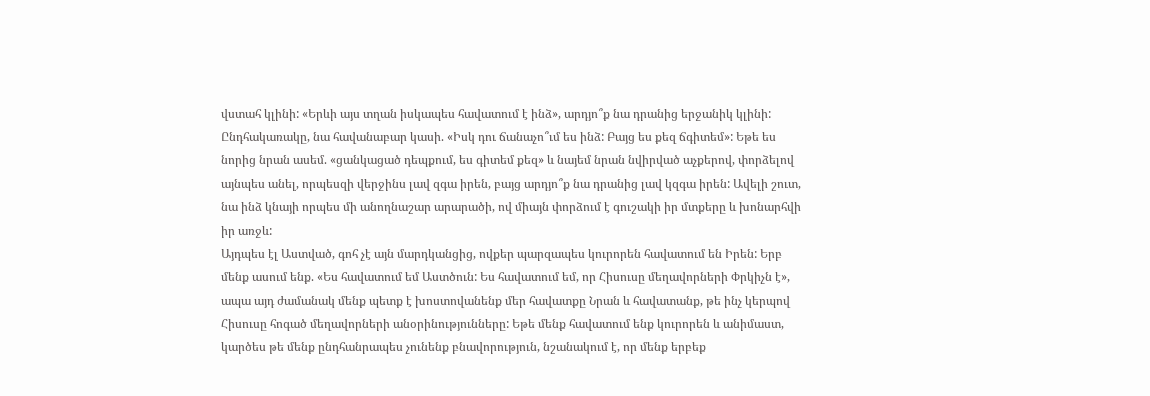վստահ կլինի: «Երևի այս տղան իսկապես հավատում է ինձ», արդյո՞ք նա դրանից երջանիկ կլինի: Ընդհակառակը, նա հավանաբար կասի. «Իսկ դու ճանաչո՞ւմ ես ինձ: Բայց ես քեզ ճգիտեմ»: Եթե ես նորից նրան ասեմ. «ցանկացած դեպքում, ես գիտեմ քեզ» և նայեմ նրան նվիրված աչքերով, փորձելով այնպես անել, որպեսզի վերջինս լավ զգա իրեն, բայց արդյո՞ք նա դրանից լավ կզգա իրեն: Ավելի շուտ, նա ինձ կնայի որպես մի անողնաշար արարածի, ով միայն փորձում է գուշակի իր մտքերը և խոնարհվի իր առջև:
Այդպես էլ Աստված, գոհ չէ այն մարդկանցից, ովքեր պարզապես կուրորեն հավատում են Իրեն: Երբ մենք ասում ենք. «Ես հավատում եմ Աստծուն: Ես հավատում եմ, որ Հիսուսը մեղավորների Փրկիչն է», ապա այդ ժամանակ մենք պետք է խոստովանենք մեր հավատքը Նրան և հավատանք, թե ինչ կերպով Հիսուսը հոգած մեղավորների անօրինությունները: Եթե մենք հավատում ենք կուրորեն և անիմաստ, կարծես թե մենք ընդհանրապես չունենք բնավորություն, նշանակում է, որ մենք երբեք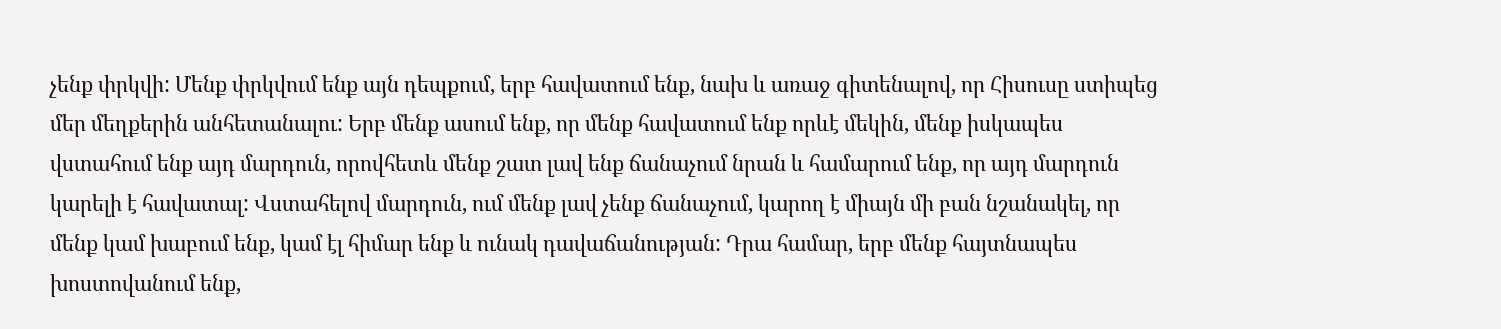չենք փրկվի: Մենք փրկվում ենք այն դեպքում, երբ հավատում ենք, նախ և առաջ գիտենալով, որ Հիսուսը ստիպեց մեր մեղքերին անհետանալու: Երբ մենք ասում ենք, որ մենք հավատում ենք որևէ մեկին, մենք իսկապես վստահում ենք այդ մարդուն, որովհետև մենք շատ լավ ենք ճանաչում նրան և համարում ենք, որ այդ մարդուն կարելի է հավատալ: Վստահելով մարդուն, ում մենք լավ չենք ճանաչում, կարող է միայն մի բան նշանակել, որ մենք կամ խաբում ենք, կամ էլ հիմար ենք և ունակ դավաճանության: Դրա համար, երբ մենք հայտնապես խոստովանում ենք,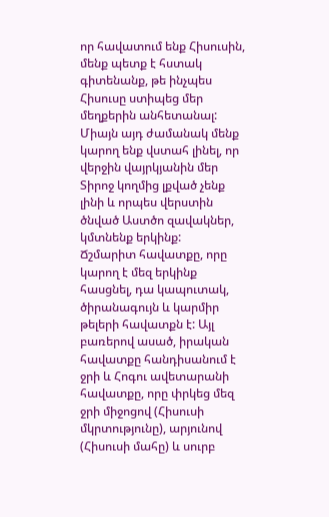որ հավատում ենք Հիսուսին, մենք պետք է հստակ գիտենանք, թե ինչպես Հիսուսը ստիպեց մեր մեղքերին անհետանալ: Միայն այդ ժամանակ մենք կարող ենք վստահ լինել, որ վերջին վայրկյանին մեր Տիրոջ կողմից լքված չենք լինի և որպես վերստին ծնված Աստծո զավակներ, կմտնենք երկինք:
Ճշմարիտ հավատքը, որը կարող է մեզ երկինք հասցնել, դա կապուտակ, ծիրանագույն և կարմիր թելերի հավատքն է: Այլ բառերով ասած, իրական հավատքը հանդիսանում է ջրի և Հոգու ավետարանի հավատքը, որը փրկեց մեզ ջրի միջոցով (Հիսուսի մկրտությունը), արյունով (Հիսուսի մահը) և սուրբ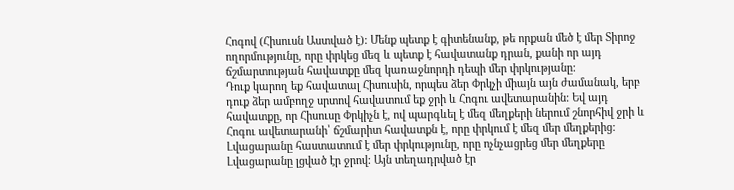Հոգով (Հիսուսն Աստված է): Մենք պետք է գիտենանք, թե որքան մեծ է մեր Տիրոջ ողորմությունը, որը փրկեց մեզ և պետք է հավատանք դրան, քանի որ այդ ճշմարտության հավատքը մեզ կառաջնորդի դեպի մեր փրկությանը:
Դուք կարող եք հավատալ Հիսուսին, որպես ձեր Փրկչի միայն այն ժամանակ, երբ դուք ձեր ամբողջ սրտով հավատում եք ջրի և Հոգու ավետարանին: Եվ այդ հավատքը, որ Հիսուսը Փրկիչն է, ով պարգևել է մեզ մեղքերի ներում շնորհիվ ջրի և Հոգու ավետարանի՝ ճշմարիտ հավատքն է, որը փրկում է մեզ մեր մեղքերից:
Լվացարանը հաստատում է մեր փրկությունը, որը ոչնչացրեց մեր մեղքերը
Լվացարանը լցված էր ջրով: Այն տեղադրված էր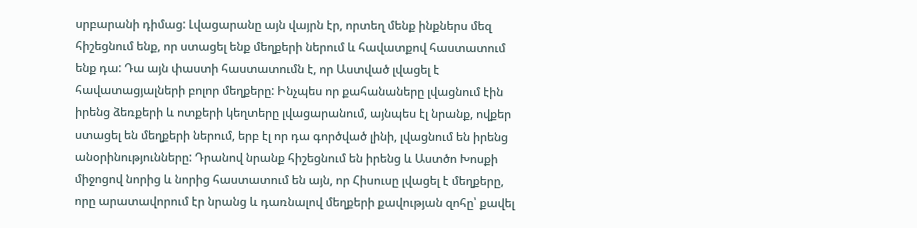սրբարանի դիմաց: Լվացարանը այն վայրն էր, որտեղ մենք ինքներս մեզ հիշեցնում ենք, որ ստացել ենք մեղքերի ներում և հավատքով հաստատում ենք դա: Դա այն փաստի հաստատումն է, որ Աստված լվացել է հավատացյալների բոլոր մեղքերը: Ինչպես որ քահանաները լվացնում էին իրենց ձեռքերի և ոտքերի կեղտերը լվացարանում, այնպես էլ նրանք, ովքեր ստացել են մեղքերի ներում, երբ էլ որ դա գործված լինի, լվացնում են իրենց անօրինությունները: Դրանով նրանք հիշեցնում են իրենց և Աստծո Խոսքի միջոցով նորից և նորից հաստատում են այն, որ Հիսուսը լվացել է մեղքերը, որը արատավորում էր նրանց և դառնալով մեղքերի քավության զոհը՝ քավել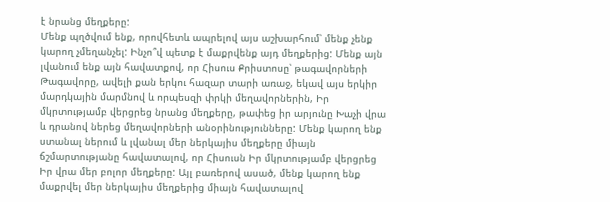է նրանց մեղքերը:
Մենք պղծվում ենք, որովհետև ապրելով այս աշխարհում՝ մենք չենք կարող չմեղանչել: Ինչո՞վ պետք է մաքրվենք այդ մեղքերից: Մենք այն լվանում ենք այն հավատքով, որ Հիսուս Քրիստոսը՝ թագավորների Թագավորը, ավելի քան երկու հազար տարի առաջ, եկավ այս երկիր մարդկային մարմնով և որպեսզի փրկի մեղավորներին, Իր մկրտությամբ վերցրեց նրանց մեղքերը, թափեց իր արյունը Խաչի վրա և դրանով ներեց մեղավորների անօրինությունները: Մենք կարող ենք ստանալ ներում և լվանալ մեր ներկայիս մեղքերը միայն ճշմարտությանը հավատալով, որ Հիսուսն Իր մկրտությամբ վերցրեց Իր վրա մեր բոլոր մեղքերը: Այլ բառերով ասած, մենք կարող ենք մաքրվել մեր ներկայիս մեղքերից միայն հավատալով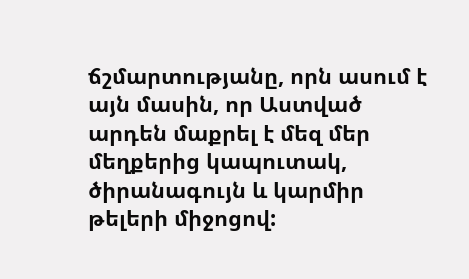ճշմարտությանը, որն ասում է այն մասին, որ Աստված արդեն մաքրել է մեզ մեր մեղքերից կապուտակ, ծիրանագույն և կարմիր թելերի միջոցով: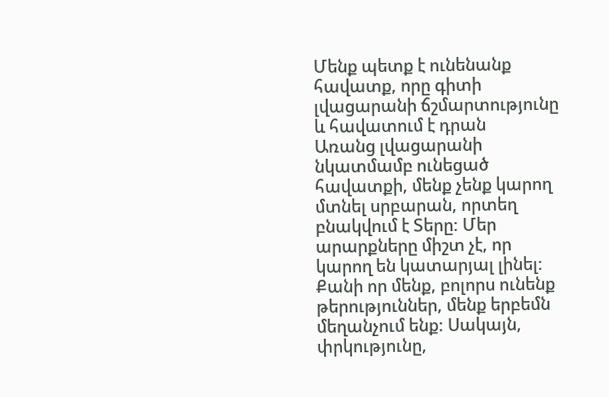Մենք պետք է ունենանք հավատք, որը գիտի լվացարանի ճշմարտությունը և հավատում է դրան
Առանց լվացարանի նկատմամբ ունեցած հավատքի, մենք չենք կարող մտնել սրբարան, որտեղ բնակվում է Տերը: Մեր արարքները միշտ չէ, որ կարող են կատարյալ լինել: Քանի որ մենք, բոլորս ունենք թերություններ, մենք երբեմն մեղանչում ենք: Սակայն, փրկությունը,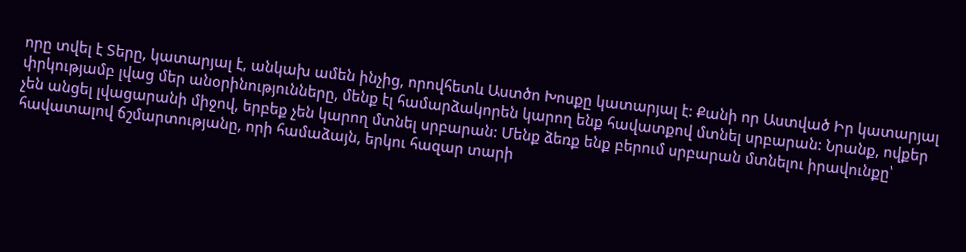որը տվել է Տերը, կատարյալ է, անկախ ամեն ինչից, որովհետև Աստծո Խոսքը կատարյալ է: Քանի որ Աստված Իր կատարյալ փրկությամբ լվաց մեր անօրինությունները, մենք էլ համարձակորեն կարող ենք հավատքով մտնել սրբարան: Նրանք, ովքեր չեն անցել լվացարանի միջով, երբեք չեն կարող մտնել սրբարան: Մենք ձեռք ենք բերում սրբարան մտնելու իրավունքը՝ հավատալով ճշմարտությանը, որի համաձայն, երկու հազար տարի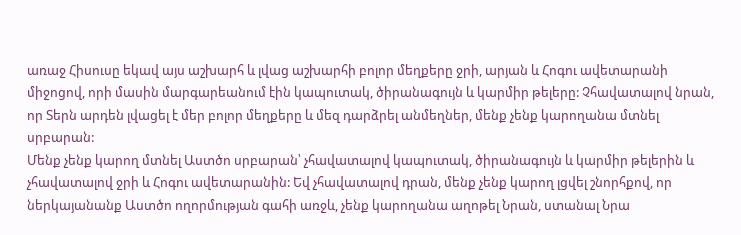առաջ Հիսուսը եկավ այս աշխարհ և լվաց աշխարհի բոլոր մեղքերը ջրի, արյան և Հոգու ավետարանի միջոցով, որի մասին մարգարեանում էին կապուտակ, ծիրանագույն և կարմիր թելերը: Չհավատալով նրան, որ Տերն արդեն լվացել է մեր բոլոր մեղքերը և մեզ դարձրել անմեղներ, մենք չենք կարողանա մտնել սրբարան:
Մենք չենք կարող մտնել Աստծո սրբարան՝ չհավատալով կապուտակ, ծիրանագույն և կարմիր թելերին և չհավատալով ջրի և Հոգու ավետարանին: Եվ չհավատալով դրան, մենք չենք կարող լցվել շնորհքով, որ ներկայանանք Աստծո ողորմության գահի առջև, չենք կարողանա աղոթել Նրան, ստանալ Նրա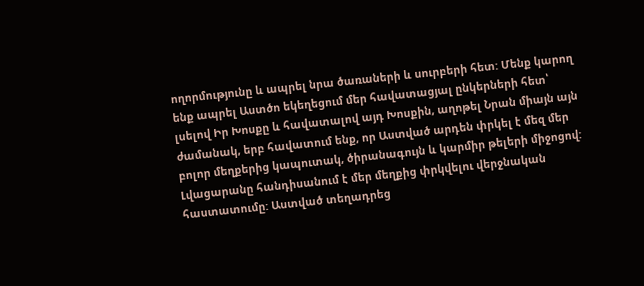ողորմությունը և ապրել նրա ծառաների և սուրբերի հետ: Մենք կարող ենք ապրել Աստծո եկեղեցում մեր հավատացյալ ընկերների հետ՝ լսելով Իր Խոսքը և հավատալով այդ Խոսքին, աղոթել Նրան միայն այն ժամանակ, երբ հավատում ենք, որ Աստված արդեն փրկել է մեզ մեր բոլոր մեղքերից կապուտակ, ծիրանագույն և կարմիր թելերի միջոցով:
Լվացարանը հանդիսանում է մեր մեղքից փրկվելու վերջնական հաստատումը: Աստված տեղադրեց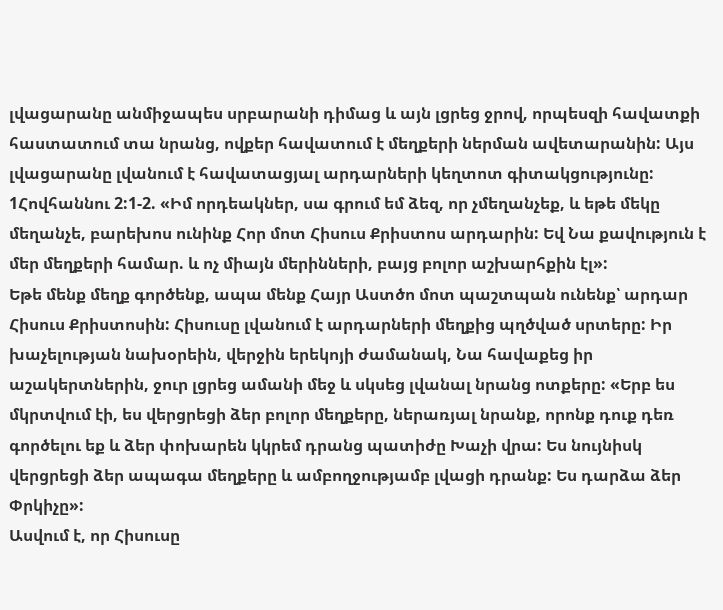լվացարանը անմիջապես սրբարանի դիմաց և այն լցրեց ջրով, որպեսզի հավատքի հաստատում տա նրանց, ովքեր հավատում է մեղքերի ներման ավետարանին: Այս լվացարանը լվանում է հավատացյալ արդարների կեղտոտ գիտակցությունը:
1Հովհաննու 2:1-2. «Իմ որդեակներ, սա գրում եմ ձեզ, որ չմեղանչեք, և եթե մեկը մեղանչե, բարեխոս ունինք Հոր մոտ Հիսուս Քրիստոս արդարին: Եվ Նա քավություն է մեր մեղքերի համար. և ոչ միայն մերինների, բայց բոլոր աշխարհքին էլ»:
Եթե մենք մեղք գործենք, ապա մենք Հայր Աստծո մոտ պաշտպան ունենք՝ արդար Հիսուս Քրիստոսին: Հիսուսը լվանում է արդարների մեղքից պղծված սրտերը: Իր խաչելության նախօրեին, վերջին երեկոյի ժամանակ, Նա հավաքեց իր աշակերտներին, ջուր լցրեց ամանի մեջ և սկսեց լվանալ նրանց ոտքերը: «Երբ ես մկրտվում էի, ես վերցրեցի ձեր բոլոր մեղքերը, ներառյալ նրանք, որոնք դուք դեռ գործելու եք և ձեր փոխարեն կկրեմ դրանց պատիժը Խաչի վրա: Ես նույնիսկ վերցրեցի ձեր ապագա մեղքերը և ամբողջությամբ լվացի դրանք: Ես դարձա ձեր Փրկիչը»:
Ասվում է, որ Հիսուսը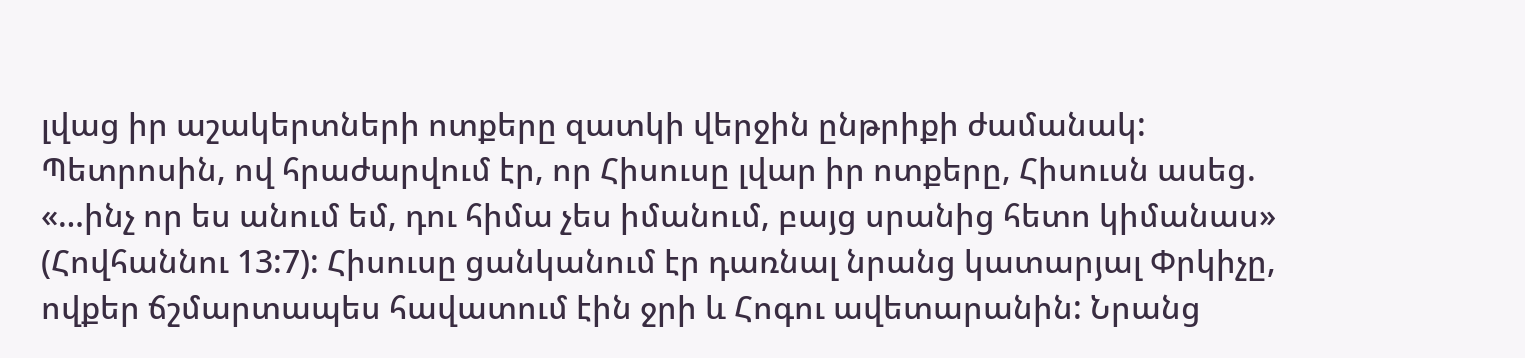լվաց իր աշակերտների ոտքերը զատկի վերջին ընթրիքի ժամանակ: Պետրոսին, ով հրաժարվում էր, որ Հիսուսը լվար իր ոտքերը, Հիսուսն ասեց. «…ինչ որ ես անում եմ, դու հիմա չես իմանում, բայց սրանից հետո կիմանաս» (Հովհաննու 13:7): Հիսուսը ցանկանում էր դառնալ նրանց կատարյալ Փրկիչը, ովքեր ճշմարտապես հավատում էին ջրի և Հոգու ավետարանին: Նրանց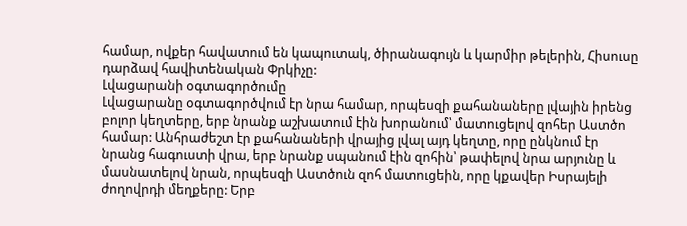համար, ովքեր հավատում են կապուտակ, ծիրանագույն և կարմիր թելերին, Հիսուսը դարձավ հավիտենական Փրկիչը:
Լվացարանի օգտագործումը
Լվացարանը օգտագործվում էր նրա համար, որպեսզի քահանաները լվային իրենց բոլոր կեղտերը, երբ նրանք աշխատում էին խորանում՝ մատուցելով զոհեր Աստծո համար: Անհրաժեշտ էր քահանաների վրայից լվալ այդ կեղտը, որը ընկնում էր նրանց հագուստի վրա, երբ նրանք սպանում էին զոհին՝ թափելով նրա արյունը և մասնատելով նրան, որպեսզի Աստծուն զոհ մատուցեին, որը կքավեր Իսրայելի ժողովրդի մեղքերը: Երբ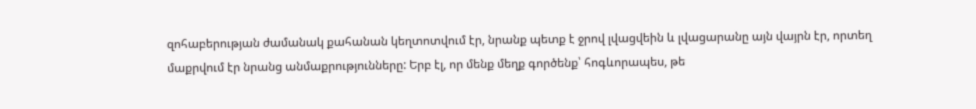զոհաբերության ժամանակ քահանան կեղտոտվում էր, նրանք պետք է ջրով լվացվեին և լվացարանը այն վայրն էր, որտեղ մաքրվում էր նրանց անմաքրությունները: Երբ էլ, որ մենք մեղք գործենք՝ հոգևորապես, թե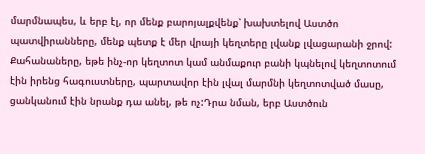մարմնապես, և երբ էլ, որ մենք բարոյալքվենք՝ խախտելով Աստծո պատվիրանները, մենք պետք է մեր վրայի կեղտերը լվանք լվացարանի ջրով: Քահանաները, եթե ինչ-որ կեղտոտ կամ անմաքուր բանի կպնելով կեղտոտում էին իրենց հագուստները, պարտավոր էին լվալ մարմնի կեղտոտված մասը, ցանկանում էին նրանք դա անել, թե ոչ:Դրա նման, երբ Աստծուն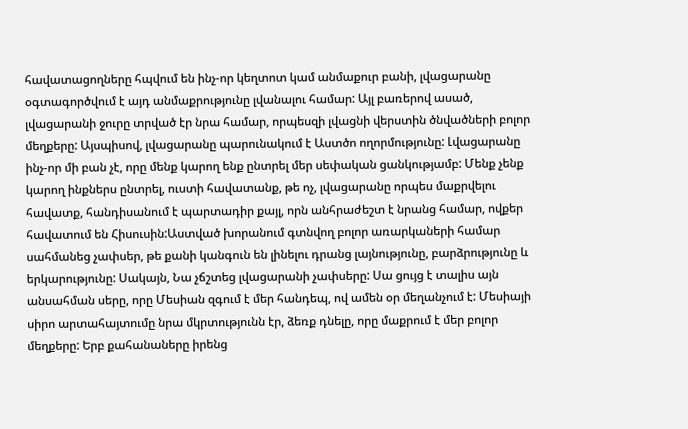հավատացողները հպվում են ինչ-որ կեղտոտ կամ անմաքուր բանի, լվացարանը օգտագործվում է այդ անմաքրությունը լվանալու համար: Այլ բառերով ասած, լվացարանի ջուրը տրված էր նրա համար, որպեսզի լվացնի վերստին ծնվածների բոլոր մեղքերը: Այսպիսով, լվացարանը պարունակում է Աստծո ողորմությունը: Լվացարանը ինչ-որ մի բան չէ, որը մենք կարող ենք ընտրել մեր սեփական ցանկությամբ: Մենք չենք կարող ինքներս ընտրել, ուստի հավատանք, թե ոչ, լվացարանը որպես մաքրվելու հավատք, հանդիսանում է պարտադիր քայլ, որն անհրաժեշտ է նրանց համար, ովքեր հավատում են Հիսուսին:Աստված խորանում գտնվող բոլոր առարկաների համար սահմանեց չափսեր, թե քանի կանգուն են լինելու դրանց լայնությունը, բարձրությունը և երկարությունը: Սակայն, Նա չճշտեց լվացարանի չափսերը: Սա ցույց է տալիս այն անսահման սերը, որը Մեսիան զգում է մեր հանդեպ, ով ամեն օր մեղանչում է: Մեսիայի սիրո արտահայտումը նրա մկրտությունն էր, ձեռք դնելը, որը մաքրում է մեր բոլոր մեղքերը: Երբ քահանաները իրենց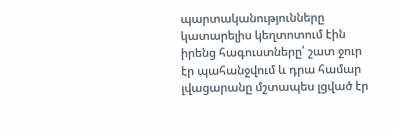պարտականությունները կատարելիս կեղտոտում էին իրենց հագուստները՝ շատ ջուր էր պահանջվում և դրա համար լվացարանը մշտապես լցված էր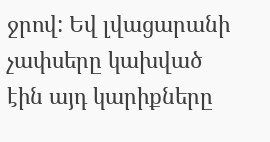ջրով: Եվ լվացարանի չափսերը կախված էին այդ կարիքները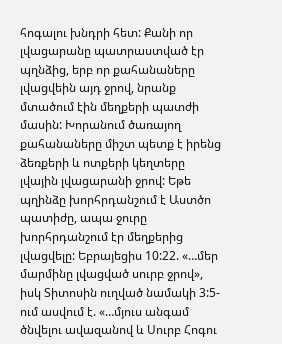հոգալու խնդրի հետ: Քանի որ լվացարանը պատրաստված էր պղնձից, երբ որ քահանաները լվացվեին այդ ջրով, նրանք մտածում էին մեղքերի պատժի մասին: Խորանում ծառայող քահանաները միշտ պետք է իրենց ձեռքերի և ոտքերի կեղտերը լվային լվացարանի ջրով: Եթե պղինձը խորհրդանշում է Աստծո պատիժը, ապա ջուրը խորհրդանշում էր մեղքերից լվացվելը: Եբրայեցիս 10:22. «…մեր մարմինը լվացված սուրբ ջրով», իսկ Տիտոսին ուղված նամակի 3:5-ում ասվում է. «…մյուս անգամ ծնվելու ավազանով և Սուրբ Հոգու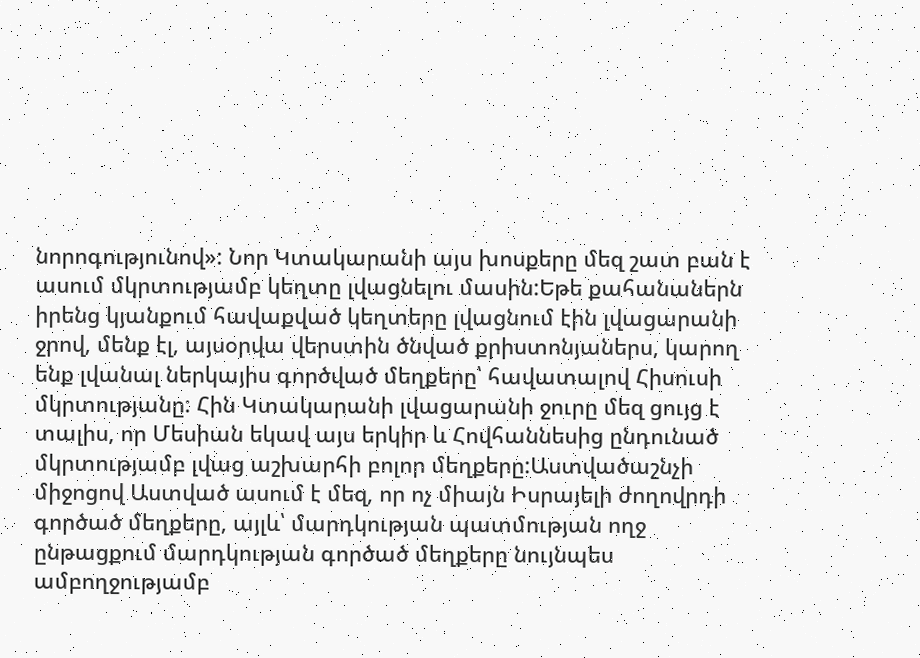նորոգությունով»: Նոր Կտակարանի այս խոսքերը մեզ շատ բան է ասում մկրտությամբ կեղտը լվացնելու մասին:Եթե քահանաներն իրենց կյանքում հավաքված կեղտերը լվացնում էին լվացարանի ջրով, մենք էլ, այսօրվա վերստին ծնված քրիստոնյաներս, կարող ենք լվանալ ներկայիս գործված մեղքերը՝ հավատալով Հիսուսի մկրտությանը: Հին Կտակարանի լվացարանի ջուրը մեզ ցույց է տալիս, որ Մեսիան եկավ այս երկիր և Հովհաննեսից ընդունած մկրտությամբ լվաց աշխարհի բոլոր մեղքերը:Աստվածաշնչի միջոցով Աստված ասում է մեզ, որ ոչ միայն Իսրայելի ժողովրդի գործած մեղքերը, այլև՝ մարդկության պատմության ողջ ընթացքում մարդկության գործած մեղքերը նույնպես ամբողջությամբ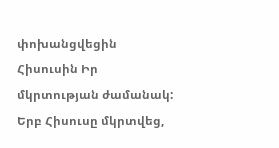փոխանցվեցին Հիսուսին Իր մկրտության ժամանակ: Երբ Հիսուսը մկրտվեց,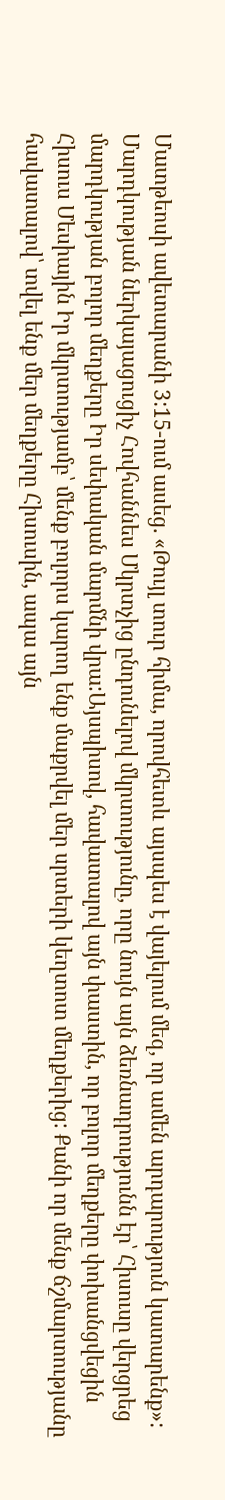Մատթեոսի ավետարանի 3:15-ում ասեց. «Թույլ տուր հիմա, որովհետև այսպես է վայելում մեզ, որ ամեն արդարություն կատարենք»: Մարդկության ներկայացուցիչ Հովհաննես Մկրտչից ընդունելով մկրտությունը, որը նույն այն ձեռնադրությունն էր՝ Հիսուսը վերցրեց մարդկության բոլոր մեղքերը Իր սեփական մարմնի վրա:Այսպիսով, հավատալով այն փաստին, որ բոլոր մեղքերը փոխանցվեցին Հիսուս Մեսիային Իր մկրտությամբ՝ մենք բոլորս կարող ենք մաքրվել մեր սրտերի կեղտոտ մեղքերից: Քանի որ մենք ճշմարտությանը հավատալով՝ տվել ենք մեր մեղքերը Հիսուսին, ապա այն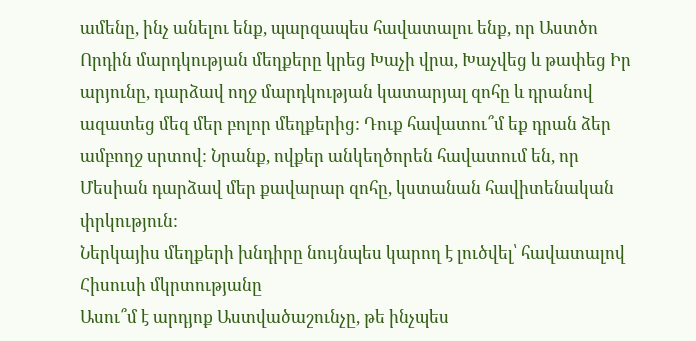ամենը, ինչ անելու ենք, պարզապես հավատալու ենք, որ Աստծո Որդին մարդկության մեղքերը կրեց Խաչի վրա, Խաչվեց և թափեց Իր արյունը, դարձավ ողջ մարդկության կատարյալ զոհը և դրանով ազատեց մեզ մեր բոլոր մեղքերից: Դուք հավատու՞մ եք դրան ձեր ամբողջ սրտով: Նրանք, ովքեր անկեղծորեն հավատում են, որ Մեսիան դարձավ մեր քավարար զոհը, կստանան հավիտենական փրկություն:
Ներկայիս մեղքերի խնդիրը նույնպես կարող է լուծվել՝ հավատալով Հիսուսի մկրտությանը
Ասու՞մ է արդյոք Աստվածաշունչը, թե ինչպես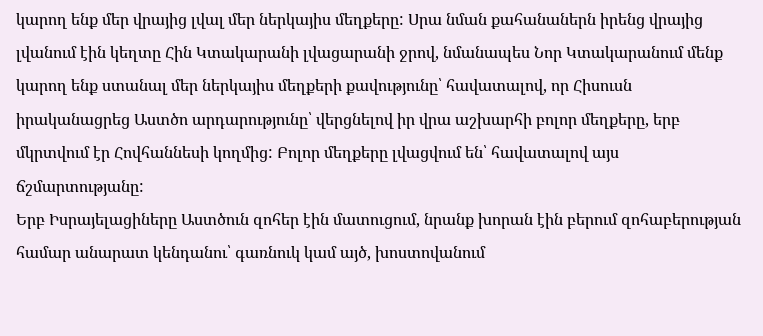կարող ենք մեր վրայից լվալ մեր ներկայիս մեղքերը: Սրա նման քահանաներն իրենց վրայից լվանում էին կեղտը Հին Կտակարանի լվացարանի ջրով, նմանապես Նոր Կտակարանում մենք կարող ենք ստանալ մեր ներկայիս մեղքերի քավությունը՝ հավատալով, որ Հիսուսն իրականացրեց Աստծո արդարությունը՝ վերցնելով իր վրա աշխարհի բոլոր մեղքերը, երբ մկրտվում էր Հովհաննեսի կողմից: Բոլոր մեղքերը լվացվում են՝ հավատալով այս ճշմարտությանը:
Երբ Իսրայելացիները Աստծուն զոհեր էին մատուցում, նրանք խորան էին բերում զոհաբերության համար անարատ կենդանու՝ գառնուկ կամ այծ, խոստովանում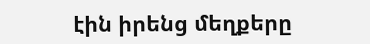էին իրենց մեղքերը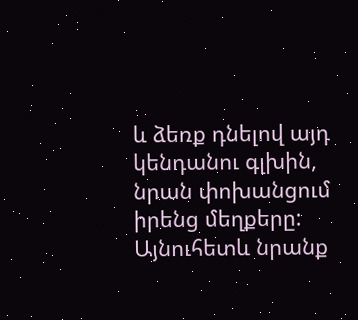և ձեռք դնելով այդ կենդանու գլխին, նրան փոխանցում իրենց մեղքերը: Այնուհետև նրանք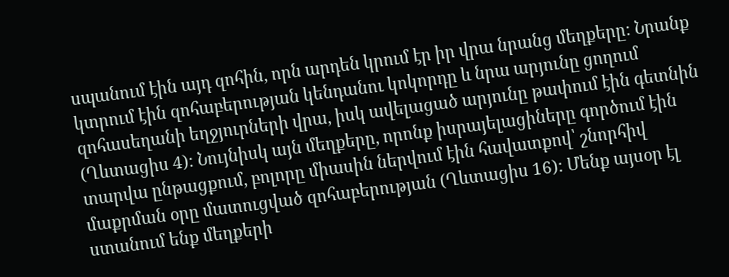սպանում էին այդ զոհին, որն արդեն կրում էր իր վրա նրանց մեղքերը: Նրանք կտրում էին զոհաբերության կենդանու կոկորդը և նրա արյունը ցողում զոհասեղանի եղջյուրների վրա, իսկ ավելացած արյունը թափում էին գետնին (Ղևտացիս 4): Նույնիսկ այն մեղքերը, որոնք իսրայելացիները գործում էին տարվա ընթացքում, բոլորը միասին ներվում էին հավատքով՝ շնորհիվ մաքրման օրը մատուցված զոհաբերության (Ղևտացիս 16): Մենք այսօր էլ ստանում ենք մեղքերի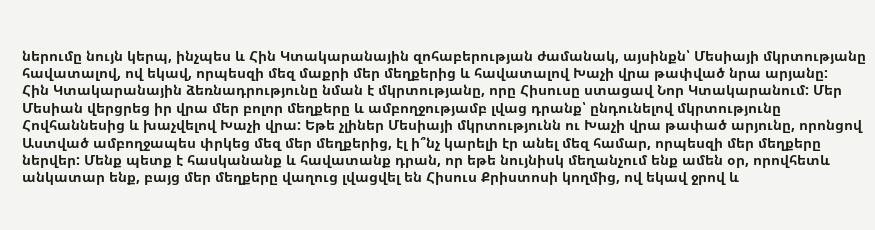ներումը նույն կերպ, ինչպես և Հին Կտակարանային զոհաբերության ժամանակ, այսինքն՝ Մեսիայի մկրտությանը հավատալով, ով եկավ, որպեսզի մեզ մաքրի մեր մեղքերից և հավատալով Խաչի վրա թափված նրա արյանը:
Հին Կտակարանային ձեռնադրությունը նման է մկրտությանը, որը Հիսուսը ստացավ Նոր Կտակարանում: Մեր Մեսիան վերցրեց իր վրա մեր բոլոր մեղքերը և ամբողջությամբ լվաց դրանք՝ ընդունելով մկրտությունը Հովհաննեսից և խաչվելով Խաչի վրա: Եթե չլիներ Մեսիայի մկրտությունն ու Խաչի վրա թափած արյունը, որոնցով Աստված ամբողջապես փրկեց մեզ մեր մեղքերից, էլ ի՞նչ կարելի էր անել մեզ համար, որպեսզի մեր մեղքերը ներվեր: Մենք պետք է հասկանանք և հավատանք դրան, որ եթե նույնիսկ մեղանչում ենք ամեն օր, որովհետև անկատար ենք, բայց մեր մեղքերը վաղուց լվացվել են Հիսուս Քրիստոսի կողմից, ով եկավ ջրով և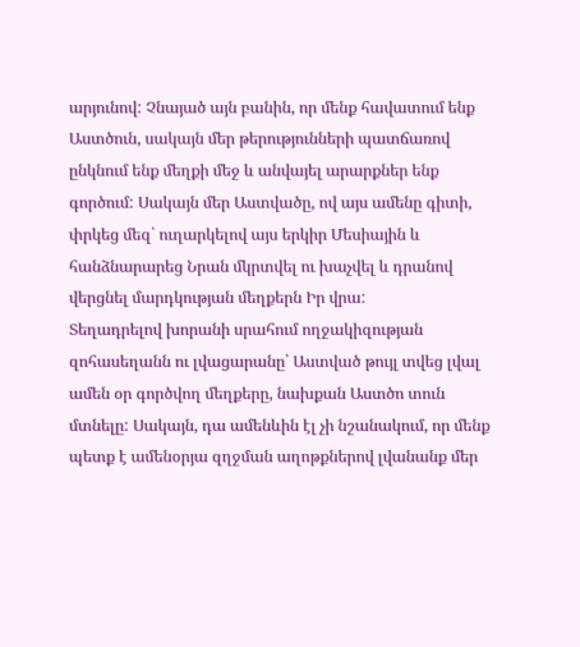արյունով: Չնայած այն բանին, որ մենք հավատում ենք Աստծուն, սակայն մեր թերությունների պատճառով ընկնում ենք մեղքի մեջ և անվայել արարքներ ենք գործում: Սակայն մեր Աստվածը, ով այս ամենը գիտի, փրկեց մեզ՝ ուղարկելով այս երկիր Մեսիային և հանձնարարեց Նրան մկրտվել ու խաչվել և դրանով վերցնել մարդկության մեղքերն Իր վրա:
Տեղադրելով խորանի սրահում ողջակիզության զոհասեղանն ու լվացարանը՝ Աստված թույլ տվեց լվալ ամեն օր գործվող մեղքերը, նախքան Աստծո տուն մտնելը: Սակայն, դա ամենևին էլ չի նշանակում, որ մենք պետք է ամենօրյա զղջման աղոթքներով լվանանք մեր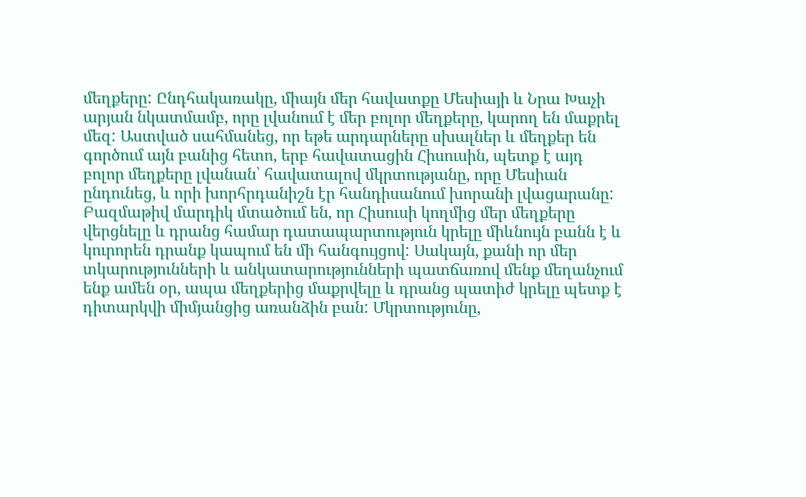մեղքերը: Ընդհակառակը, միայն մեր հավատքը Մեսիայի և Նրա Խաչի արյան նկատմամբ, որը լվանում է մեր բոլոր մեղքերը, կարող են մաքրել մեզ: Աստված սահմանեց, որ եթե արդարները սխալներ և մեղքեր են գործում այն բանից հետո, երբ հավատացին Հիսուսին, պետք է այդ բոլոր մեղքերը լվանան՝ հավատալով մկրտությանը, որը Մեսիան ընդունեց, և որի խորհրդանիշն էր հանդիսանում խորանի լվացարանը:
Բազմաթիվ մարդիկ մտածում են, որ Հիսուսի կողմից մեր մեղքերը վերցնելը և դրանց համար դատապարտություն կրելը միևնույն բանն է և կուրորեն դրանք կապում են մի հանգույցով: Սակայն, քանի որ մեր տկարությունների և անկատարությունների պատճառով մենք մեղանչում ենք ամեն օր, ապա մեղքերից մաքրվելը և դրանց պատիժ կրելը պետք է դիտարկվի միմյանցից առանձին բան: Մկրտությունը,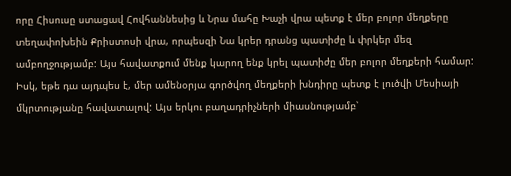որը Հիսուսը ստացավ Հովհաննեսից և Նրա մահը Խաչի վրա պետք է մեր բոլոր մեղքերը տեղափոխեին Քրիստոսի վրա, որպեսզի Նա կրեր դրանց պատիժը և փրկեր մեզ ամբողջությամբ: Այս հավատքում մենք կարող ենք կրել պատիժը մեր բոլոր մեղքերի համար: Իսկ, եթե դա այդպես է, մեր ամենօրյա գործվող մեղքերի խնդիրը պետք է լուծվի Մեսիայի մկրտությանը հավատալով: Այս երկու բաղադրիչների միասնությամբ՝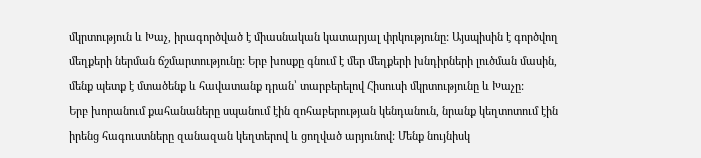մկրտություն և Խաչ, իրագործված է միասնական կատարյալ փրկությունը: Այսպիսին է գործվող մեղքերի ներման ճշմարտությունը: Երբ խոսքը գնում է մեր մեղքերի խնդիրների լուծման մասին, մենք պետք է մտածենք և հավատանք դրան՝ տարբերելով Հիսուսի մկրտությունը և Խաչը:
Երբ խորանում քահանաները սպանում էին զոհաբերության կենդանուն, նրանք կեղտոտում էին իրենց հագուստները զանազան կեղտերով և ցողված արյունով: Մենք նույնիսկ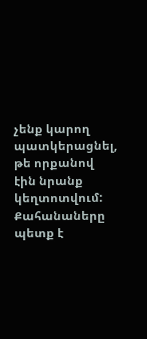չենք կարող պատկերացնել, թե որքանով էին նրանք կեղտոտվում: Քահանաները պետք է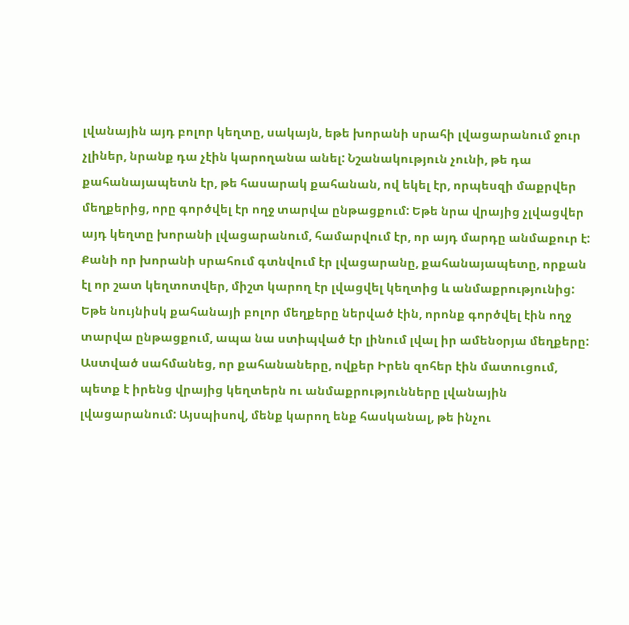լվանային այդ բոլոր կեղտը, սակայն, եթե խորանի սրահի լվացարանում ջուր չլիներ, նրանք դա չէին կարողանա անել: Նշանակություն չունի, թե դա քահանայապետն էր, թե հասարակ քահանան, ով եկել էր, որպեսզի մաքրվեր մեղքերից, որը գործվել էր ողջ տարվա ընթացքում: Եթե նրա վրայից չլվացվեր այդ կեղտը խորանի լվացարանում, համարվում էր, որ այդ մարդը անմաքուր է:
Քանի որ խորանի սրահում գտնվում էր լվացարանը, քահանայապետը, որքան էլ որ շատ կեղտոտվեր, միշտ կարող էր լվացվել կեղտից և անմաքրությունից: Եթե նույնիսկ քահանայի բոլոր մեղքերը ներված էին, որոնք գործվել էին ողջ տարվա ընթացքում, ապա նա ստիպված էր լինում լվալ իր ամենօրյա մեղքերը: Աստված սահմանեց, որ քահանաները, ովքեր Իրեն զոհեր էին մատուցում, պետք է իրենց վրայից կեղտերն ու անմաքրությունները լվանային լվացարանում: Այսպիսով, մենք կարող ենք հասկանալ, թե ինչու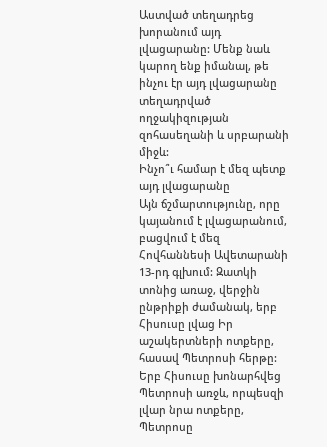Աստված տեղադրեց խորանում այդ լվացարանը: Մենք նաև կարող ենք իմանալ, թե ինչու էր այդ լվացարանը տեղադրված ողջակիզության զոհասեղանի և սրբարանի միջև:
Ինչո՞ւ համար է մեզ պետք այդ լվացարանը
Այն ճշմարտությունը, որը կայանում է լվացարանում, բացվում է մեզ Հովհաննեսի Ավետարանի 13-րդ գլխում: Զատկի տոնից առաջ, վերջին ընթրիքի ժամանակ, երբ Հիսուսը լվաց Իր աշակերտների ոտքերը, հասավ Պետրոսի հերթը: Երբ Հիսուսը խոնարհվեց Պետրոսի առջև, որպեսզի լվար նրա ոտքերը, Պետրոսը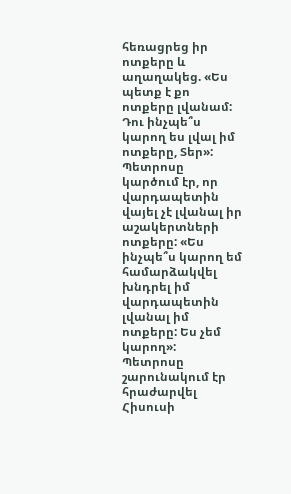հեռացրեց իր ոտքերը և աղաղակեց. «Ես պետք է քո ոտքերը լվանամ: Դու ինչպե՞ս կարող ես լվալ իմ ոտքերը, Տեր»:
Պետրոսը կարծում էր, որ վարդապետին վայել չէ լվանալ իր աշակերտների ոտքերը: «Ես ինչպե՞ս կարող եմ համարձակվել խնդրել իմ վարդապետին լվանալ իմ ոտքերը: Ես չեմ կարող»:
Պետրոսը շարունակում էր հրաժարվել Հիսուսի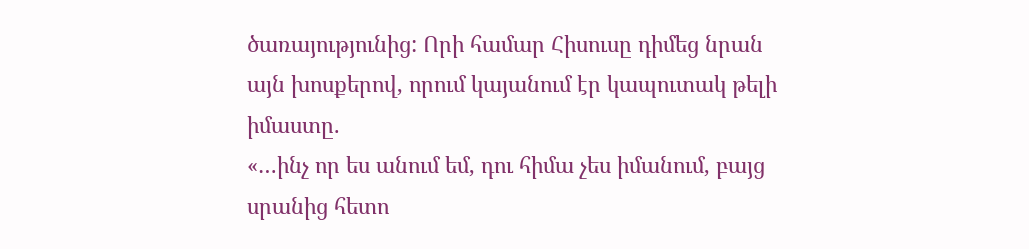ծառայությունից: Որի համար Հիսուսը դիմեց նրան այն խոսքերով, որում կայանում էր կապուտակ թելի իմաստը.
«…ինչ որ ես անում եմ, դու հիմա չես իմանում, բայց սրանից հետո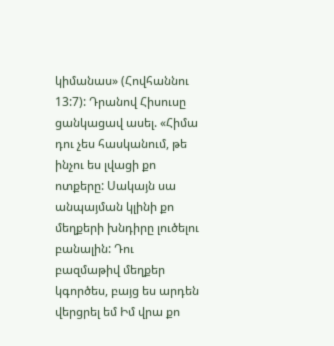կիմանաս» (Հովհաննու 13:7): Դրանով Հիսուսը ցանկացավ ասել. «Հիմա դու չես հասկանում, թե ինչու ես լվացի քո ոտքերը: Սակայն սա անպայման կլինի քո մեղքերի խնդիրը լուծելու բանալին: Դու բազմաթիվ մեղքեր կգործես, բայց ես արդեն վերցրել եմ Իմ վրա քո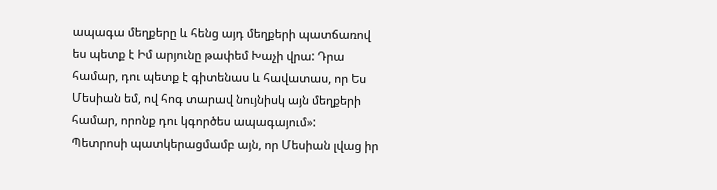ապագա մեղքերը և հենց այդ մեղքերի պատճառով ես պետք է Իմ արյունը թափեմ Խաչի վրա: Դրա համար, դու պետք է գիտենաս և հավատաս, որ Ես Մեսիան եմ, ով հոգ տարավ նույնիսկ այն մեղքերի համար, որոնք դու կգործես ապագայում»:
Պետրոսի պատկերացմամբ այն, որ Մեսիան լվաց իր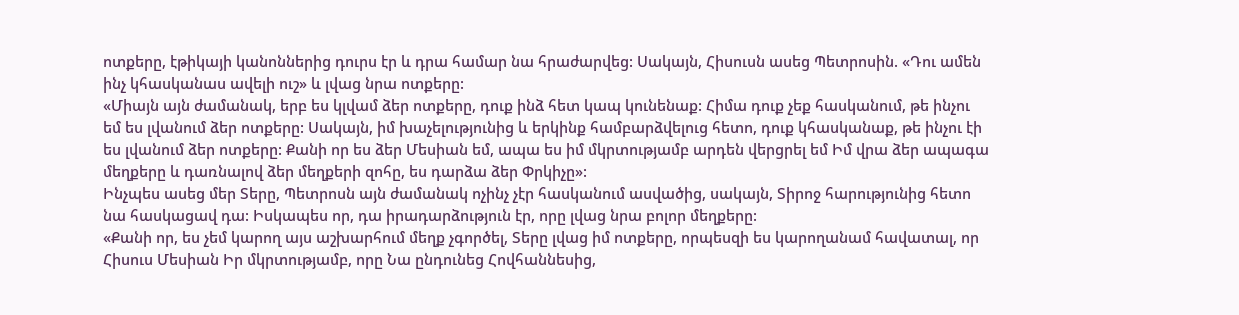ոտքերը, էթիկայի կանոններից դուրս էր և դրա համար նա հրաժարվեց: Սակայն, Հիսուսն ասեց Պետրոսին. «Դու ամեն ինչ կհասկանաս ավելի ուշ» և լվաց նրա ոտքերը:
«Միայն այն ժամանակ, երբ ես կլվամ ձեր ոտքերը, դուք ինձ հետ կապ կունենաք: Հիմա դուք չեք հասկանում, թե ինչու եմ ես լվանում ձեր ոտքերը: Սակայն, իմ խաչելությունից և երկինք համբարձվելուց հետո, դուք կհասկանաք, թե ինչու էի ես լվանում ձեր ոտքերը: Քանի որ ես ձեր Մեսիան եմ, ապա ես իմ մկրտությամբ արդեն վերցրել եմ Իմ վրա ձեր ապագա մեղքերը և դառնալով ձեր մեղքերի զոհը, ես դարձա ձեր Փրկիչը»:
Ինչպես ասեց մեր Տերը, Պետրոսն այն ժամանակ ոչինչ չէր հասկանում ասվածից, սակայն, Տիրոջ հարությունից հետո նա հասկացավ դա: Իսկապես որ, դա իրադարձություն էր, որը լվաց նրա բոլոր մեղքերը:
«Քանի որ, ես չեմ կարող այս աշխարհում մեղք չգործել, Տերը լվաց իմ ոտքերը, որպեսզի ես կարողանամ հավատալ, որ Հիսուս Մեսիան Իր մկրտությամբ, որը Նա ընդունեց Հովհաննեսից,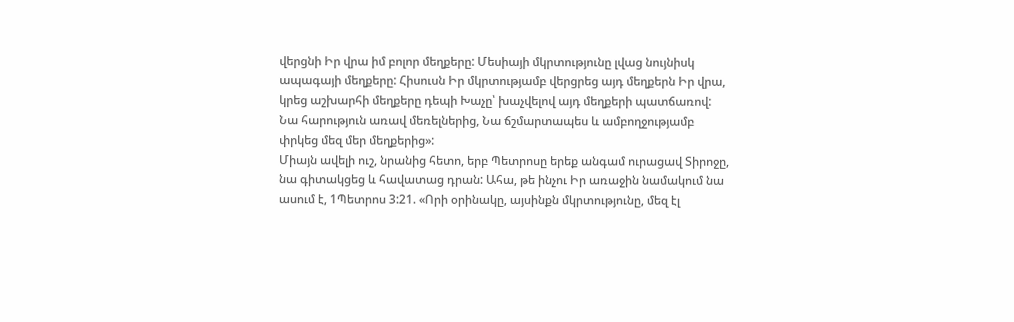վերցնի Իր վրա իմ բոլոր մեղքերը: Մեսիայի մկրտությունը լվաց նույնիսկ ապագայի մեղքերը: Հիսուսն Իր մկրտությամբ վերցրեց այդ մեղքերն Իր վրա, կրեց աշխարհի մեղքերը դեպի Խաչը՝ խաչվելով այդ մեղքերի պատճառով: Նա հարություն առավ մեռելներից, Նա ճշմարտապես և ամբողջությամբ փրկեց մեզ մեր մեղքերից»:
Միայն ավելի ուշ, նրանից հետո, երբ Պետրոսը երեք անգամ ուրացավ Տիրոջը, նա գիտակցեց և հավատաց դրան: Ահա, թե ինչու Իր առաջին նամակում նա ասում է, 1Պետրոս 3:21. «Որի օրինակը, այսինքն մկրտությունը, մեզ էլ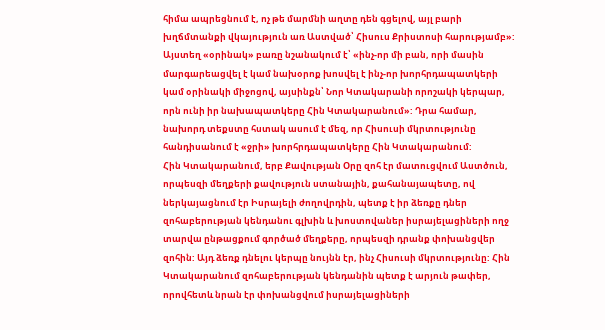հիմա ապրեցնում է, ոչ թե մարմնի աղտը դեն գցելով, այլ բարի խղճմտանքի վկայություն առ Աստված՝ Հիսուս Քրիստոսի հարությամբ»: Այստեղ «օրինակ» բառը նշանակում է՝ «ինչ-որ մի բան, որի մասին մարգարեացվել է կամ նախօրոք խոսվել է ինչ-որ խորհրդապատկերի կամ օրինակի միջոցով, այսինքն՝ Նոր Կտակարանի որոշակի կերպար, որն ունի իր նախապատկերը Հին Կտակարանում»: Դրա համար, նախորդ տեքստը հստակ ասում է մեզ, որ Հիսուսի մկրտությունը հանդիսանում է «ջրի» խորհրդապատկերը Հին Կտակարանում:
Հին Կտակարանում, երբ Քավության Օրը զոհ էր մատուցվում Աստծուն, որպեսզի մեղքերի քավություն ստանային, քահանայապետը, ով ներկայացնում էր Իսրայելի ժողովրդին, պետք է իր ձեռքը դներ զոհաբերության կենդանու գլխին և խոստովաներ իսրայելացիների ողջ տարվա ընթացքում գործած մեղքերը, որպեսզի դրանք փոխանցվեր զոհին: Այդ ձեռք դնելու կերպը նույնն էր, ինչ Հիսուսի մկրտությունը: Հին Կտակարանում զոհաբերության կենդանին պետք է արյուն թափեր, որովհետև նրան էր փոխանցվում իսրայելացիների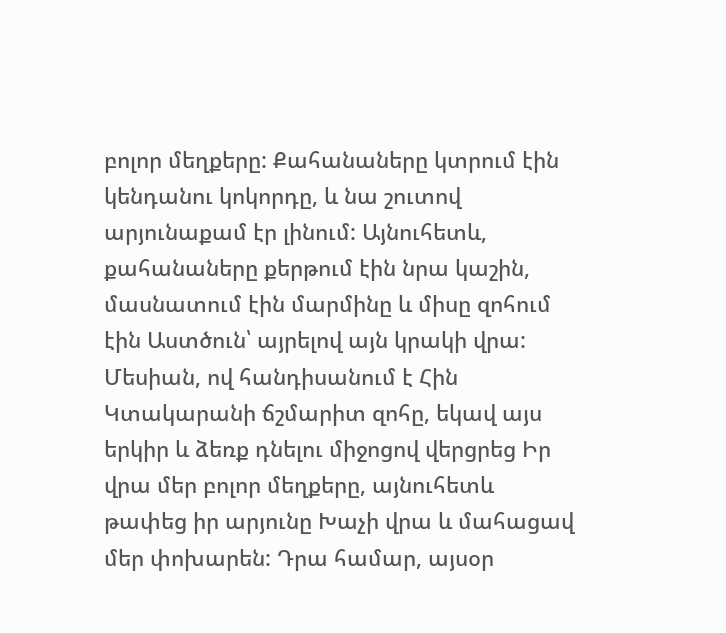բոլոր մեղքերը: Քահանաները կտրում էին կենդանու կոկորդը, և նա շուտով արյունաքամ էր լինում: Այնուհետև, քահանաները քերթում էին նրա կաշին, մասնատում էին մարմինը և միսը զոհում էին Աստծուն՝ այրելով այն կրակի վրա:
Մեսիան, ով հանդիսանում է Հին Կտակարանի ճշմարիտ զոհը, եկավ այս երկիր և ձեռք դնելու միջոցով վերցրեց Իր վրա մեր բոլոր մեղքերը, այնուհետև թափեց իր արյունը Խաչի վրա և մահացավ մեր փոխարեն: Դրա համար, այսօր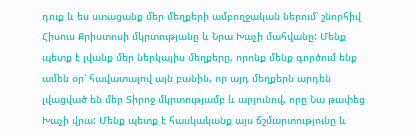դուք և ես ստացանք մեր մեղքերի ամբողջական ներում՝ շնորհիվ Հիսուս Քրիստոսի մկրտությանը և Նրա Խաչի մահվանը: Մենք պետք է լվանք մեր ներկայիս մեղքերը, որոնք մենք գործում ենք ամեն օր՝ հավատալով այն բանին, որ այդ մեղքերն արդեն լվացված են մեր Տիրոջ մկրտությամբ և արյունով, որը Նա թափեց Խաչի վրա: Մենք պետք է հասկականք այս ճշմարտությունը և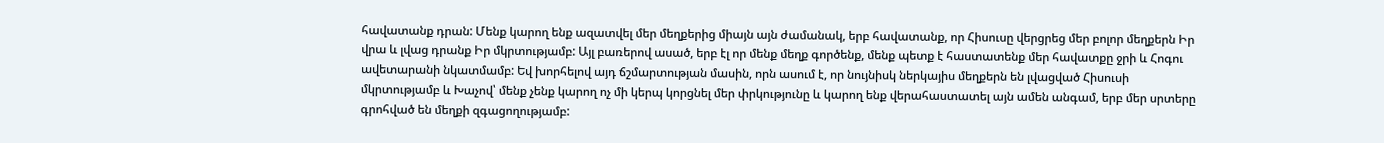հավատանք դրան: Մենք կարող ենք ազատվել մեր մեղքերից միայն այն ժամանակ, երբ հավատանք, որ Հիսուսը վերցրեց մեր բոլոր մեղքերն Իր վրա և լվաց դրանք Իր մկրտությամբ: Այլ բառերով ասած, երբ էլ որ մենք մեղք գործենք, մենք պետք է հաստատենք մեր հավատքը ջրի և Հոգու ավետարանի նկատմամբ: Եվ խորհելով այդ ճշմարտության մասին, որն ասում է, որ նույնիսկ ներկայիս մեղքերն են լվացված Հիսուսի մկրտությամբ և Խաչով՝ մենք չենք կարող ոչ մի կերպ կորցնել մեր փրկությունը և կարող ենք վերահաստատել այն ամեն անգամ, երբ մեր սրտերը գրոհված են մեղքի զգացողությամբ: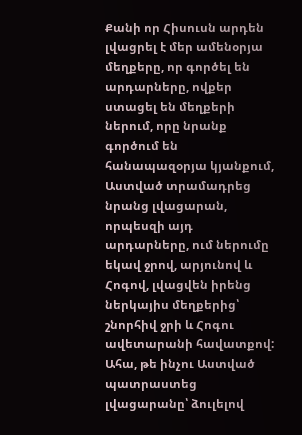Քանի որ Հիսուսն արդեն լվացրել է մեր ամենօրյա մեղքերը, որ գործել են արդարները, ովքեր ստացել են մեղքերի ներում, որը նրանք գործում են հանապազօրյա կյանքում, Աստված տրամադրեց նրանց լվացարան, որպեսզի այդ արդարները, ում ներումը եկավ ջրով, արյունով և Հոգով, լվացվեն իրենց ներկայիս մեղքերից՝ շնորհիվ ջրի և Հոգու ավետարանի հավատքով:
Ահա, թե ինչու Աստված պատրաստեց լվացարանը՝ ձուլելով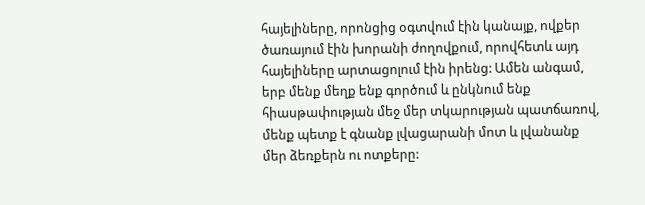հայելիները, որոնցից օգտվում էին կանայք, ովքեր ծառայում էին խորանի ժողովքում, որովհետև այդ հայելիները արտացոլում էին իրենց: Ամեն անգամ, երբ մենք մեղք ենք գործում և ընկնում ենք հիասթափության մեջ մեր տկարության պատճառով, մենք պետք է գնանք լվացարանի մոտ և լվանանք մեր ձեռքերն ու ոտքերը: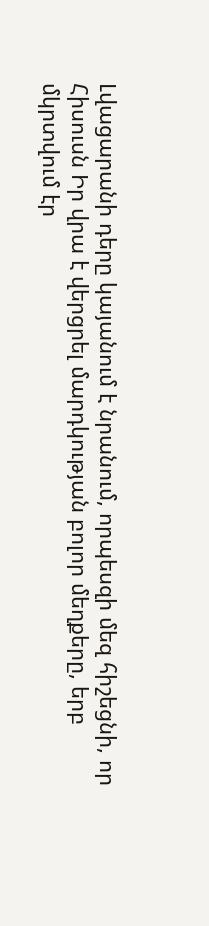Լվացարանի դերը կայանում է նրանում, որպեսզի մեզ հիշեցնի, որ Հիսուսն Իր վրա է վերցրել մարդկության բոլոր մեղքերը, երբ մկրտվում էր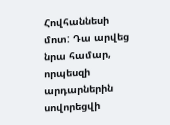Հովհաննեսի մոտ: Դա արվեց նրա համար, որպեսզի արդարներին սովորեցվի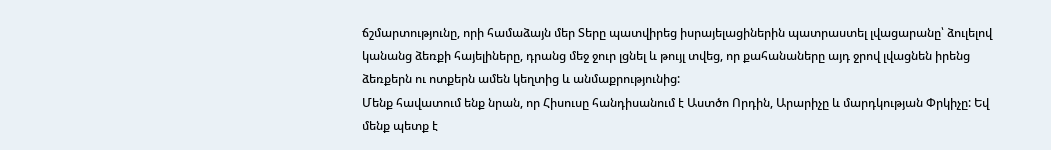ճշմարտությունը, որի համաձայն մեր Տերը պատվիրեց իսրայելացիներին պատրաստել լվացարանը՝ ձուլելով կանանց ձեռքի հայելիները, դրանց մեջ ջուր լցնել և թույլ տվեց, որ քահանաները այդ ջրով լվացնեն իրենց ձեռքերն ու ոտքերն ամեն կեղտից և անմաքրությունից:
Մենք հավատում ենք նրան, որ Հիսուսը հանդիսանում է Աստծո Որդին, Արարիչը և մարդկության Փրկիչը: Եվ մենք պետք է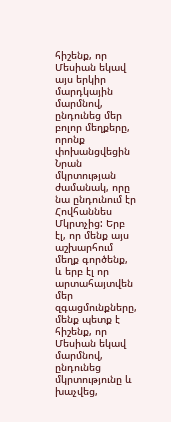հիշենք, որ Մեսիան եկավ այս երկիր մարդկային մարմնով, ընդունեց մեր բոլոր մեղքերը, որոնք փոխանցվեցին Նրան մկրտության ժամանակ, որը նա ընդունում էր Հովհաննես Մկրտչից: Երբ էլ, որ մենք այս աշխարհում մեղք գործենք, և երբ էլ որ արտահայտվեն մեր զգացմունքները, մենք պետք է հիշենք, որ Մեսիան եկավ մարմնով, ընդունեց մկրտությունը և խաչվեց,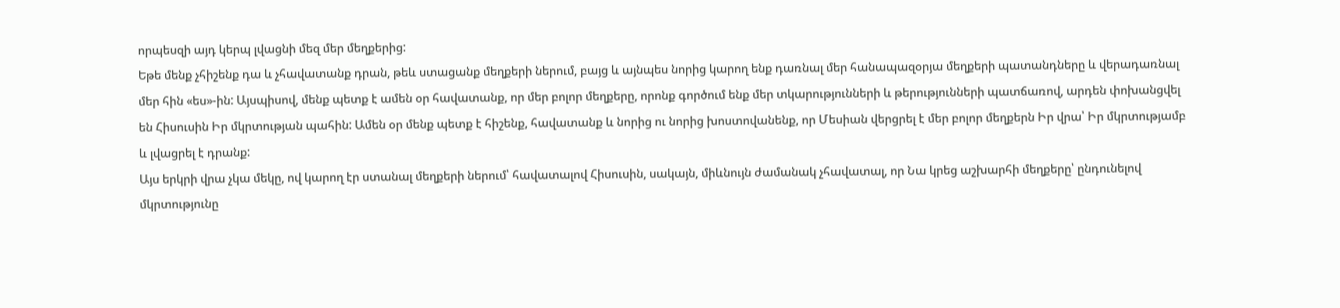որպեսզի այդ կերպ լվացնի մեզ մեր մեղքերից:
Եթե մենք չհիշենք դա և չհավատանք դրան, թեև ստացանք մեղքերի ներում, բայց և այնպես նորից կարող ենք դառնալ մեր հանապազօրյա մեղքերի պատանդները և վերադառնալ մեր հին «ես»-ին: Այսպիսով, մենք պետք է ամեն օր հավատանք, որ մեր բոլոր մեղքերը, որոնք գործում ենք մեր տկարությունների և թերությունների պատճառով, արդեն փոխանցվել են Հիսուսին Իր մկրտության պահին: Ամեն օր մենք պետք է հիշենք, հավատանք և նորից ու նորից խոստովանենք, որ Մեսիան վերցրել է մեր բոլոր մեղքերն Իր վրա՝ Իր մկրտությամբ և լվացրել է դրանք:
Այս երկրի վրա չկա մեկը, ով կարող էր ստանալ մեղքերի ներում՝ հավատալով Հիսուսին, սակայն, միևնույն ժամանակ չհավատալ, որ Նա կրեց աշխարհի մեղքերը՝ ընդունելով մկրտությունը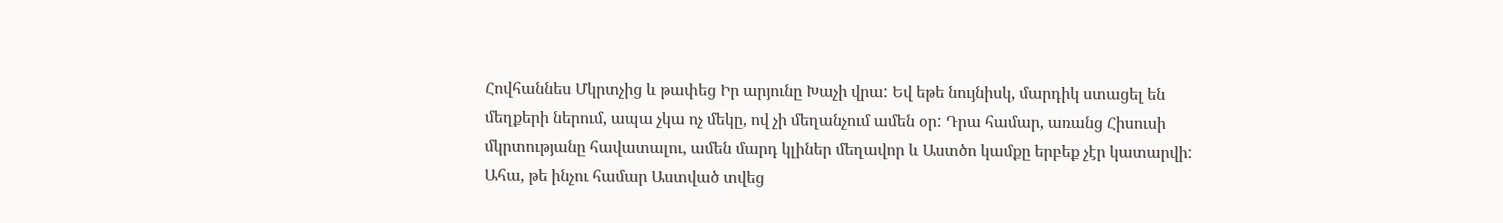Հովհաննես Մկրտչից և թափեց Իր արյունը Խաչի վրա: Եվ եթե նույնիսկ, մարդիկ ստացել են մեղքերի ներում, ապա չկա ոչ մեկը, ով չի մեղանչում ամեն օր: Դրա համար, առանց Հիսուսի մկրտությանը հավատալու, ամեն մարդ կլիներ մեղավոր և Աստծո կամքը երբեք չէր կատարվի: Ահա, թե ինչու համար Աստված տվեց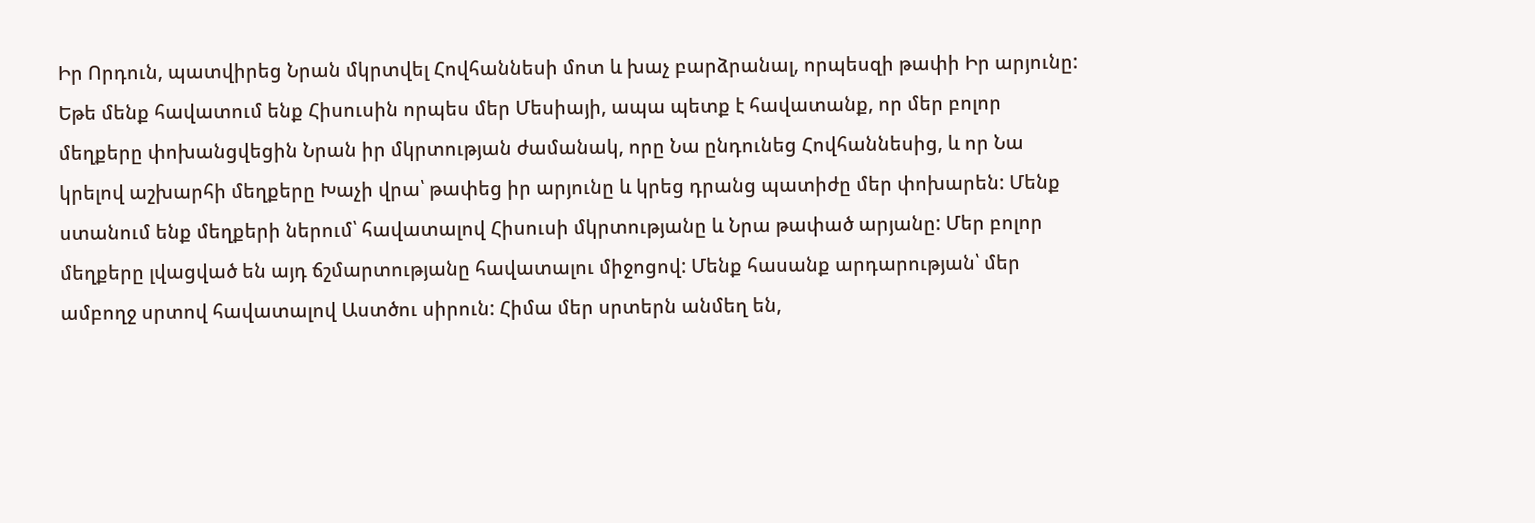Իր Որդուն, պատվիրեց Նրան մկրտվել Հովհաննեսի մոտ և խաչ բարձրանալ, որպեսզի թափի Իր արյունը:
Եթե մենք հավատում ենք Հիսուսին որպես մեր Մեսիայի, ապա պետք է հավատանք, որ մեր բոլոր մեղքերը փոխանցվեցին Նրան իր մկրտության ժամանակ, որը Նա ընդունեց Հովհաննեսից, և որ Նա կրելով աշխարհի մեղքերը Խաչի վրա՝ թափեց իր արյունը և կրեց դրանց պատիժը մեր փոխարեն: Մենք ստանում ենք մեղքերի ներում՝ հավատալով Հիսուսի մկրտությանը և Նրա թափած արյանը: Մեր բոլոր մեղքերը լվացված են այդ ճշմարտությանը հավատալու միջոցով: Մենք հասանք արդարության՝ մեր ամբողջ սրտով հավատալով Աստծու սիրուն: Հիմա մեր սրտերն անմեղ են,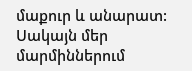մաքուր և անարատ: Սակայն մեր մարմիններում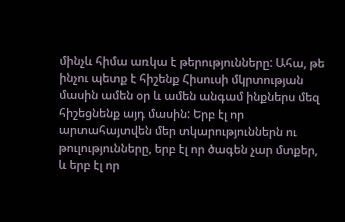մինչև հիմա առկա է թերությունները: Ահա, թե ինչու պետք է հիշենք Հիսուսի մկրտության մասին ամեն օր և ամեն անգամ ինքներս մեզ հիշեցնենք այդ մասին: Երբ էլ որ արտահայտվեն մեր տկարություններն ու թուլությունները, երբ էլ որ ծագեն չար մտքեր, և երբ էլ որ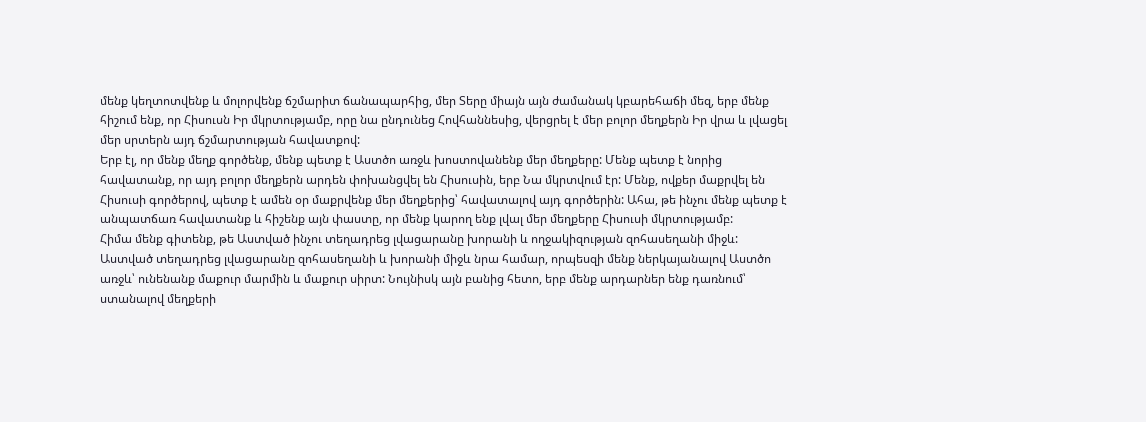մենք կեղտոտվենք և մոլորվենք ճշմարիտ ճանապարհից, մեր Տերը միայն այն ժամանակ կբարեհաճի մեզ, երբ մենք հիշում ենք, որ Հիսուսն Իր մկրտությամբ, որը նա ընդունեց Հովհաննեսից, վերցրել է մեր բոլոր մեղքերն Իր վրա և լվացել մեր սրտերն այդ ճշմարտության հավատքով:
Երբ էլ, որ մենք մեղք գործենք, մենք պետք է Աստծո առջև խոստովանենք մեր մեղքերը: Մենք պետք է նորից հավատանք, որ այդ բոլոր մեղքերն արդեն փոխանցվել են Հիսուսին, երբ Նա մկրտվում էր: Մենք, ովքեր մաքրվել են Հիսուսի գործերով, պետք է ամեն օր մաքրվենք մեր մեղքերից՝ հավատալով այդ գործերին: Ահա, թե ինչու մենք պետք է անպատճառ հավատանք և հիշենք այն փաստը, որ մենք կարող ենք լվալ մեր մեղքերը Հիսուսի մկրտությամբ:
Հիմա մենք գիտենք, թե Աստված ինչու տեղադրեց լվացարանը խորանի և ողջակիզության զոհասեղանի միջև: Աստված տեղադրեց լվացարանը զոհասեղանի և խորանի միջև նրա համար, որպեսզի մենք ներկայանալով Աստծո առջև՝ ունենանք մաքուր մարմին և մաքուր սիրտ: Նույնիսկ այն բանից հետո, երբ մենք արդարներ ենք դառնում՝ ստանալով մեղքերի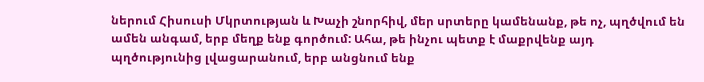ներում Հիսուսի Մկրտության և Խաչի շնորհիվ, մեր սրտերը կամենանք, թե ոչ, պղծվում են ամեն անգամ, երբ մեղք ենք գործում: Ահա, թե ինչու պետք է մաքրվենք այդ պղծությունից լվացարանում, երբ անցնում ենք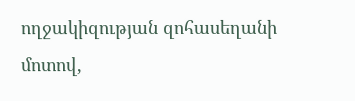ողջակիզության զոհասեղանի մոտով,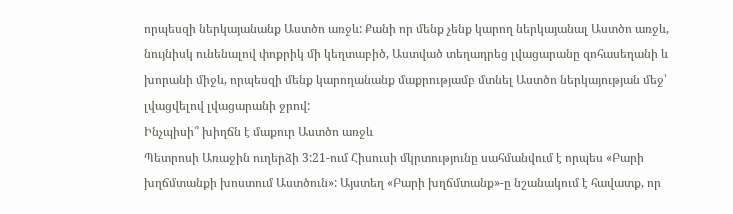որպեսզի ներկայանանք Աստծո առջև: Քանի որ մենք չենք կարող ներկայանալ Աստծո առջև, նույնիսկ ունենալով փոքրիկ մի կեղտաբիծ, Աստված տեղադրեց լվացարանը զոհասեղանի և խորանի միջև, որպեսզի մենք կարողանանք մաքրությամբ մտնել Աստծո ներկայության մեջ՝ լվացվելով լվացարանի ջրով:
Ինչպիսի՞ խիղճն է մաքուր Աստծո առջև
Պետրոսի Առաջին ուղերձի 3:21-ում Հիսուսի մկրտությունը սահմանվում է որպես «Բարի խղճմտանքի խոստում Աստծուն»: Այստեղ «Բարի խղճմտանք»-ը նշանակում է հավատք, որ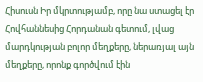Հիսուսն Իր մկրտությամբ, որը նա ստացել էր Հովհաննեսից Հորդանան գետում, լվաց մարդկության բոլոր մեղքերը, ներառյալ այն մեղքերը, որոնք գործվում էին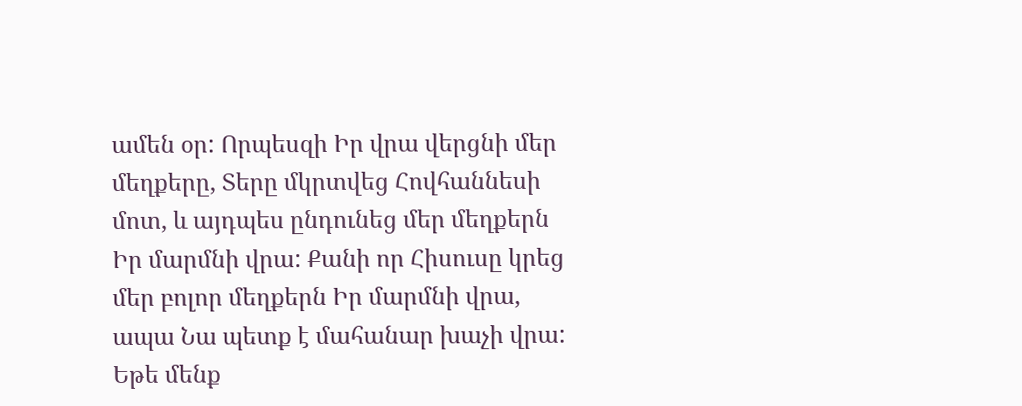ամեն օր: Որպեսզի Իր վրա վերցնի մեր մեղքերը, Տերը մկրտվեց Հովհաննեսի մոտ, և այդպես ընդունեց մեր մեղքերն Իր մարմնի վրա: Քանի որ Հիսուսը կրեց մեր բոլոր մեղքերն Իր մարմնի վրա, ապա Նա պետք է մահանար խաչի վրա: Եթե մենք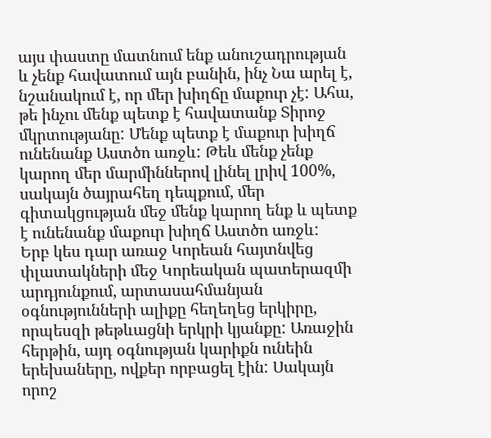այս փաստը մատնում ենք անուշադրության և չենք հավատում այն բանին, ինչ Նա արել է, նշանակում է, որ մեր խիղճը մաքուր չէ: Ահա, թե ինչու մենք պետք է հավատանք Տիրոջ մկրտությանը: Մենք պետք է մաքուր խիղճ ունենանք Աստծո առջև: Թեև մենք չենք կարող մեր մարմիններով լինել լրիվ 100%, սակայն ծայրահեղ դեպքում, մեր գիտակցության մեջ մենք կարող ենք և պետք է ունենանք մաքուր խիղճ Աստծո առջև:
Երբ կես դար առաջ Կորեան հայտնվեց փլատակների մեջ Կորեական պատերազմի արդյունքում, արտասահմանյան օգնությունների ալիքը հեղեղեց երկիրը, որպեսզի թեթևացնի երկրի կյանքը: Առաջին հերթին, այդ օգնության կարիքն ունեին երեխաները, ովքեր որբացել էին: Սակայն որոշ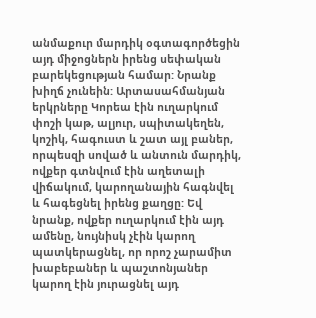անմաքուր մարդիկ օգտագործեցին այդ միջոցներն իրենց սեփական բարեկեցության համար: Նրանք խիղճ չունեին: Արտասահմանյան երկրները Կորեա էին ուղարկում փոշի կաթ, ալյուր, սպիտակեղեն, կոշիկ, հագուստ և շատ այլ բաներ, որպեսզի սոված և անտուն մարդիկ, ովքեր գտնվում էին աղետալի վիճակում, կարողանային հագնվել և հագեցնել իրենց քաղցը: Եվ նրանք, ովքեր ուղարկում էին այդ ամենը, նույնիսկ չէին կարող պատկերացնել, որ որոշ չարամիտ խաբեբաներ և պաշտոնյաներ կարող էին յուրացնել այդ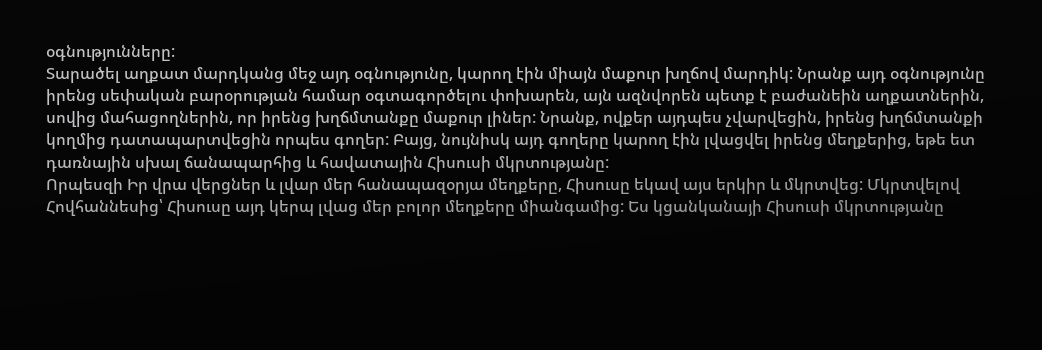օգնությունները:
Տարածել աղքատ մարդկանց մեջ այդ օգնությունը, կարող էին միայն մաքուր խղճով մարդիկ: Նրանք այդ օգնությունը իրենց սեփական բարօրության համար օգտագործելու փոխարեն, այն ազնվորեն պետք է բաժանեին աղքատներին, սովից մահացողներին, որ իրենց խղճմտանքը մաքուր լիներ: Նրանք, ովքեր այդպես չվարվեցին, իրենց խղճմտանքի կողմից դատապարտվեցին որպես գողեր: Բայց, նույնիսկ այդ գողերը կարող էին լվացվել իրենց մեղքերից, եթե ետ դառնային սխալ ճանապարհից և հավատային Հիսուսի մկրտությանը:
Որպեսզի Իր վրա վերցներ և լվար մեր հանապազօրյա մեղքերը, Հիսուսը եկավ այս երկիր և մկրտվեց: Մկրտվելով Հովհաննեսից՝ Հիսուսը այդ կերպ լվաց մեր բոլոր մեղքերը միանգամից: Ես կցանկանայի Հիսուսի մկրտությանը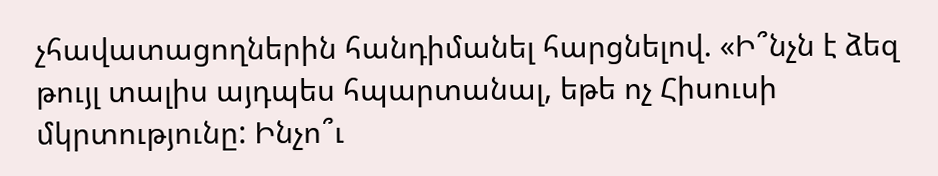չհավատացողներին հանդիմանել հարցնելով. «Ի՞նչն է ձեզ թույլ տալիս այդպես հպարտանալ, եթե ոչ Հիսուսի մկրտությունը: Ինչո՞ւ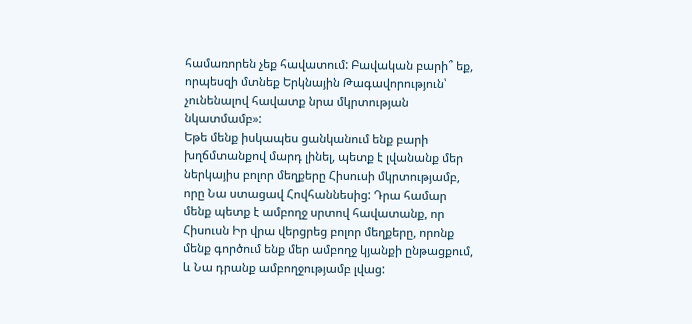համառորեն չեք հավատում: Բավական բարի՞ եք, որպեսզի մտնեք Երկնային Թագավորություն՝ չունենալով հավատք նրա մկրտության նկատմամբ»:
Եթե մենք իսկապես ցանկանում ենք բարի խղճմտանքով մարդ լինել, պետք է լվանանք մեր ներկայիս բոլոր մեղքերը Հիսուսի մկրտությամբ, որը Նա ստացավ Հովհաննեսից: Դրա համար մենք պետք է ամբողջ սրտով հավատանք, որ Հիսուսն Իր վրա վերցրեց բոլոր մեղքերը, որոնք մենք գործում ենք մեր ամբողջ կյանքի ընթացքում, և Նա դրանք ամբողջությամբ լվաց: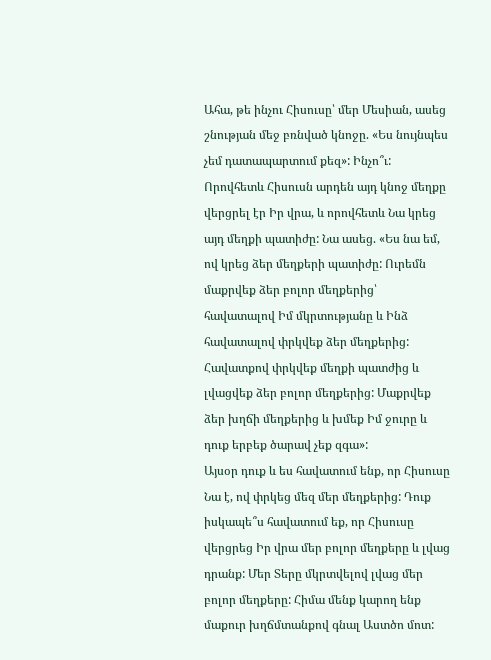Ահա, թե ինչու Հիսուսը՝ մեր Մեսիան, ասեց շնության մեջ բռնված կնոջը. «Ես նույնպես չեմ դատապարտում քեզ»: Ինչո՞ւ: Որովհետև Հիսուսն արդեն այդ կնոջ մեղքը վերցրել էր Իր վրա, և որովհետև Նա կրեց այդ մեղքի պատիժը: Նա ասեց. «Ես նա եմ, ով կրեց ձեր մեղքերի պատիժը: Ուրեմն մաքրվեք ձեր բոլոր մեղքերից՝ հավատալով Իմ մկրտությանը և Ինձ հավատալով փրկվեք ձեր մեղքերից: Հավատքով փրկվեք մեղքի պատժից և լվացվեք ձեր բոլոր մեղքերից: Մաքրվեք ձեր խղճի մեղքերից և խմեք Իմ ջուրը և դուք երբեք ծարավ չեք զգա»:
Այսօր դուք և ես հավատում ենք, որ Հիսուսը Նա է, ով փրկեց մեզ մեր մեղքերից: Դուք իսկապե՞ս հավատում եք, որ Հիսուսը վերցրեց Իր վրա մեր բոլոր մեղքերը և լվաց դրանք: Մեր Տերը մկրտվելով լվաց մեր բոլոր մեղքերը: Հիմա մենք կարող ենք մաքուր խղճմտանքով գնալ Աստծո մոտ: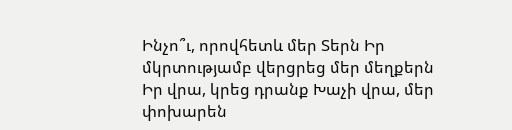Ինչո՞ւ, որովհետև մեր Տերն Իր մկրտությամբ վերցրեց մեր մեղքերն Իր վրա, կրեց դրանք Խաչի վրա, մեր փոխարեն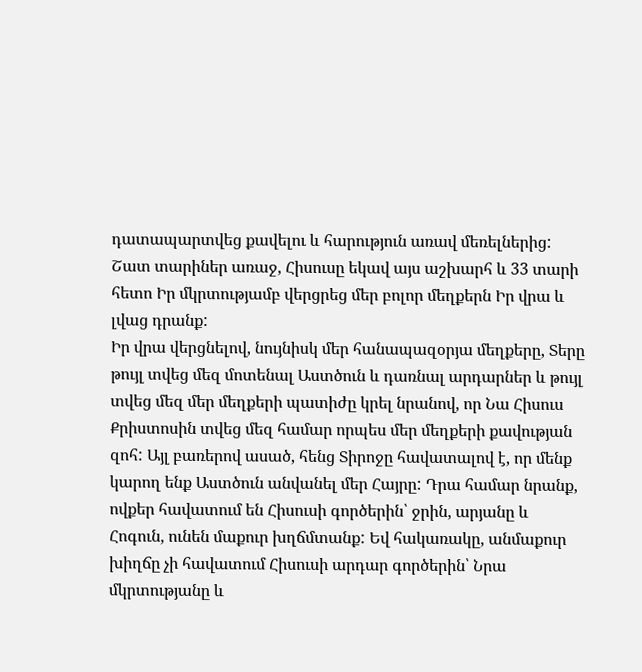դատապարտվեց քավելու և հարություն առավ մեռելներից: Շատ տարիներ առաջ, Հիսուսը եկավ այս աշխարհ և 33 տարի հետո Իր մկրտությամբ վերցրեց մեր բոլոր մեղքերն Իր վրա և լվաց դրանք:
Իր վրա վերցնելով, նույնիսկ մեր հանապազօրյա մեղքերը, Տերը թույլ տվեց մեզ մոտենալ Աստծուն և դառնալ արդարներ և թույլ տվեց մեզ մեր մեղքերի պատիժը կրել նրանով, որ Նա Հիսուս Քրիստոսին տվեց մեզ համար որպես մեր մեղքերի քավության զոհ: Այլ բառերով ասած, հենց Տիրոջը հավատալով է, որ մենք կարող ենք Աստծուն անվանել մեր Հայրը: Դրա համար նրանք, ովքեր հավատում են Հիսուսի գործերին՝ ջրին, արյանը և Հոգուն, ունեն մաքուր խղճմտանք: Եվ հակառակը, անմաքուր խիղճը չի հավատում Հիսուսի արդար գործերին՝ Նրա մկրտությանը և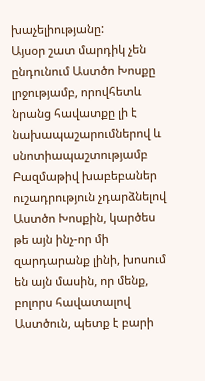խաչելիությանը:
Այսօր շատ մարդիկ չեն ընդունում Աստծո Խոսքը լրջությամբ, որովհետև նրանց հավատքը լի է նախապաշարումներով և սնոտիապաշտությամբ
Բազմաթիվ խաբեբաներ ուշադրություն չդարձնելով Աստծո Խոսքին, կարծես թե այն ինչ-որ մի զարդարանք լինի, խոսում են այն մասին, որ մենք, բոլորս հավատալով Աստծուն, պետք է բարի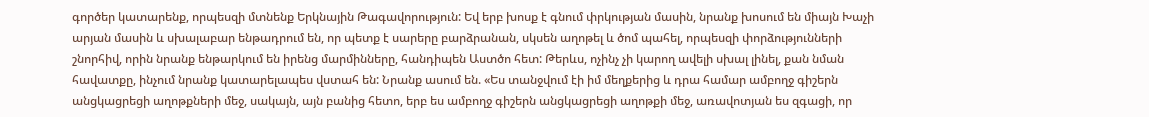գործեր կատարենք, որպեսզի մտնենք Երկնային Թագավորություն: Եվ երբ խոսք է գնում փրկության մասին, նրանք խոսում են միայն Խաչի արյան մասին և սխալաբար ենթադրում են, որ պետք է սարերը բարձրանան, սկսեն աղոթել և ծոմ պահել, որպեսզի փորձությունների շնորհիվ, որին նրանք ենթարկում են իրենց մարմինները, հանդիպեն Աստծո հետ: Թերևս, ոչինչ չի կարող ավելի սխալ լինել, քան նման հավատքը, ինչում նրանք կատարելապես վստահ են: Նրանք ասում են. «Ես տանջվում էի իմ մեղքերից և դրա համար ամբողջ գիշերն անցկացրեցի աղոթքների մեջ, սակայն, այն բանից հետո, երբ ես ամբողջ գիշերն անցկացրեցի աղոթքի մեջ, առավոտյան ես զգացի, որ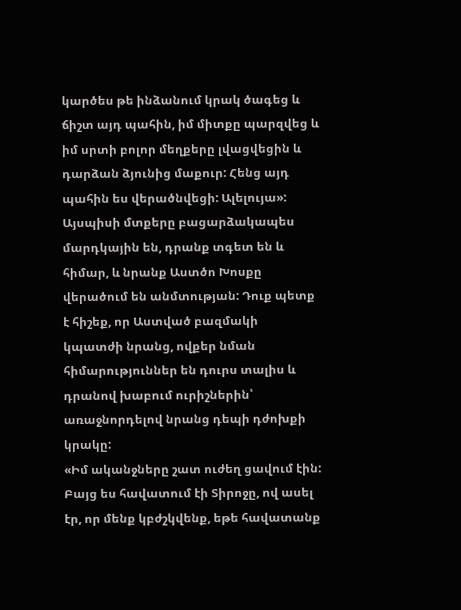կարծես թե ինձանում կրակ ծագեց և ճիշտ այդ պահին, իմ միտքը պարզվեց և իմ սրտի բոլոր մեղքերը լվացվեցին և դարձան ձյունից մաքուր: Հենց այդ պահին ես վերածնվեցի: Ալելույա»:
Այսպիսի մտքերը բացարձակապես մարդկային են, դրանք տգետ են և հիմար, և նրանք Աստծո Խոսքը վերածում են անմտության: Դուք պետք է հիշեք, որ Աստված բազմակի կպատժի նրանց, ովքեր նման հիմարություններ են դուրս տալիս և դրանով խաբում ուրիշներին՝ առաջնորդելով նրանց դեպի դժոխքի կրակը:
«Իմ ականջները շատ ուժեղ ցավում էին: Բայց ես հավատում էի Տիրոջը, ով ասել էր, որ մենք կբժշկվենք, եթե հավատանք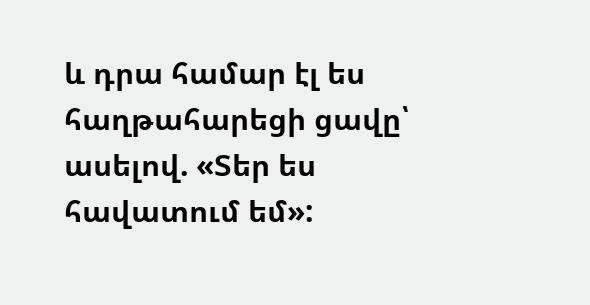և դրա համար էլ ես հաղթահարեցի ցավը՝ ասելով. «Տեր ես հավատում եմ»: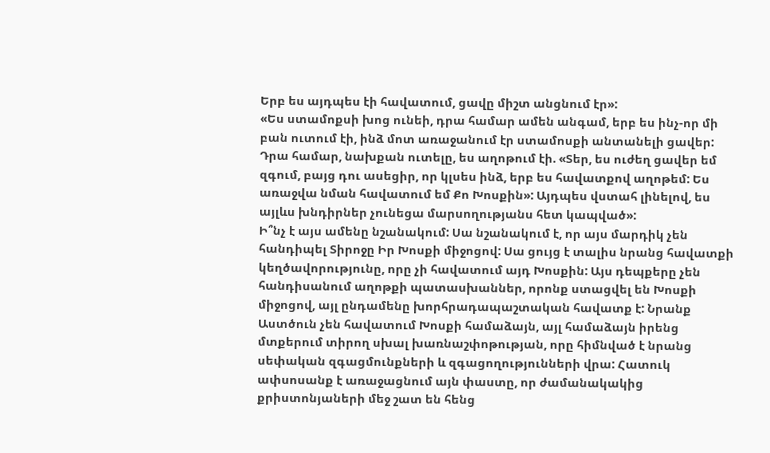Երբ ես այդպես էի հավատում, ցավը միշտ անցնում էր»:
«Ես ստամոքսի խոց ունեի, դրա համար ամեն անգամ, երբ ես ինչ-որ մի բան ուտում էի, ինձ մոտ առաջանում էր ստամոսքի անտանելի ցավեր: Դրա համար, նախքան ուտելը, ես աղոթում էի. «Տեր, ես ուժեղ ցավեր եմ զգում, բայց դու ասեցիր, որ կլսես ինձ, երբ ես հավատքով աղոթեմ: Ես առաջվա նման հավատում եմ Քո Խոսքին»: Այդպես վստահ լինելով, ես այլևս խնդիրներ չունեցա մարսողությանս հետ կապված»:
Ի՞նչ է այս ամենը նշանակում: Սա նշանակում է, որ այս մարդիկ չեն հանդիպել Տիրոջը Իր Խոսքի միջոցով: Սա ցույց է տալիս նրանց հավատքի կեղծավորությունը, որը չի հավատում այդ Խոսքին: Այս դեպքերը չեն հանդիսանում աղոթքի պատասխաններ, որոնք ստացվել են Խոսքի միջոցով, այլ ընդամենը խորհրադապաշտական հավատք է: Նրանք Աստծուն չեն հավատում Խոսքի համաձայն, այլ համաձայն իրենց մտքերում տիրող սխալ խառնաշփոթության, որը հիմնված է նրանց սեփական զգացմունքների և զգացողությունների վրա: Հատուկ ափսոսանք է առաջացնում այն փաստը, որ ժամանակակից քրիստոնյաների մեջ շատ են հենց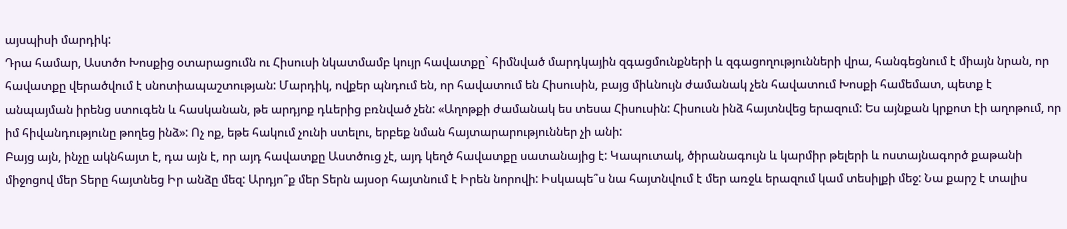այսպիսի մարդիկ:
Դրա համար, Աստծո Խոսքից օտարացումն ու Հիսուսի նկատմամբ կույր հավատքը` հիմնված մարդկային զգացմունքների և զգացողությունների վրա, հանգեցնում է միայն նրան, որ հավատքը վերածվում է սնոտիապաշտության: Մարդիկ, ովքեր պնդում են, որ հավատում են Հիսուսին, բայց միևնույն ժամանակ չեն հավատում Խոսքի համեմատ, պետք է անպայման իրենց ստուգեն և հասկանան, թե արդյոք դևերից բռնված չեն: «Աղոթքի ժամանակ ես տեսա Հիսուսին: Հիսուսն ինձ հայտնվեց երազում: Ես այնքան կրքոտ էի աղոթում, որ իմ հիվանդությունը թողեց ինձ»: Ոչ ոք, եթե հակում չունի ստելու, երբեք նման հայտարարություններ չի անի:
Բայց այն, ինչը ակնհայտ է, դա այն է, որ այդ հավատքը Աստծուց չէ, այդ կեղծ հավատքը սատանայից է: Կապուտակ, ծիրանագույն և կարմիր թելերի և ոստայնագործ քաթանի միջոցով մեր Տերը հայտնեց Իր անձը մեզ: Արդյո՞ք մեր Տերն այսօր հայտնում է Իրեն նորովի: Իսկապե՞ս նա հայտնվում է մեր առջև երազում կամ տեսիլքի մեջ: Նա քարշ է տալիս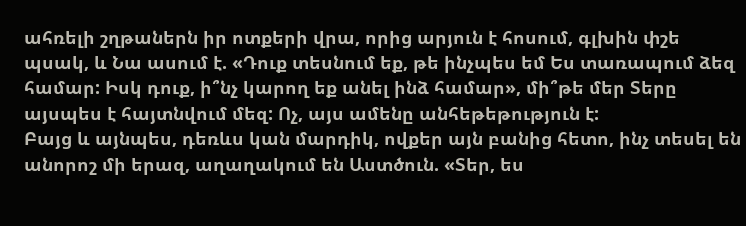ահռելի շղթաներն իր ոտքերի վրա, որից արյուն է հոսում, գլխին փշե պսակ, և Նա ասում է. «Դուք տեսնում եք, թե ինչպես եմ Ես տառապում ձեզ համար: Իսկ դուք, ի՞նչ կարող եք անել ինձ համար», մի՞թե մեր Տերը այսպես է հայտնվում մեզ: Ոչ, այս ամենը անհեթեթություն է:
Բայց և այնպես, դեռևս կան մարդիկ, ովքեր այն բանից հետո, ինչ տեսել են անորոշ մի երազ, աղաղակում են Աստծուն. «Տեր, ես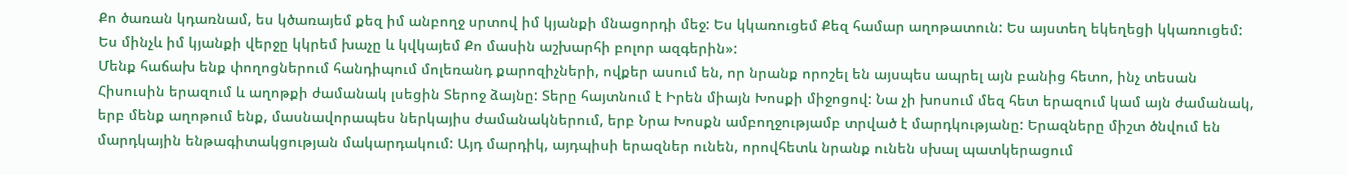Քո ծառան կդառնամ, ես կծառայեմ քեզ իմ անբողջ սրտով իմ կյանքի մնացորդի մեջ: Ես կկառուցեմ Քեզ համար աղոթատուն: Ես այստեղ եկեղեցի կկառուցեմ: Ես մինչև իմ կյանքի վերջը կկրեմ խաչը և կվկայեմ Քո մասին աշխարհի բոլոր ազգերին»:
Մենք հաճախ ենք փողոցներում հանդիպում մոլեռանդ քարոզիչների, ովքեր ասում են, որ նրանք որոշել են այսպես ապրել այն բանից հետո, ինչ տեսան Հիսուսին երազում և աղոթքի ժամանակ լսեցին Տերոջ ձայնը: Տերը հայտնում է Իրեն միայն Խոսքի միջոցով: Նա չի խոսում մեզ հետ երազում կամ այն ժամանակ, երբ մենք աղոթում ենք, մասնավորապես ներկայիս ժամանակներում, երբ Նրա Խոսքն ամբողջությամբ տրված է մարդկությանը: Երազները միշտ ծնվում են մարդկային ենթագիտակցության մակարդակում: Այդ մարդիկ, այդպիսի երազներ ունեն, որովհետև նրանք ունեն սխալ պատկերացում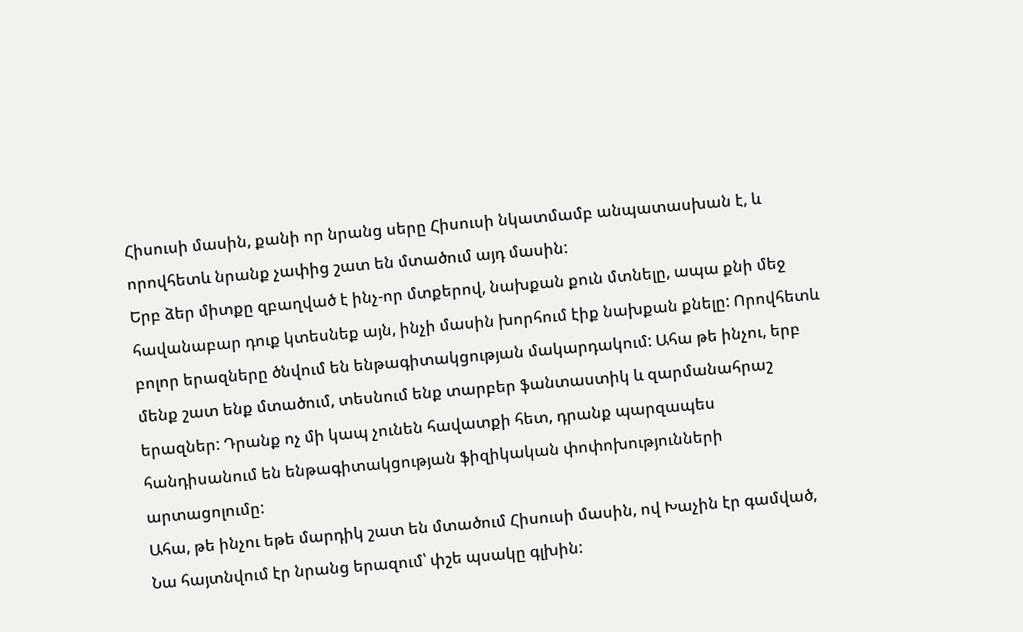Հիսուսի մասին, քանի որ նրանց սերը Հիսուսի նկատմամբ անպատասխան է, և որովհետև նրանք չափից շատ են մտածում այդ մասին:
Երբ ձեր միտքը զբաղված է ինչ-որ մտքերով, նախքան քուն մտնելը, ապա քնի մեջ հավանաբար դուք կտեսնեք այն, ինչի մասին խորհում էիք նախքան քնելը: Որովհետև բոլոր երազները ծնվում են ենթագիտակցության մակարդակում: Ահա թե ինչու, երբ մենք շատ ենք մտածում, տեսնում ենք տարբեր ֆանտաստիկ և զարմանահրաշ երազներ: Դրանք ոչ մի կապ չունեն հավատքի հետ, դրանք պարզապես հանդիսանում են ենթագիտակցության ֆիզիկական փոփոխությունների արտացոլումը:
Ահա, թե ինչու եթե մարդիկ շատ են մտածում Հիսուսի մասին, ով Խաչին էր գամված, Նա հայտնվում էր նրանց երազում՝ փշե պսակը գլխին: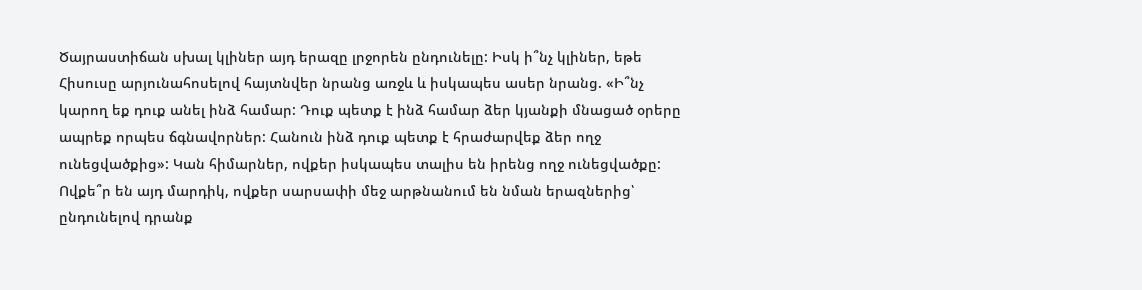Ծայրաստիճան սխալ կլիներ այդ երազը լրջորեն ընդունելը: Իսկ ի՞նչ կլիներ, եթե Հիսուսը արյունահոսելով հայտնվեր նրանց առջև և իսկապես ասեր նրանց. «Ի՞նչ կարող եք դուք անել ինձ համար: Դուք պետք է ինձ համար ձեր կյանքի մնացած օրերը ապրեք որպես ճգնավորներ: Հանուն ինձ դուք պետք է հրաժարվեք ձեր ողջ ունեցվածքից»: Կան հիմարներ, ովքեր իսկապես տալիս են իրենց ողջ ունեցվածքը: Ովքե՞ր են այդ մարդիկ, ովքեր սարսափի մեջ արթնանում են նման երազներից՝ ընդունելով դրանք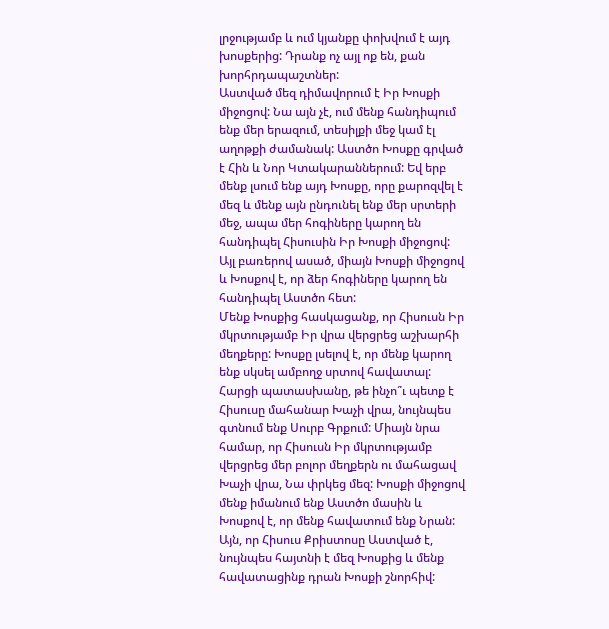լրջությամբ և ում կյանքը փոխվում է այդ խոսքերից: Դրանք ոչ այլ ոք են, քան խորհրդապաշտներ:
Աստված մեզ դիմավորում է Իր Խոսքի միջոցով: Նա այն չէ, ում մենք հանդիպում ենք մեր երազում, տեսիլքի մեջ կամ էլ աղոթքի ժամանակ: Աստծո Խոսքը գրված է Հին և Նոր Կտակարաններում: Եվ երբ մենք լսում ենք այդ Խոսքը, որը քարոզվել է մեզ և մենք այն ընդունել ենք մեր սրտերի մեջ, ապա մեր հոգիները կարող են հանդիպել Հիսուսին Իր Խոսքի միջոցով: Այլ բառերով ասած, միայն Խոսքի միջոցով և Խոսքով է, որ ձեր հոգիները կարող են հանդիպել Աստծո հետ:
Մենք Խոսքից հասկացանք, որ Հիսուսն Իր մկրտությամբ Իր վրա վերցրեց աշխարհի մեղքերը: Խոսքը լսելով է, որ մենք կարող ենք սկսել ամբողջ սրտով հավատալ: Հարցի պատասխանը, թե ինչո՞ւ պետք է Հիսուսը մահանար Խաչի վրա, նույնպես գտնում ենք Սուրբ Գրքում: Միայն նրա համար, որ Հիսուսն Իր մկրտությամբ վերցրեց մեր բոլոր մեղքերն ու մահացավ Խաչի վրա, Նա փրկեց մեզ: Խոսքի միջոցով մենք իմանում ենք Աստծո մասին և Խոսքով է, որ մենք հավատում ենք Նրան: Այն, որ Հիսուս Քրիստոսը Աստված է, նույնպես հայտնի է մեզ Խոսքից և մենք հավատացինք դրան Խոսքի շնորհիվ: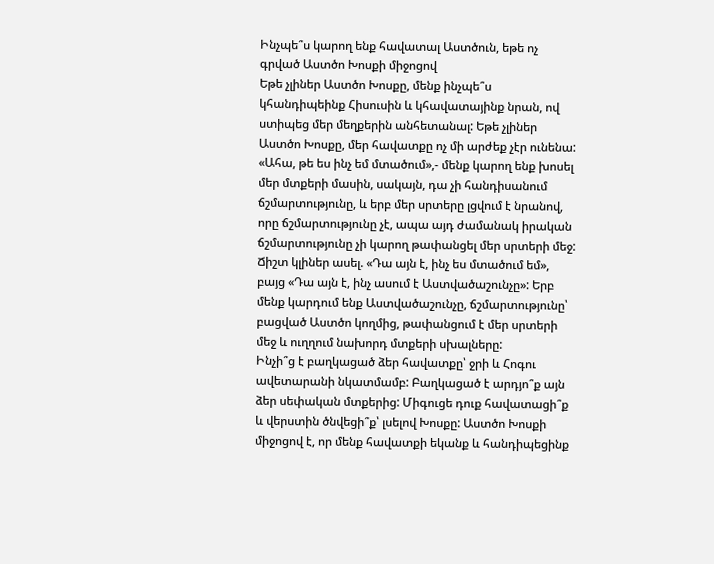Ինչպե՞ս կարող ենք հավատալ Աստծուն, եթե ոչ գրված Աստծո Խոսքի միջոցով
Եթե չլիներ Աստծո Խոսքը, մենք ինչպե՞ս կհանդիպեինք Հիսուսին և կհավատայինք նրան, ով ստիպեց մեր մեղքերին անհետանալ: Եթե չլիներ Աստծո Խոսքը, մեր հավատքը ոչ մի արժեք չէր ունենա: «Ահա, թե ես ինչ եմ մտածում»,- մենք կարող ենք խոսել մեր մտքերի մասին, սակայն, դա չի հանդիսանում ճշմարտությունը, և երբ մեր սրտերը լցվում է նրանով, որը ճշմարտությունը չէ, ապա այդ ժամանակ իրական ճշմարտությունը չի կարող թափանցել մեր սրտերի մեջ: Ճիշտ կլիներ ասել. «Դա այն է, ինչ ես մտածում եմ», բայց «Դա այն է, ինչ ասում է Աստվածաշունչը»: Երբ մենք կարդում ենք Աստվածաշունչը, ճշմարտությունը՝ բացված Աստծո կողմից, թափանցում է մեր սրտերի մեջ և ուղղում նախորդ մտքերի սխալները:
Ինչի՞ց է բաղկացած ձեր հավատքը՝ ջրի և Հոգու ավետարանի նկատմամբ: Բաղկացած է արդյո՞ք այն ձեր սեփական մտքերից: Միգուցե դուք հավատացի՞ք և վերստին ծնվեցի՞ք՝ լսելով Խոսքը: Աստծո Խոսքի միջոցով է, որ մենք հավատքի եկանք և հանդիպեցինք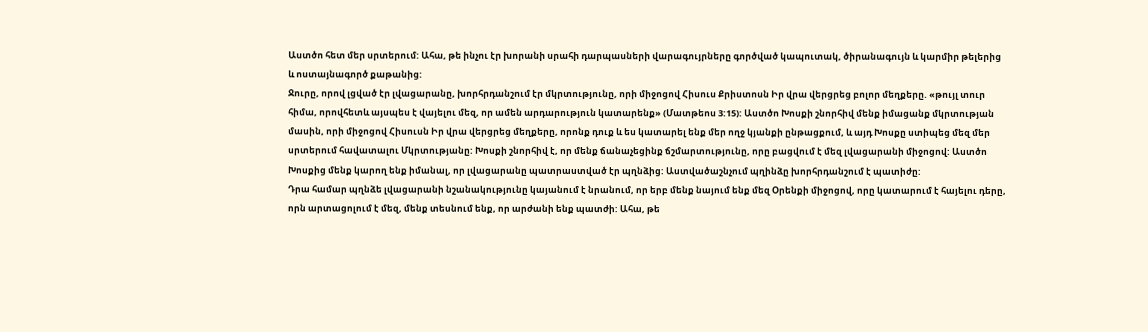Աստծո հետ մեր սրտերում: Ահա, թե ինչու էր խորանի սրահի դարպասների վարագույրները գործված կապուտակ, ծիրանագույն և կարմիր թելերից և ոստայնագործ քաթանից:
Ջուրը, որով լցված էր լվացարանը, խորհրդանշում էր մկրտությունը, որի միջոցով Հիսուս Քրիստոսն Իր վրա վերցրեց բոլոր մեղքերը. «թույլ տուր հիմա, որովհետև այսպես է վայելու մեզ, որ ամեն արդարություն կատարենք» (Մատթեոս 3:15): Աստծո Խոսքի շնորհիվ մենք իմացանք մկրտության մասին, որի միջոցով Հիսուսն Իր վրա վերցրեց մեղքերը, որոնք դուք և ես կատարել ենք մեր ողջ կյանքի ընթացքում, և այդ Խոսքը ստիպեց մեզ մեր սրտերում հավատալու Մկրտությանը: Խոսքի շնորհիվ է, որ մենք ճանաչեցինք ճշմարտությունը, որը բացվում է մեզ լվացարանի միջոցով: Աստծո Խոսքից մենք կարող ենք իմանալ, որ լվացարանը պատրաստված էր պղնձից: Աստվածաշնչում պղինձը խորհրդանշում է պատիժը:
Դրա համար պղնձե լվացարանի նշանակությունը կայանում է նրանում, որ երբ մենք նայում ենք մեզ Օրենքի միջոցով, որը կատարում է հայելու դերը, որն արտացոլում է մեզ, մենք տեսնում ենք, որ արժանի ենք պատժի: Ահա, թե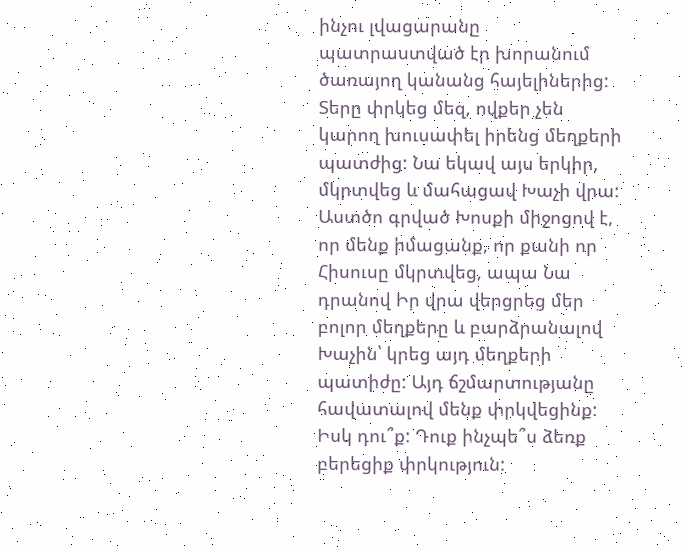ինչու լվացարանը պատրաստված էր խորանում ծառայող կանանց հայելիներից: Տերը փրկեց մեզ, ովքեր չեն կարող խուսափել իրենց մեղքերի պատժից: Նա եկավ այս երկիր, մկրտվեց և մահացավ Խաչի վրա: Աստծո գրված Խոսքի միջոցով է, որ մենք իմացանք, որ քանի որ Հիսուսը մկրտվեց, ապա Նա դրանով Իր վրա վերցրեց մեր բոլոր մեղքերը և բարձրանալով Խաչին՝ կրեց այդ մեղքերի պատիժը: Այդ ճշմարտությանը հավատալով մենք փրկվեցինք: Իսկ դու՞ք: Դուք ինչպե՞ս ձեռք բերեցիք փրկություն: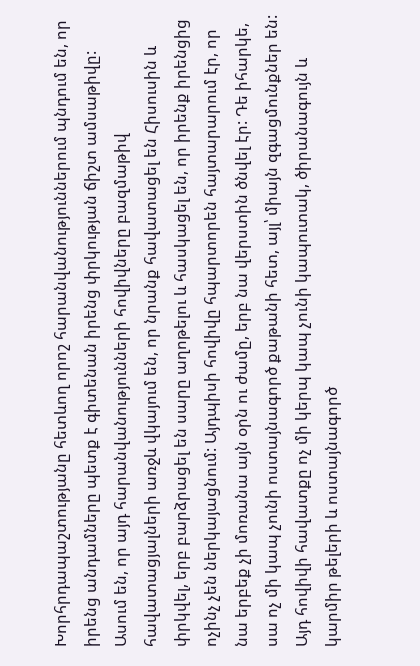Խորհրդապաշտությանը հետևող որոշ հարանվանություններում պնդում են, որ իրենց անդամները պետք է գիտենան իրենց փրկության ճիշտ ամսաթիվը: Ասում են, որ այդ հարանվանությունների հովիվները բազմաթիվ հավատացյալների առջև վկայում են, որ նրանք հավատացել են Հիսուսին և փրկվել, երբ բարձրացել են սարը աղոթելու և հասկացել են, որ իրենք իրենցից ոչինչ չեն ներկայացնում: Այդպիսի հովիվը հպարտորեն հայտարարում էր, որ նա երբեք չի մոռանա այն օրն ու ժամը, երբ նա վերստին ծնվել էր: Դե իհարկե, սա ոչ մի կապ չունի ոստայնագործ քաթանի հետ, այլ՝ միայն զգացմունքներ են: Այդ հովիվի հավատքը ոչ մի կերպ կապ չունի կապուտակ, ծիրանագույն և կարմիր թելերի և ոստայնագործ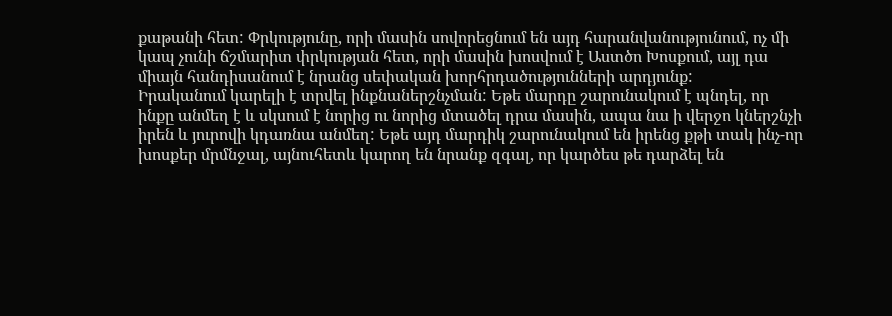քաթանի հետ: Փրկությունը, որի մասին սովորեցնում են այդ հարանվանությունում, ոչ մի կապ չունի ճշմարիտ փրկության հետ, որի մասին խոսվում է Աստծո Խոսքում, այլ դա միայն հանդիսանում է նրանց սեփական խորհրդածությունների արդյունք:
Իրականում կարելի է տրվել ինքնաներշնչման: Եթե մարդը շարունակում է պնդել, որ ինքը անմեղ է և սկսում է նորից ու նորից մտածել դրա մասին, ապա նա ի վերջո կներշնչի իրեն և յուրովի կդառնա անմեղ: Եթե այդ մարդիկ շարունակում են իրենց քթի տակ ինչ-որ խոսքեր մրմնջալ, այնուհետև կարող են նրանք զգալ, որ կարծես թե դարձել են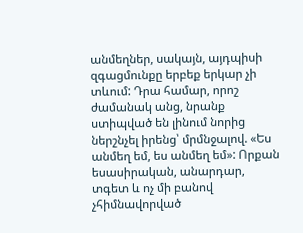անմեղներ, սակայն, այդպիսի զգացմունքը երբեք երկար չի տևում: Դրա համար, որոշ ժամանակ անց, նրանք ստիպված են լինում նորից ներշնչել իրենց՝ մրմնջալով. «Ես անմեղ եմ, ես անմեղ եմ»: Որքան եսասիրական, անարդար, տգետ և ոչ մի բանով չհիմնավորված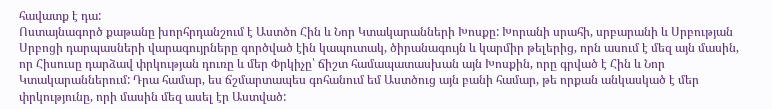հավատք է դա:
Ոստայնագործ քաթանը խորհրդանշում է Աստծո Հին և Նոր Կտակարանների Խոսքը: Խորանի սրահի, սրբարանի և Սրբության Սրբոցի դարպասների վարագույրները գործված էին կապուտակ, ծիրանագույն և կարմիր թելերից, որն ասում է մեզ այն մասին, որ Հիսուսը դարձավ փրկության դուռը և մեր Փրկիչը՝ ճիշտ համապատասխան այն Խոսքին, որը գրված է Հին և Նոր Կտակարաններում: Դրա համար, ես ճշմարտապես գոհանում եմ Աստծուց այն բանի համար, թե որքան անկասկած է մեր փրկությունը, որի մասին մեզ ասել էր Աստված: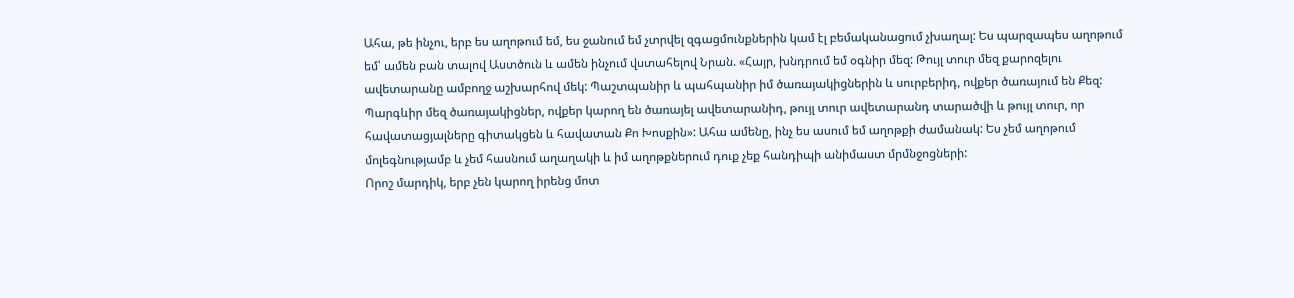Ահա, թե ինչու, երբ ես աղոթում եմ, ես ջանում եմ չտրվել զգացմունքներին կամ էլ բեմականացում չխաղալ: Ես պարզապես աղոթում եմ՝ ամեն բան տալով Աստծուն և ամեն ինչում վստահելով Նրան. «Հայր, խնդրում եմ օգնիր մեզ: Թույլ տուր մեզ քարոզելու ավետարանը ամբողջ աշխարհով մեկ: Պաշտպանիր և պահպանիր իմ ծառայակիցներին և սուրբերիդ, ովքեր ծառայում են Քեզ: Պարգևիր մեզ ծառայակիցներ, ովքեր կարող են ծառայել ավետարանիդ, թույլ տուր ավետարանդ տարածվի և թույլ տուր, որ հավատացյալները գիտակցեն և հավատան Քո Խոսքին»: Ահա ամենը, ինչ ես ասում եմ աղոթքի ժամանակ: Ես չեմ աղոթում մոլեգնությամբ և չեմ հասնում աղաղակի և իմ աղոթքներում դուք չեք հանդիպի անիմաստ մրմնջոցների:
Որոշ մարդիկ, երբ չեն կարող իրենց մոտ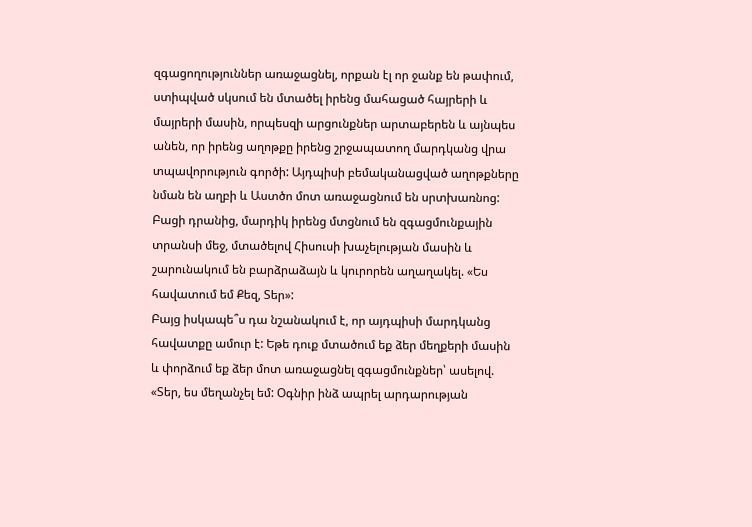զգացողություններ առաջացնել, որքան էլ որ ջանք են թափում, ստիպված սկսում են մտածել իրենց մահացած հայրերի և մայրերի մասին, որպեսզի արցունքներ արտաբերեն և այնպես անեն, որ իրենց աղոթքը իրենց շրջապատող մարդկանց վրա տպավորություն գործի: Այդպիսի բեմականացված աղոթքները նման են աղբի և Աստծո մոտ առաջացնում են սրտխառնոց: Բացի դրանից, մարդիկ իրենց մտցնում են զգացմունքային տրանսի մեջ, մտածելով Հիսուսի խաչելության մասին և շարունակում են բարձրաձայն և կուրորեն աղաղակել. «Ես հավատում եմ Քեզ, Տեր»:
Բայց իսկապե՞ս դա նշանակում է, որ այդպիսի մարդկանց հավատքը ամուր է: Եթե դուք մտածում եք ձեր մեղքերի մասին և փորձում եք ձեր մոտ առաջացնել զգացմունքներ՝ ասելով. «Տեր, ես մեղանչել եմ: Օգնիր ինձ ապրել արդարության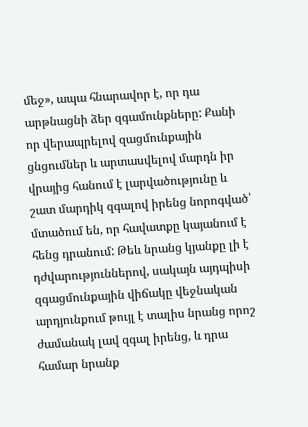մեջ», ապա հնարավոր է, որ դա արթնացնի ձեր զգամունքները: Քանի որ վերապրելով զացմունքային ցնցումներ և արտասվելով մարդն իր վրայից հանում է լարվածությունը և շատ մարդիկ զգալով իրենց նորոգված՝ մտածում են, որ հավատքը կայանում է հենց դրանում: Թեև նրանց կյանքը լի է դժվարություններով, սակայն այդպիսի զգացմունքային վիճակը վեջնական արդյունքում թույլ է տալիս նրանց որոշ ժամանակ լավ զգալ իրենց, և դրա համար նրանք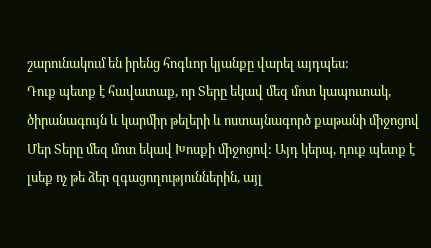շարունակում են իրենց հոգևոր կյանքը վարել այդպես:
Դուք պետք է հավատաք, որ Տերը եկավ մեզ մոտ կապուտակ, ծիրանագույն և կարմիր թելերի և ոստայնագործ քաթանի միջոցով
Մեր Տերը մեզ մոտ եկավ Խոսքի միջոցով: Այդ կերպ, դուք պետք է լսեք ոչ թե ձեր զգացողություններին, այլ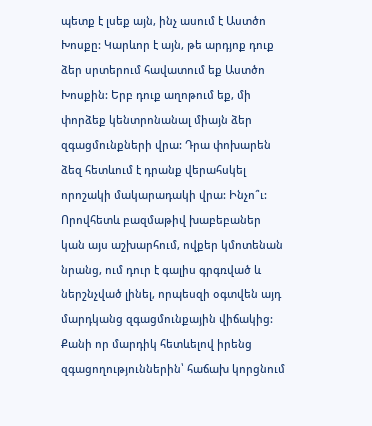պետք է լսեք այն, ինչ ասում է Աստծո Խոսքը: Կարևոր է այն, թե արդյոք դուք ձեր սրտերում հավատում եք Աստծո Խոսքին: Երբ դուք աղոթում եք, մի փորձեք կենտրոնանալ միայն ձեր զգացմունքների վրա: Դրա փոխարեն ձեզ հետևում է դրանք վերահսկել որոշակի մակարադակի վրա: Ինչո՞ւ: Որովհետև բազմաթիվ խաբեբաներ կան այս աշխարհում, ովքեր կմոտենան նրանց, ում դուր է գալիս գրգռված և ներշնչված լինել, որպեսզի օգտվեն այդ մարդկանց զգացմունքային վիճակից: Քանի որ մարդիկ հետևելով իրենց զգացողություններին՝ հաճախ կորցնում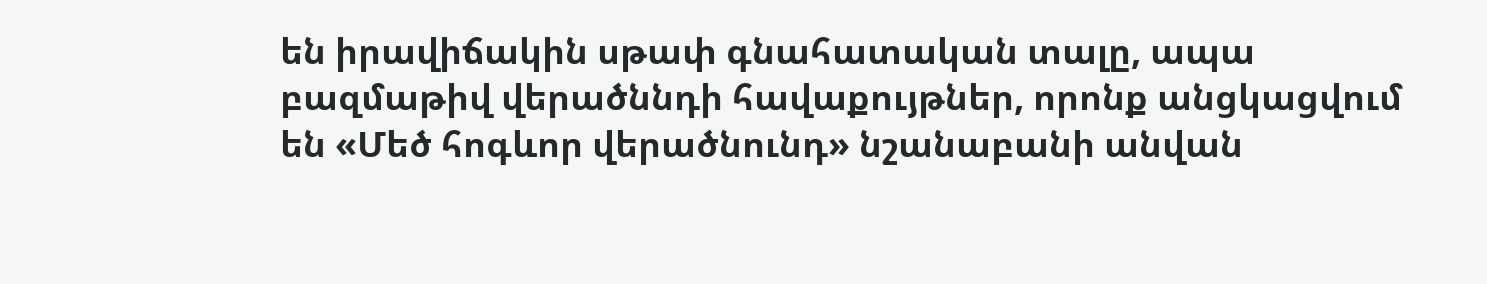են իրավիճակին սթափ գնահատական տալը, ապա բազմաթիվ վերածննդի հավաքույթներ, որոնք անցկացվում են «Մեծ հոգևոր վերածնունդ» նշանաբանի անվան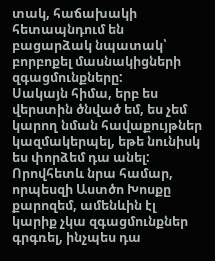տակ, հաճախակի հետապնդում են բացարձակ նպատակ՝ բորբոքել մասնակիցների զգացմունքները:
Սակայն հիմա, երբ ես վերստին ծնված եմ, ես չեմ կարող նման հավաքույթներ կազմակերպել, եթե նունիսկ ես փորձեմ դա անել: Որովհետև նրա համար, որպեսզի Աստծո Խոսքը քարոզեմ, ամենևին էլ կարիք չկա զգացմունքներ գրգռել, ինչպես դա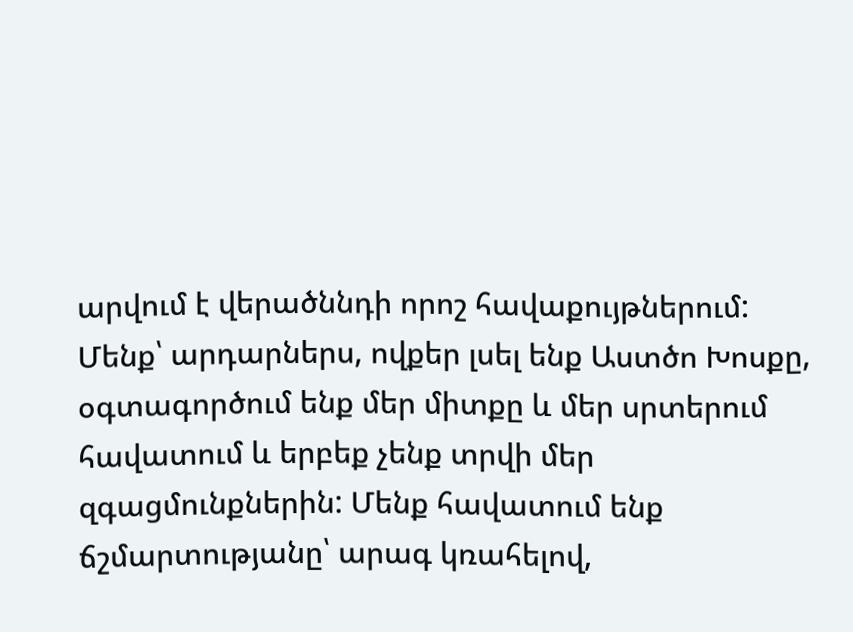արվում է վերածննդի որոշ հավաքույթներում:
Մենք՝ արդարներս, ովքեր լսել ենք Աստծո Խոսքը, օգտագործում ենք մեր միտքը և մեր սրտերում հավատում և երբեք չենք տրվի մեր զգացմունքներին: Մենք հավատում ենք ճշմարտությանը՝ արագ կռահելով,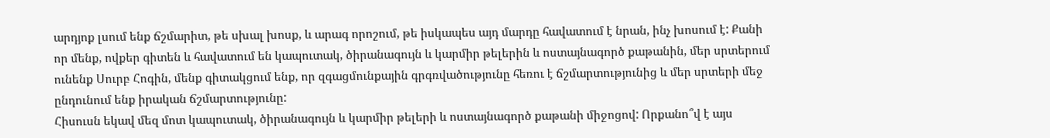արդյոք լսում ենք ճշմարիտ, թե սխալ խոսք, և արագ որոշում, թե իսկապես այդ մարդը հավատում է նրան, ինչ խոսում է: Քանի որ մենք, ովքեր գիտեն և հավատում են կապուտակ, ծիրանագույն և կարմիր թելերին և ոստայնագործ քաթանին, մեր սրտերում ունենք Սուրբ Հոգին, մենք գիտակցում ենք, որ զգացմունքային գրգռվածությունը հեռու է ճշմարտությունից և մեր սրտերի մեջ ընդունում ենք իրական ճշմարտությունը:
Հիսուսն եկավ մեզ մոտ կապուտակ, ծիրանագույն և կարմիր թելերի և ոստայնագործ քաթանի միջոցով: Որքանո՞վ է այս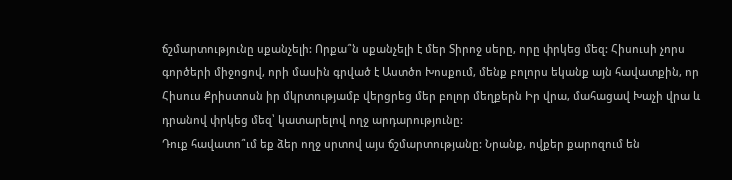ճշմարտությունը սքանչելի: Որքա՞ն սքանչելի է մեր Տիրոջ սերը, որը փրկեց մեզ: Հիսուսի չորս գործերի միջոցով, որի մասին գրված է Աստծո Խոսքում, մենք բոլորս եկանք այն հավատքին, որ Հիսուս Քրիստոսն իր մկրտությամբ վերցրեց մեր բոլոր մեղքերն Իր վրա, մահացավ Խաչի վրա և դրանով փրկեց մեզ՝ կատարելով ողջ արդարությունը:
Դուք հավատո՞ւմ եք ձեր ողջ սրտով այս ճշմարտությանը: Նրանք, ովքեր քարոզում են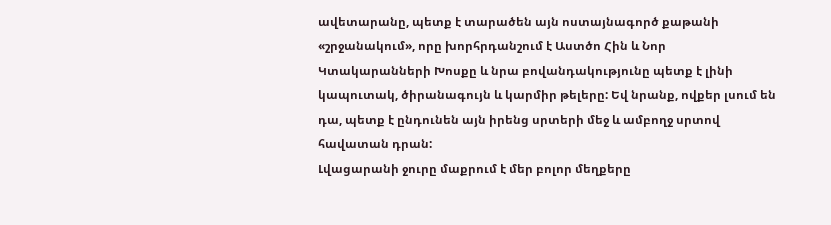ավետարանը, պետք է տարածեն այն ոստայնագործ քաթանի «շրջանակում», որը խորհրդանշում է Աստծո Հին և Նոր Կտակարանների Խոսքը և նրա բովանդակությունը պետք է լինի կապուտակ, ծիրանագույն և կարմիր թելերը: Եվ նրանք, ովքեր լսում են դա, պետք է ընդունեն այն իրենց սրտերի մեջ և ամբողջ սրտով հավատան դրան:
Լվացարանի ջուրը մաքրում է մեր բոլոր մեղքերը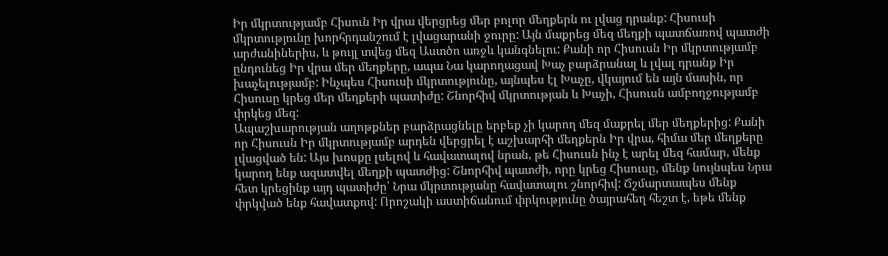Իր մկրտությամբ Հիսուն Իր վրա վերցրեց մեր բոլոր մեղքերն ու լվաց դրանք: Հիսուսի մկրտությունը խորհրդանշում է լվացարանի ջուրը: Այն մաքրեց մեզ մեղքի պատճառով պատժի արժանիներիս, և թույլ տվեց մեզ Աստծո առջև կանգնելու: Քանի որ Հիսուսն Իր մկրտությամբ ընդունեց Իր վրա մեր մեղքերը, ապա Նա կարողացավ Խաչ բարձրանալ և լվալ դրանք Իր խաչելությամբ: Ինչպես Հիսուսի մկրտությունը, այնպես էլ Խաչը, վկայում են այն մասին, որ Հիսուսը կրեց մեր մեղքերի պատիժը: Շնորհիվ մկրտության և Խաչի, Հիսուսն ամբողջությամբ փրկեց մեզ:
Ապաշխարության աղոթքներ բարձրացնելը երբեք չի կարող մեզ մաքրել մեր մեղքերից: Քանի որ Հիսուսն Իր մկրտությամբ արդեն վերցրել է աշխարհի մեղքերն Իր վրա, հիմա մեր մեղքերը լվացված են: Այս խոսքը լսելով և հավատալով նրան, թե Հիսուսն ինչ է արել մեզ համար, մենք կարող ենք ազատվել մեղքի պատժից: Շնորհիվ պատժի, որը կրեց Հիսուսը, մենք նույնպես Նրա հետ կրեցինք այդ պատիժը՝ Նրա մկրտությանը հավատալու շնորհիվ: Ճշմարտապես մենք փրկված ենք հավատքով: Որոշակի աստիճանում փրկությունը ծայրահեղ հեշտ է, եթե մենք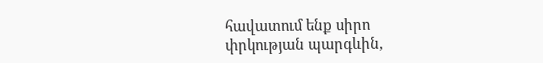հավատում ենք սիրո փրկության պարգևին,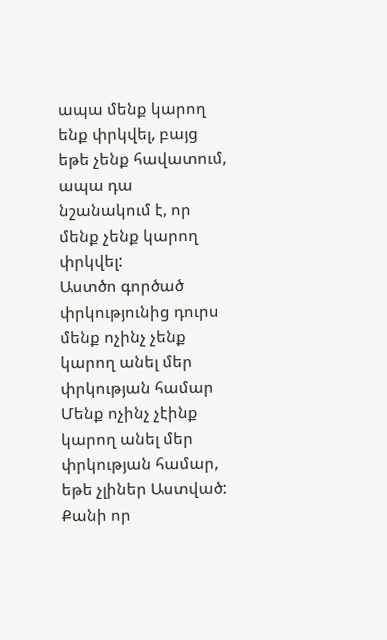ապա մենք կարող ենք փրկվել, բայց եթե չենք հավատում, ապա դա նշանակում է, որ մենք չենք կարող փրկվել:
Աստծո գործած փրկությունից դուրս մենք ոչինչ չենք կարող անել մեր փրկության համար
Մենք ոչինչ չէինք կարող անել մեր փրկության համար, եթե չլիներ Աստված: Քանի որ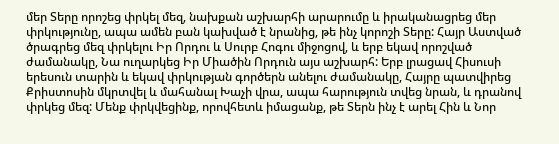մեր Տերը որոշեց փրկել մեզ, նախքան աշխարհի արարումը և իրականացրեց մեր փրկությունը, ապա ամեն բան կախված է նրանից, թե ինչ կորոշի Տերը: Հայր Աստված ծրագրեց մեզ փրկելու Իր Որդու և Սուրբ Հոգու միջոցով, և երբ եկավ որոշված ժամանակը, Նա ուղարկեց Իր Միածին Որդուն այս աշխարհ: Երբ լրացավ Հիսուսի երեսուն տարին և եկավ փրկության գործերն անելու ժամանակը, Հայրը պատվիրեց Քրիստոսին մկրտվել և մահանալ Խաչի վրա, ապա հարություն տվեց նրան, և դրանով փրկեց մեզ: Մենք փրկվեցինք, որովհետև իմացանք, թե Տերն ինչ է արել Հին և Նոր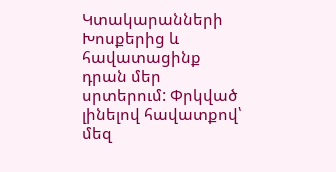Կտակարանների Խոսքերից և հավատացինք դրան մեր սրտերում: Փրկված լինելով հավատքով՝ մեզ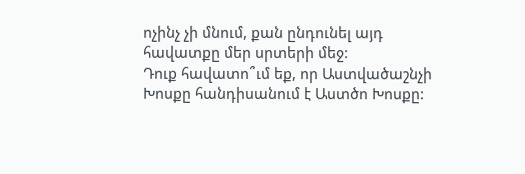ոչինչ չի մնում, քան ընդունել այդ հավատքը մեր սրտերի մեջ:
Դուք հավատո՞ւմ եք, որ Աստվածաշնչի Խոսքը հանդիսանում է Աստծո Խոսքը: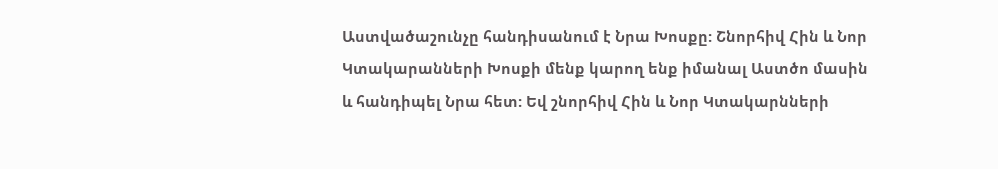Աստվածաշունչը հանդիսանում է Նրա Խոսքը: Շնորհիվ Հին և Նոր Կտակարանների Խոսքի մենք կարող ենք իմանալ Աստծո մասին և հանդիպել Նրա հետ: Եվ շնորհիվ Հին և Նոր Կտակարնների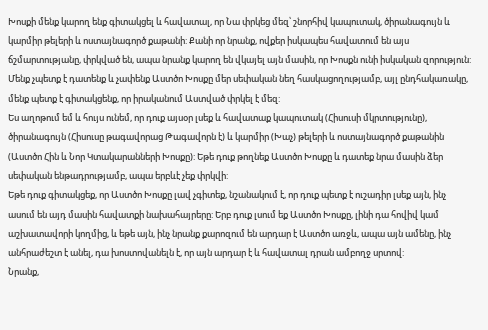Խոսքի մենք կարող ենք գիտակցել և հավատալ, որ Նա փրկեց մեզ՝ շնորհիվ կապուտակ, ծիրանագույն և կարմիր թելերի և ոստայնագործ քաթանի: Քանի որ նրանք, ովքեր իսկապես հավատում են այս ճշմարտությանը, փրկված են, ապա նրանք կարող են վկայել այն մասին, որ Խոսքն ունի իսկական զորություն: Մենք չպետք է դատենք և չափենք Աստծո Խոսքը մեր սեփական նեղ հասկացողությամբ, այլ ընդհակառակը, մենք պետք է գիտակցենք, որ իրականում Աստված փրկել է մեզ:
Ես աղոթում եմ և հույս ունեմ, որ դուք այսօր լսեք և հավատաք կապուտակ (Հիսուսի մկրտությունը), ծիրանագույն (Հիսուսը թագավորաց Թագավորն է) և կարմիր (Խաչ) թելերի և ոստայնագործ քաթանին (Աստծո Հին և Նոր Կտակարանների Խոսքը): Եթե դուք թողնեք Աստծո Խոսքը և դատեք նրա մասին ձեր սեփական ենթադրությամբ, ապա երբևէ չեք փրկվի:
Եթե դուք գիտակցեք, որ Աստծո Խոսքը լավ չգիտեք, նշանակում է, որ դուք պետք է ուշադիր լսեք այն, ինչ ասում են այդ մասին հավատքի նախահայրերը: Երբ դուք լսում եք Աստծո Խոսքը, լինի դա հովիվ կամ աշխատավորի կողմից, և եթե այն, ինչ նրանք քարոզում են արդար է Աստծո առջև, ապա այն ամենը, ինչ անհրաժեշտ է անել, դա խոստովանելն է, որ այն արդար է և հավատալ դրան ամբողջ սրտով:
Նրանք,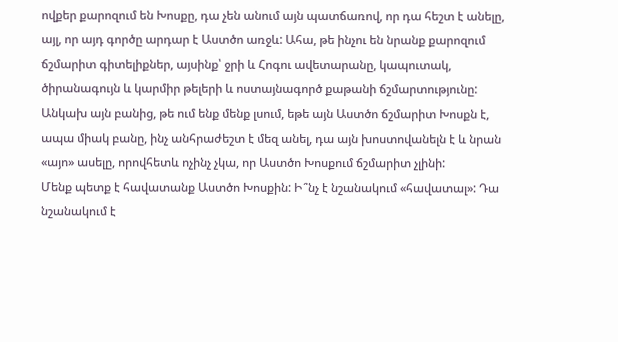ովքեր քարոզում են Խոսքը, դա չեն անում այն պատճառով, որ դա հեշտ է անելը, այլ, որ այդ գործը արդար է Աստծո առջև: Ահա, թե ինչու են նրանք քարոզում ճշմարիտ գիտելիքներ, այսինք՝ ջրի և Հոգու ավետարանը, կապուտակ, ծիրանագույն և կարմիր թելերի և ոստայնագործ քաթանի ճշմարտությունը: Անկախ այն բանից, թե ում ենք մենք լսում, եթե այն Աստծո ճշմարիտ Խոսքն է, ապա միակ բանը, ինչ անհրաժեշտ է մեզ անել, դա այն խոստովանելն է և նրան «այո» ասելը, որովհետև ոչինչ չկա, որ Աստծո Խոսքում ճշմարիտ չլինի:
Մենք պետք է հավատանք Աստծո Խոսքին: Ի՞նչ է նշանակում «հավատալ»: Դա նշանակում է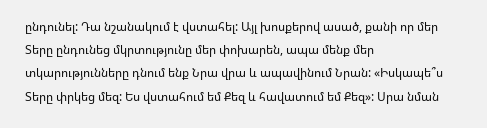ընդունել: Դա նշանակում է վստահել: Այլ խոսքերով ասած, քանի որ մեր Տերը ընդունեց մկրտությունը մեր փոխարեն, ապա մենք մեր տկարությունները դնում ենք Նրա վրա և ապավինում Նրան: «Իսկապե՞ս Տերը փրկեց մեզ: Ես վստահում եմ Քեզ և հավատում եմ Քեզ»: Սրա նման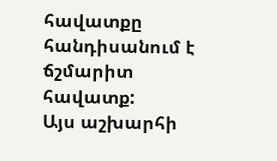հավատքը հանդիսանում է ճշմարիտ հավատք:
Այս աշխարհի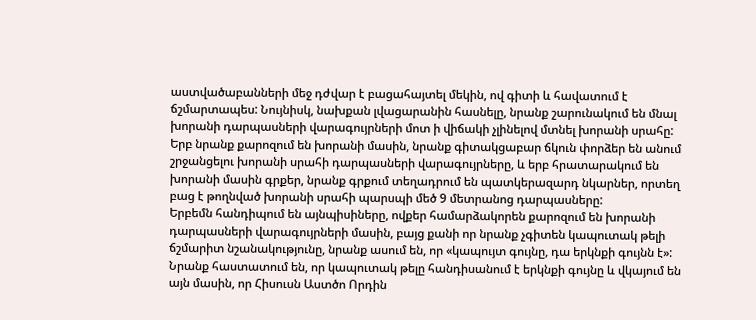աստվածաբանների մեջ դժվար է բացահայտել մեկին, ով գիտի և հավատում է ճշմարտապես: Նույնիսկ, նախքան լվացարանին հասնելը, նրանք շարունակում են մնալ խորանի դարպասների վարագույրների մոտ ի վիճակի չլինելով մտնել խորանի սրահը: Երբ նրանք քարոզում են խորանի մասին, նրանք գիտակցաբար ճկուն փորձեր են անում շրջանցելու խորանի սրահի դարպասների վարագույրները, և երբ հրատարակում են խորանի մասին գրքեր, նրանք գրքում տեղադրում են պատկերազարդ նկարներ, որտեղ բաց է թողնված խորանի սրահի պարսպի մեծ 9 մետրանոց դարպասները:
Երբեմն հանդիպում են այնպիսիները, ովքեր համարձակորեն քարոզում են խորանի դարպասների վարագույրների մասին, բայց քանի որ նրանք չգիտեն կապուտակ թելի ճշմարիտ նշանակությունը, նրանք ասում են, որ «կապույտ գույնը, դա երկնքի գույնն է»: Նրանք հաստատում են, որ կապուտակ թելը հանդիսանում է երկնքի գույնը և վկայում են այն մասին, որ Հիսուսն Աստծո Որդին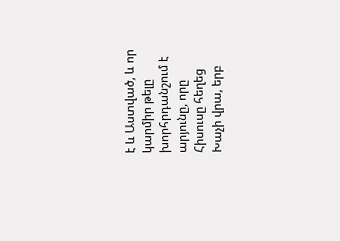է և Աստված, և որ կարմիր թելը խորհրդանշում է արյունը, որը Հիսուսը հեղեց Խաչի վրա, երբ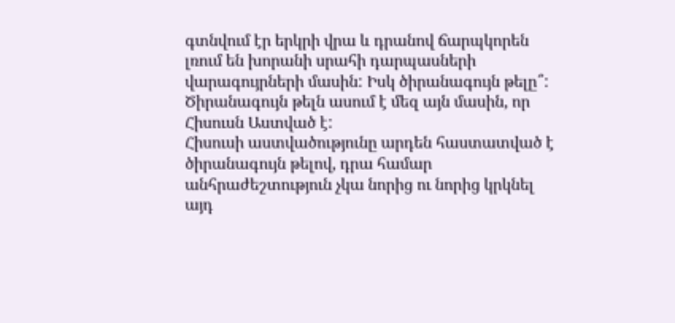գտնվում էր երկրի վրա և դրանով ճարպկորեն լռում են խորանի սրահի դարպասների վարագույրների մասին: Իսկ ծիրանագույն թելը՞: Ծիրանագույն թելն ասում է մեզ այն մասին, որ Հիսուսն Աստված է:
Հիսուսի աստվածությունը արդեն հաստատված է ծիրանագույն թելով, դրա համար անհրաժեշտություն չկա նորից ու նորից կրկնել այդ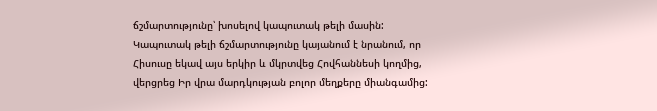ճշմարտությունը՝ խոսելով կապուտակ թելի մասին: Կապուտակ թելի ճշմարտությունը կայանում է նրանում, որ Հիսուսը եկավ այս երկիր և մկրտվեց Հովհաննեսի կողմից, վերցրեց Իր վրա մարդկության բոլոր մեղքերը միանգամից: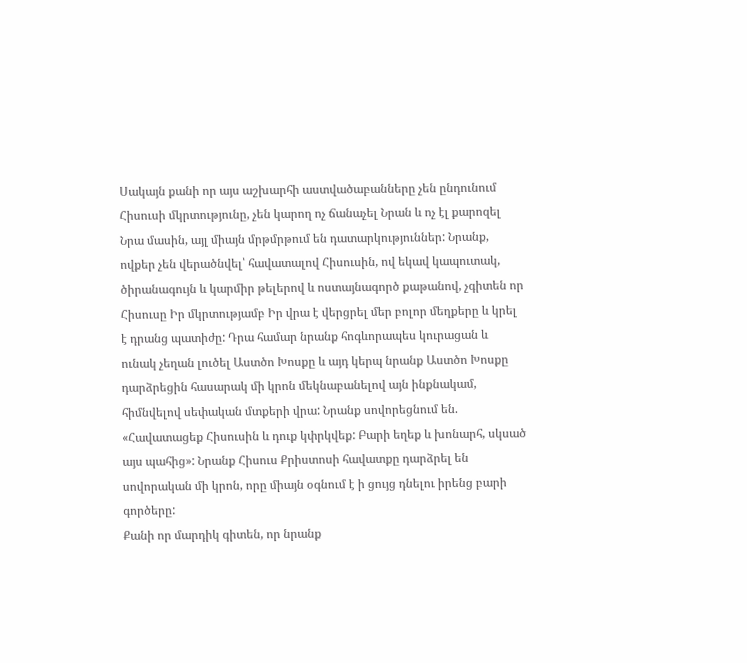Սակայն քանի որ այս աշխարհի աստվածաբանները չեն ընդունում Հիսուսի մկրտությունը, չեն կարող ոչ ճանաչել Նրան և ոչ էլ քարոզել Նրա մասին, այլ միայն մրթմրթում են դատարկություններ: Նրանք, ովքեր չեն վերածնվել՝ հավատալով Հիսուսին, ով եկավ կապուտակ, ծիրանագույն և կարմիր թելերով և ոստայնագործ քաթանով, չգիտեն որ Հիսուսը Իր մկրտությամբ Իր վրա է վերցրել մեր բոլոր մեղքերը և կրել է դրանց պատիժը: Դրա համար նրանք հոգևորապես կուրացան և ունակ չեղան լուծել Աստծո Խոսքը և այդ կերպ նրանք Աստծո Խոսքը դարձրեցին հասարակ մի կրոն մեկնաբանելով այն ինքնակամ, հիմնվելով սեփական մտքերի վրա: Նրանք սովորեցնում են. «Հավատացեք Հիսուսին և դուք կփրկվեք: Բարի եղեք և խոնարհ, սկսած այս պահից»: Նրանք Հիսուս Քրիստոսի հավատքը դարձրել են սովորական մի կրոն, որը միայն օգնում է ի ցույց դնելու իրենց բարի գործերը:
Քանի որ մարդիկ գիտեն, որ նրանք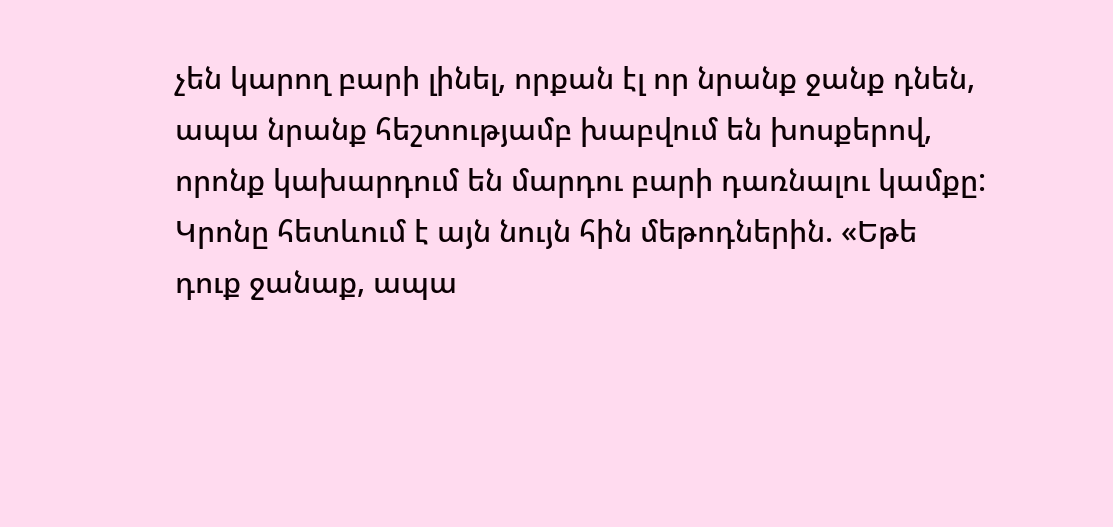չեն կարող բարի լինել, որքան էլ որ նրանք ջանք դնեն, ապա նրանք հեշտությամբ խաբվում են խոսքերով, որոնք կախարդում են մարդու բարի դառնալու կամքը: Կրոնը հետևում է այն նույն հին մեթոդներին. «Եթե դուք ջանաք, ապա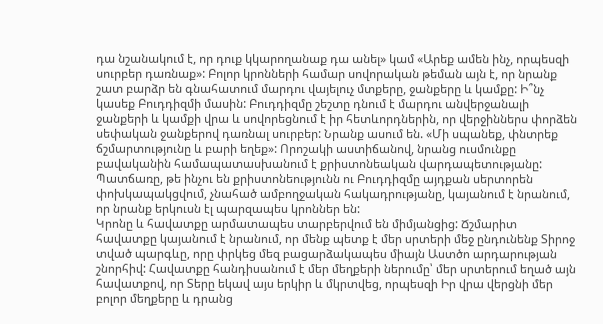դա նշանակում է, որ դուք կկարողանաք դա անել» կամ «Արեք ամեն ինչ, որպեսզի սուրբեր դառնաք»: Բոլոր կրոնների համար սովորական թեման այն է, որ նրանք շատ բարձր են գնահատում մարդու վայելուչ մտքերը, ջանքերը և կամքը: Ի՞նչ կասեք Բուդդիզմի մասին: Բուդդիզմը շեշտը դնում է մարդու անվերջանալի ջանքերի և կամքի վրա և սովորեցնում է իր հետևորդներին, որ վերջիններս փորձեն սեփական ջանքերով դառնալ սուրբեր: Նրանք ասում են. «Մի սպանեք, փնտրեք ճշմարտությունը և բարի եղեք»: Որոշակի աստիճանով, նրանց ուսմունքը բավականին համապատասխանում է քրիստոնեական վարդապետությանը: Պատճառը, թե ինչու են քրիստոնեությունն ու Բուդդիզմը այդքան սերտորեն փոխկապակցվում, չնահած ամբողջական հակադրությանը, կայանում է նրանում, որ նրանք երկուսն էլ պարզապես կրոններ են:
Կրոնը և հավատքը արմատապես տարբերվում են միմյանցից: Ճշմարիտ հավատքը կայանում է նրանում, որ մենք պետք է մեր սրտերի մեջ ընդունենք Տիրոջ տված պարգևը, որը փրկեց մեզ բացարձակապես միայն Աստծո արդարության շնորհիվ: Հավատքը հանդիսանում է մեր մեղքերի ներումը՝ մեր սրտերում եղած այն հավատքով, որ Տերը եկավ այս երկիր և մկրտվեց, որպեսզի Իր վրա վերցնի մեր բոլոր մեղքերը և դրանց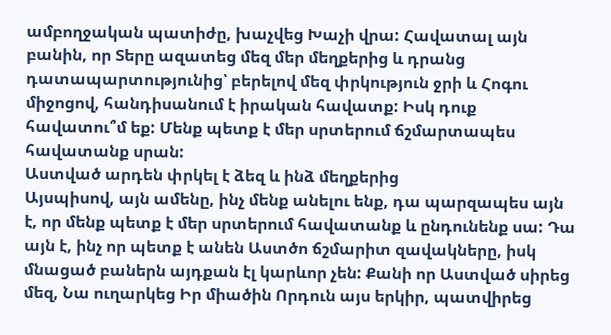ամբողջական պատիժը, խաչվեց Խաչի վրա: Հավատալ այն բանին, որ Տերը ազատեց մեզ մեր մեղքերից և դրանց դատապարտությունից՝ բերելով մեզ փրկություն ջրի և Հոգու միջոցով, հանդիսանում է իրական հավատք: Իսկ դուք հավատու՞մ եք: Մենք պետք է մեր սրտերում ճշմարտապես հավատանք սրան:
Աստված արդեն փրկել է ձեզ և ինձ մեղքերից
Այսպիսով, այն ամենը, ինչ մենք անելու ենք, դա պարզապես այն է, որ մենք պետք է մեր սրտերում հավատանք և ընդունենք սա: Դա այն է, ինչ որ պետք է անեն Աստծո ճշմարիտ զավակները, իսկ մնացած բաներն այդքան էլ կարևոր չեն: Քանի որ Աստված սիրեց մեզ, Նա ուղարկեց Իր միածին Որդուն այս երկիր, պատվիրեց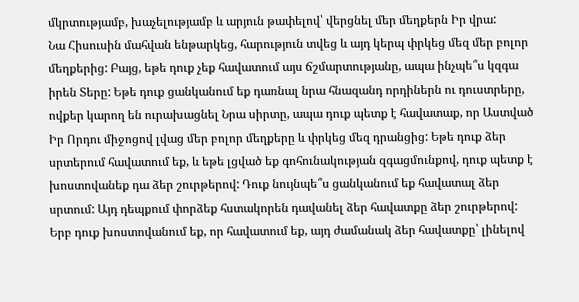մկրտությամբ, խաչելությամբ և արյուն թափելով՝ վերցնել մեր մեղքերն Իր վրա:
Նա Հիսուսին մահվան ենթարկեց, հարություն տվեց և այդ կերպ փրկեց մեզ մեր բոլոր մեղքերից: Բայց, եթե դուք չեք հավատում այս ճշմարտությանը, ապա ինչպե՞ս կզգա իրեն Տերը: Եթե դուք ցանկանում եք դառնալ նրա հնազանդ որդիներն ու դուստրերը, ովքեր կարող են ուրախացնել Նրա սիրտը, ապա դուք պետք է հավատաք, որ Աստված Իր Որդու միջոցով լվաց մեր բոլոր մեղքերը և փրկեց մեզ դրանցից: Եթե դուք ձեր սրտերում հավատում եք, և եթե լցված եք գոհունակության զգացմունքով, դուք պետք է խոստովանեք դա ձեր շուրթերով: Դուք նույնպե՞ս ցանկանում եք հավատալ ձեր սրտում: Այդ դեպքում փորձեք հստակորեն դավանել ձեր հավատքը ձեր շուրթերով: Երբ դուք խոստովանում եք, որ հավատում եք, այդ ժամանակ ձեր հավատքը՝ լինելով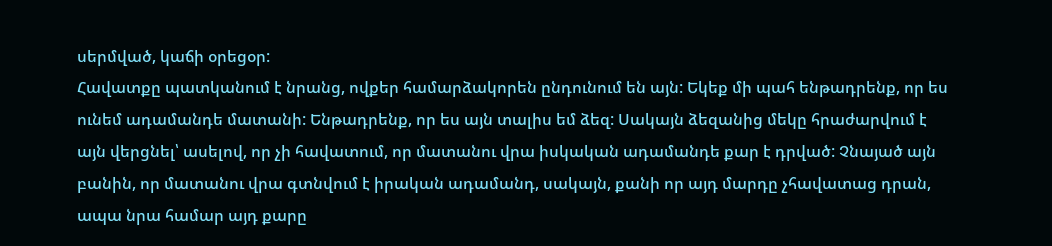սերմված, կաճի օրեցօր:
Հավատքը պատկանում է նրանց, ովքեր համարձակորեն ընդունում են այն: Եկեք մի պահ ենթադրենք, որ ես ունեմ ադամանդե մատանի: Ենթադրենք, որ ես այն տալիս եմ ձեզ: Սակայն ձեզանից մեկը հրաժարվում է այն վերցնել՝ ասելով, որ չի հավատում, որ մատանու վրա իսկական ադամանդե քար է դրված: Չնայած այն բանին, որ մատանու վրա գտնվում է իրական ադամանդ, սակայն, քանի որ այդ մարդը չհավատաց դրան, ապա նրա համար այդ քարը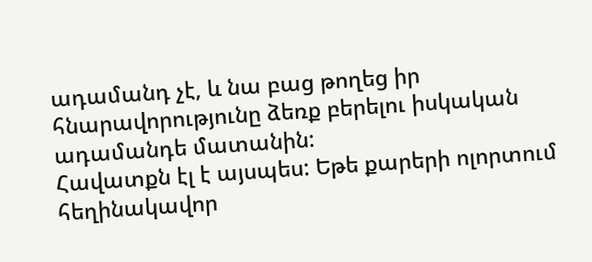ադամանդ չէ, և նա բաց թողեց իր հնարավորությունը ձեռք բերելու իսկական ադամանդե մատանին:
Հավատքն էլ է այսպես: Եթե քարերի ոլորտում հեղինակավոր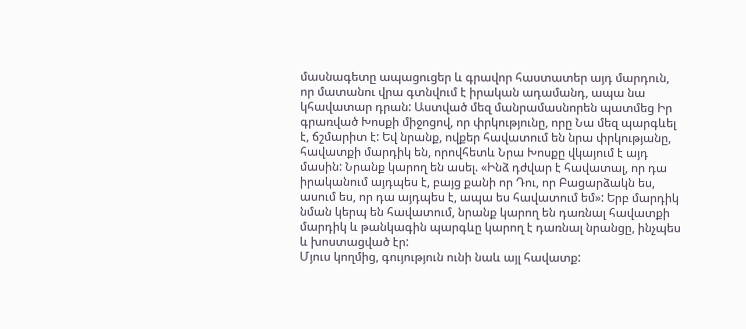մասնագետը ապացուցեր և գրավոր հաստատեր այդ մարդուն, որ մատանու վրա գտնվում է իրական ադամանդ, ապա նա կհավատար դրան: Աստված մեզ մանրամասնորեն պատմեց Իր գրառված Խոսքի միջոցով, որ փրկությունը, որը Նա մեզ պարգևել է, ճշմարիտ է: Եվ նրանք, ովքեր հավատում են նրա փրկությանը, հավատքի մարդիկ են, որովհետև Նրա Խոսքը վկայում է այդ մասին: Նրանք կարող են ասել. «Ինձ դժվար է հավատալ, որ դա իրականում այդպես է, բայց քանի որ Դու, որ Բացարձակն ես, ասում ես, որ դա այդպես է, ապա ես հավատում եմ»: Երբ մարդիկ նման կերպ են հավատում, նրանք կարող են դառնալ հավատքի մարդիկ և թանկագին պարգևը կարող է դառնալ նրանցը, ինչպես և խոստացված էր:
Մյուս կողմից, գույություն ունի նաև այլ հավատք: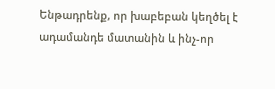Ենթադրենք, որ խաբեբան կեղծել է ադամանդե մատանին և ինչ-որ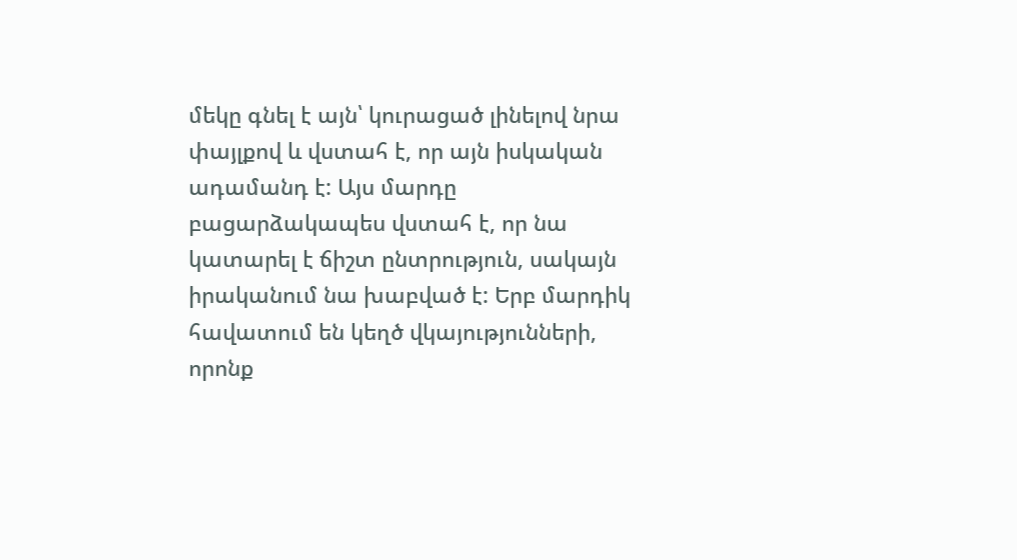մեկը գնել է այն՝ կուրացած լինելով նրա փայլքով և վստահ է, որ այն իսկական ադամանդ է: Այս մարդը բացարձակապես վստահ է, որ նա կատարել է ճիշտ ընտրություն, սակայն իրականում նա խաբված է: Երբ մարդիկ հավատում են կեղծ վկայությունների, որոնք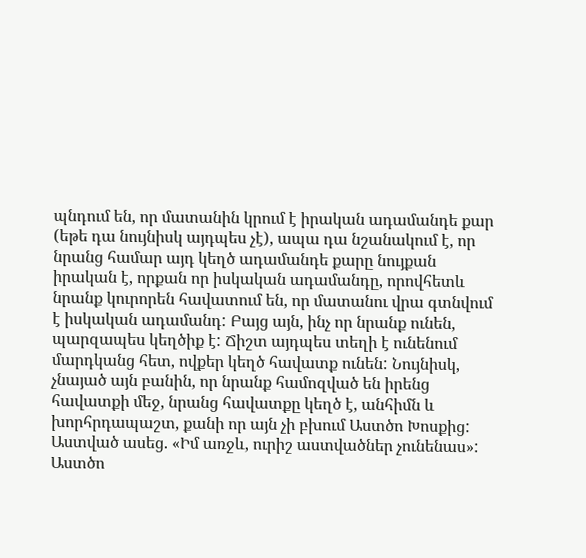պնդում են, որ մատանին կրում է իրական ադամանդե քար (եթե դա նույնիսկ այդպես չէ), ապա դա նշանակում է, որ նրանց համար այդ կեղծ ադամանդե քարը նույքան իրական է, որքան որ իսկական ադամանդը, որովհետև նրանք կուրորեն հավատում են, որ մատանու վրա գտնվում է իսկական ադամանդ: Բայց այն, ինչ որ նրանք ունեն, պարզապես կեղծիք է: Ճիշտ այդպես տեղի է ունենում մարդկանց հետ, ովքեր կեղծ հավատք ունեն: Նույնիսկ, չնայած այն բանին, որ նրանք համոզված են իրենց հավատքի մեջ, նրանց հավատքը կեղծ է, անհիմն և խորհրդապաշտ, քանի որ այն չի բխում Աստծո Խոսքից:
Աստված ասեց. «Իմ առջև, ուրիշ աստվածներ չունենաս»: Աստծո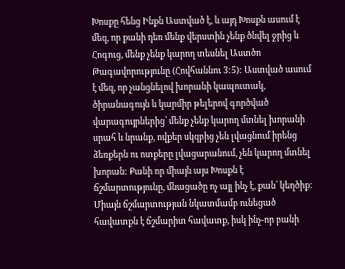Խոսքը հենց Ինքն Աստված է, և այդ Խոսքն ասում է մեզ, որ քանի դեռ մենք վերստին չենք ծնվել ջրից և Հոգուց, մենք չենք կարող տեսնել Աստծո Թագավորությունը (Հովհաննու 3:5): Աստված ասում է մեզ, որ չանցնելով խորանի կապուտակ, ծիրանագույն և կարմիր թելերով գործված վարագույրներից՝ մենք չենք կարող մտնել խորանի սրահ և նրանք, ովքեր սկզբից չեն լվացնում իրենց ձեռքերն ու ոտքերը լվացարանում, չեն կարող մտնել խորան: Քանի որ միայն այս Խոսքն է ճշմարտությունը, մնացածը ոչ այլ ինչ է, քան՝ կեղծիք:
Միայն ճշմարտության նկատմամբ ունեցած հավատքն է ճշմարիտ հավատք, իսկ ինչ-որ բանի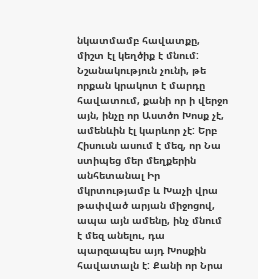նկատմամբ հավատքը, միշտ էլ կեղծիք է մնում: Նշանակություն չունի, թե որքան կրակոտ է մարդը հավատում, քանի որ ի վերջո այն, ինչը որ Աստծո Խոսք չէ, ամենևին էլ կարևոր չէ: Երբ Հիսուսն ասում է մեզ, որ Նա ստիպեց մեր մեղքերին անհետանալ Իր մկրտությամբ և Խաչի վրա թափված արյան միջոցով, ապա այն ամենը, ինչ մնում է մեզ անելու, դա պարզապես այդ Խոսքին հավատալն է: Քանի որ Նրա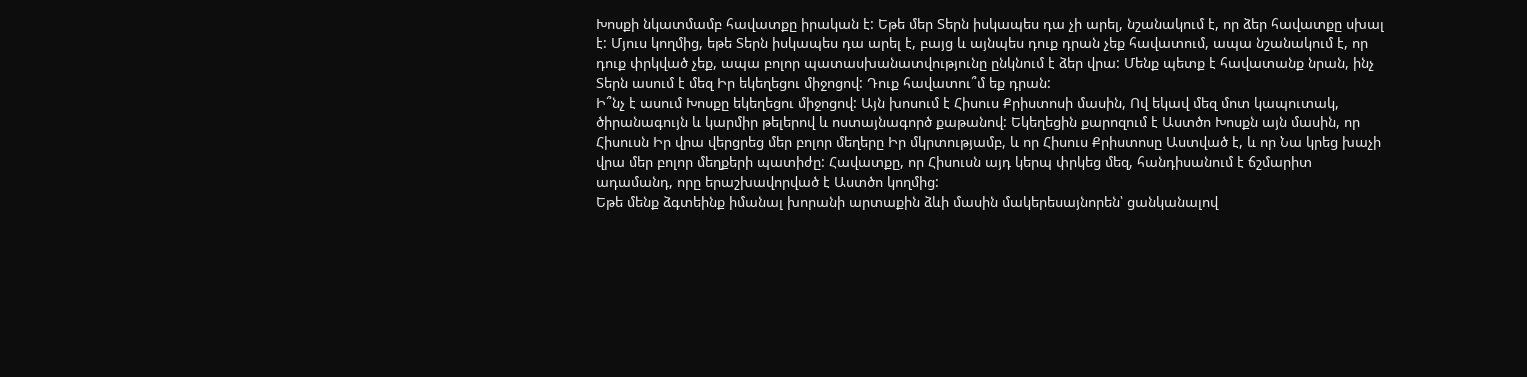Խոսքի նկատմամբ հավատքը իրական է: Եթե մեր Տերն իսկապես դա չի արել, նշանակում է, որ ձեր հավատքը սխալ է: Մյուս կողմից, եթե Տերն իսկապես դա արել է, բայց և այնպես դուք դրան չեք հավատում, ապա նշանակում է, որ դուք փրկված չեք, ապա բոլոր պատասխանատվությունը ընկնում է ձեր վրա: Մենք պետք է հավատանք նրան, ինչ Տերն ասում է մեզ Իր եկեղեցու միջոցով: Դուք հավատու՞մ եք դրան:
Ի՞նչ է ասում Խոսքը եկեղեցու միջոցով: Այն խոսում է Հիսուս Քրիստոսի մասին, Ով եկավ մեզ մոտ կապուտակ, ծիրանագույն և կարմիր թելերով և ոստայնագործ քաթանով: Եկեղեցին քարոզում է Աստծո Խոսքն այն մասին, որ Հիսուսն Իր վրա վերցրեց մեր բոլոր մեղերը Իր մկրտությամբ, և որ Հիսուս Քրիստոսը Աստված է, և որ Նա կրեց խաչի վրա մեր բոլոր մեղքերի պատիժը: Հավատքը, որ Հիսուսն այդ կերպ փրկեց մեզ, հանդիսանում է ճշմարիտ ադամանդ, որը երաշխավորված է Աստծո կողմից:
Եթե մենք ձգտեինք իմանալ խորանի արտաքին ձևի մասին մակերեսայնորեն՝ ցանկանալով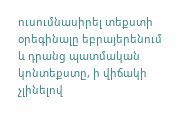ուսումնասիրել տեքստի օրեգինալը եբրայերենում և դրանց պատմական կոնտեքստը, ի վիճակի չլինելով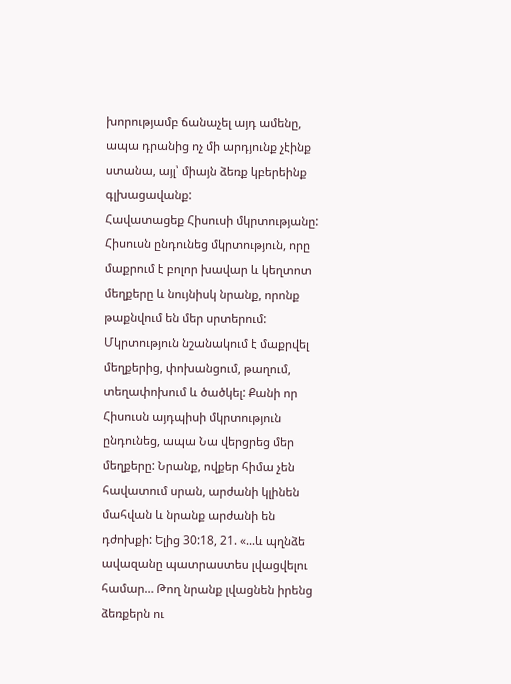խորությամբ ճանաչել այդ ամենը, ապա դրանից ոչ մի արդյունք չէինք ստանա, այլ՝ միայն ձեռք կբերեինք գլխացավանք:
Հավատացեք Հիսուսի մկրտությանը: Հիսուսն ընդունեց մկրտություն, որը մաքրում է բոլոր խավար և կեղտոտ մեղքերը և նույնիսկ նրանք, որոնք թաքնվում են մեր սրտերում: Մկրտություն նշանակում է մաքրվել մեղքերից, փոխանցում, թաղում, տեղափոխում և ծածկել: Քանի որ Հիսուսն այդպիսի մկրտություն ընդունեց, ապա Նա վերցրեց մեր մեղքերը: Նրանք, ովքեր հիմա չեն հավատում սրան, արժանի կլինեն մահվան և նրանք արժանի են դժոխքի: Ելից 30:18, 21. «...և պղնձե ավազանը պատրաստես լվացվելու համար… Թող նրանք լվացնեն իրենց ձեռքերն ու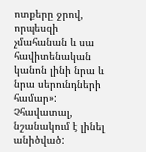ոտքերը ջրով, որպեսզի չմահանան և սա հավիտենական կանոն լինի նրա և նրա սերունդների համար»: Չհավատալ, նշանակում է լինել անիծված: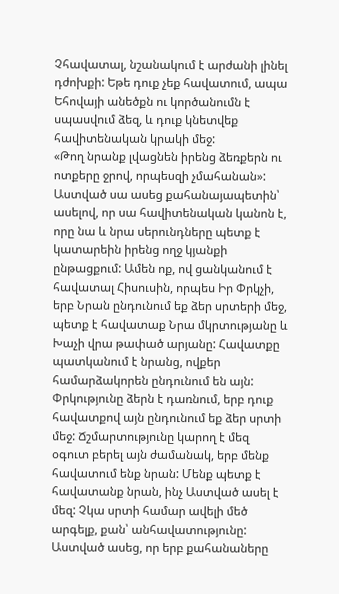Չհավատալ, նշանակում է արժանի լինել դժոխքի: Եթե դուք չեք հավատում, ապա Եհովայի անեծքն ու կործանումն է սպասվում ձեզ, և դուք կնետվեք հավիտենական կրակի մեջ:
«Թող նրանք լվացնեն իրենց ձեռքերն ու ոտքերը ջրով, որպեսզի չմահանան»: Աստված սա ասեց քահանայապետին՝ ասելով, որ սա հավիտենական կանոն է, որը նա և նրա սերունդները պետք է կատարեին իրենց ողջ կյանքի ընթացքում: Ամեն ոք, ով ցանկանում է հավատալ Հիսուսին, որպես Իր Փրկչի, երբ Նրան ընդունում եք ձեր սրտերի մեջ, պետք է հավատաք Նրա մկրտությանը և Խաչի վրա թափած արյանը: Հավատքը պատկանում է նրանց, ովքեր համարձակորեն ընդունում են այն: Փրկությունը ձերն է դառնում, երբ դուք հավատքով այն ընդունում եք ձեր սրտի մեջ: Ճշմարտությունը կարող է մեզ օգուտ բերել այն ժամանակ, երբ մենք հավատում ենք նրան: Մենք պետք է հավատանք նրան, ինչ Աստված ասել է մեզ: Չկա սրտի համար ավելի մեծ արգելք, քան՝ անհավատությունը:
Աստված ասեց, որ երբ քահանաները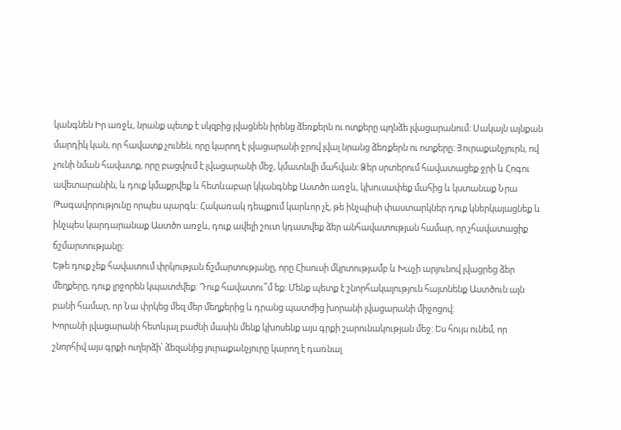կանգնեն Իր առջև, նրանք պետք է սկզբից լվացնեն իրենց ձեռքերն ու ոտքերը պղնձե լվացարանում: Սակայն այնքան մարդիկ կան, որ հավատք չունեն, որը կարող է լվացարանի ջրով լվալ նրանց ձեռքերն ու ոտքերը: Յուրաքանչյուրն, ով չունի նման հավատք, որը բացվում է լվացարանի մեջ, կմատնվի մահվան: Ձեր սրտերում հավատացեք ջրի և Հոգու ավետարանին, և դուք կմաքրվեք և հետևաբար կկանգնեք Աստծո առջև, կխուսափեք մահից և կստանաք Նրա Թագավորությունը որպես պարգև: Հակառակ դեպքում կարևոր չէ, թե ինչպիսի փաստարկներ դուք կներկայացնեք և ինչպես կարդարանաք Աստծո առջև, դուք ավելի շուտ կդատվեք ձեր անհավատության համար, որ չհավատացիք ճշմարտությանը:
Եթե դուք չեք հավատում փրկության ճշմարտությանը, որը Հիսուսի մկրտությամբ և Խաչի արյունով լվացրեց ձեր մեղքերը, դուք լրջորեն կպատժվեք: Դուք հավատու՞մ եք: Մենք պետք է շնորհակալություն հայտնենք Աստծուն այն բանի համար, որ Նա փրկեց մեզ մեր մեղքերից և դրանց պատժից խորանի լվացարանի միջոցով:
Խորանի լվացարանի հետևյալ բաժնի մասին մենք կխոսենք այս գրքի շարունակության մեջ: Ես հույս ունեմ, որ շնորհիվ այս գրքի ուղերձի՝ ձեզանից յուրաքանչյուրը կարող է դառնալ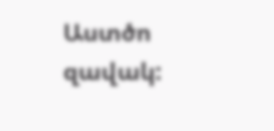Աստծո զավակ: